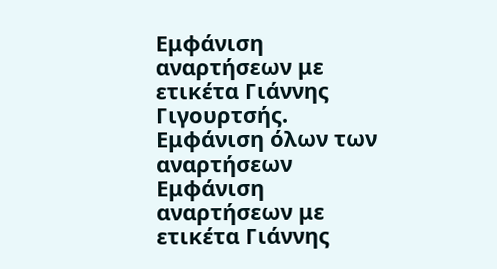Εμφάνιση αναρτήσεων με ετικέτα Γιάννης Γιγουρτσής. Εμφάνιση όλων των αναρτήσεων
Εμφάνιση αναρτήσεων με ετικέτα Γιάννης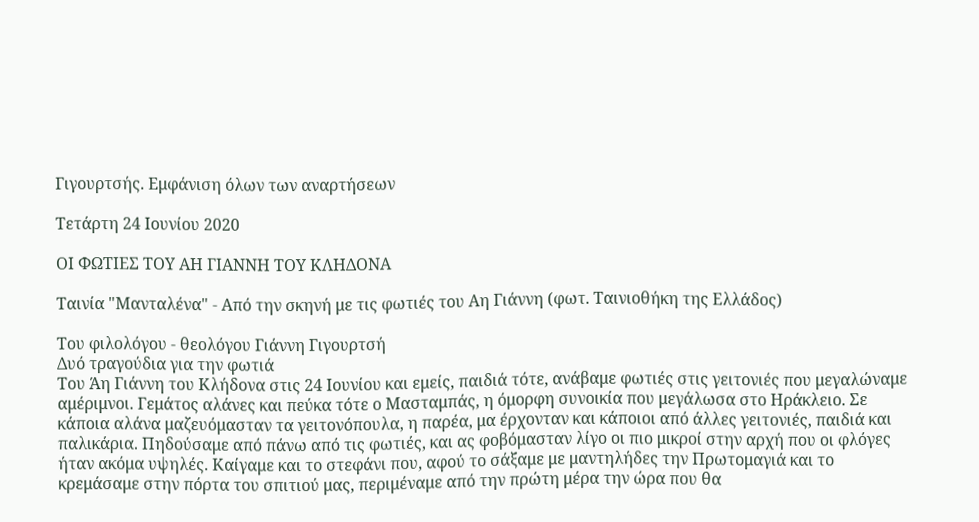Γιγουρτσής. Εμφάνιση όλων των αναρτήσεων

Τετάρτη 24 Ιουνίου 2020

ΟΙ ΦΩΤΙΕΣ ΤΟΥ ΑΗ ΓΙΑΝΝΗ ΤΟΥ ΚΛΗΔΟΝΑ

Ταινία "Μανταλένα" - Από την σκηνή με τις φωτιές του Αη Γιάννη (φωτ. Ταινιοθήκη της Ελλάδος)

Του φιλολόγου - θεολόγου Γιάννη Γιγουρτσή
Δυό τραγούδια για την φωτιά
Του Άη Γιάννη του Κλήδονα στις 24 Ιουνίου και εμείς, παιδιά τότε, ανάβαμε φωτιές στις γειτονιές που μεγαλώναμε αμέριμνοι. Γεμάτος αλάνες και πεύκα τότε ο Μασταμπάς, η όμορφη συνοικία που μεγάλωσα στο Ηράκλειο. Σε κάποια αλάνα μαζευόμασταν τα γειτονόπουλα, η παρέα, μα έρχονταν και κάποιοι από άλλες γειτονιές, παιδιά και παλικάρια. Πηδούσαμε από πάνω από τις φωτιές, και ας φοβόμασταν λίγο οι πιο μικροί στην αρχή που οι φλόγες ήταν ακόμα υψηλές. Καίγαμε και το στεφάνι που, αφού το σάξαμε με μαντηλήδες την Πρωτομαγιά και το κρεμάσαμε στην πόρτα του σπιτιού μας, περιμέναμε από την πρώτη μέρα την ώρα που θα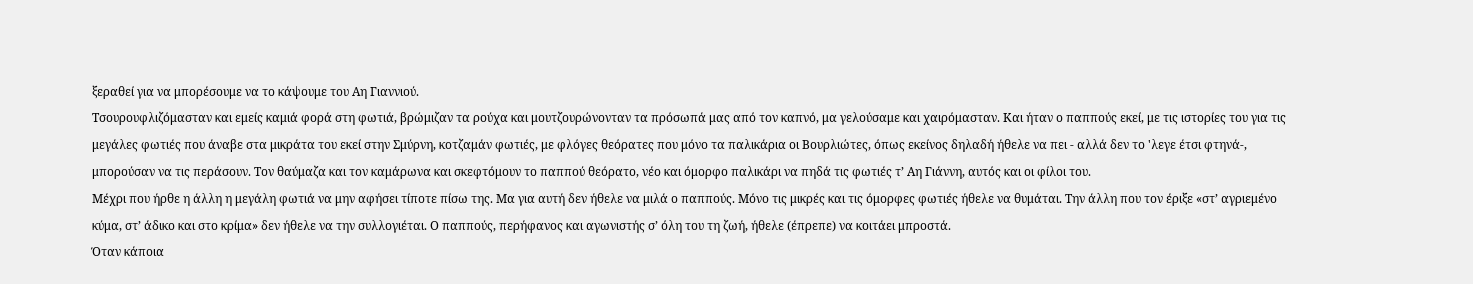ξεραθεί για να μπορέσουμε να το κάψουμε του Αη Γιαννιού.
Τσουρουφλιζόμασταν και εμείς καμιά φορά στη φωτιά, βρώμιζαν τα ρούχα και μουτζουρώνονταν τα πρόσωπά μας από τον καπνό, μα γελούσαμε και χαιρόμασταν. Και ήταν ο παππούς εκεί, με τις ιστορίες του για τις μεγάλες φωτιές που άναβε στα μικράτα του εκεί στην Σμύρνη, κοτζαμάν φωτιές, με φλόγες θεόρατες που μόνο τα παλικάρια οι Βουρλιώτες, όπως εκείνος δηλαδή ήθελε να πει - αλλά δεν το 'λεγε έτσι φτηνά-, μπορούσαν να τις περάσουν. Τον θαύμαζα και τον καμάρωνα και σκεφτόμουν το παππού θεόρατο, νέο και όμορφο παλικάρι να πηδά τις φωτιές τ’ Αη Γιάννη, αυτός και οι φίλοι του.
Μέχρι που ήρθε η άλλη η μεγάλη φωτιά να μην αφήσει τίποτε πίσω της. Μα για αυτή δεν ήθελε να μιλά ο παππούς. Μόνο τις μικρές και τις όμορφες φωτιές ήθελε να θυμάται. Την άλλη που τον έριξε «στ’ αγριεμένο κύμα, στ’ άδικο και στο κρίμα» δεν ήθελε να την συλλογιέται. Ο παππούς, περήφανος και αγωνιστής σ’ όλη του τη ζωή, ήθελε (έπρεπε) να κοιτάει μπροστά.
Όταν κάποια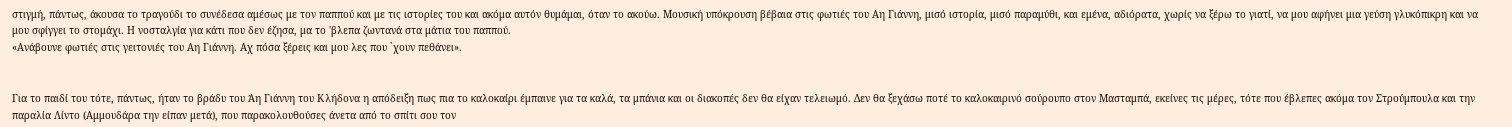στιγμή, πάντως, άκουσα το τραγούδι το συνέδεσα αμέσως με τον παππού και με τις ιστορίες του και ακόμα αυτόν θυμάμαι, όταν το ακούω. Μουσική υπόκρουση βέβαια στις φωτιές του Αη Γιάννη, μισό ιστορία, μισό παραμύθι, και εμένα, αδιόρατα, χωρίς να ξέρω το γιατί, να μου αφήνει μια γεύση γλυκόπικρη και να μου σφίγγει το στομάχι. Η νοσταλγία για κάτι που δεν έζησα, μα το 'βλεπα ζωντανά στα μάτια του παππού.
«Ανάβουνε φωτιές στις γειτονιές του Αη Γιάννη. Αχ πόσα ξέρεις και μου λες που `χουν πεθάνει».


Για το παιδί του τότε, πάντως, ήταν το βράδυ του Άη Γιάννη του Κλήδονα η απόδειξη πως πια το καλοκαίρι έμπαινε για τα καλά, τα μπάνια και οι διακοπές δεν θα είχαν τελειωμό. Δεν θα ξεχάσω ποτέ το καλοκαιρινό σούρουπο στον Μασταμπά, εκείνες τις μέρες, τότε που έβλεπες ακόμα τον Στρούμπουλα και την παραλία Λίντο (Αμμουδάρα την είπαν μετά), που παρακολουθούσες άνετα από το σπίτι σου τον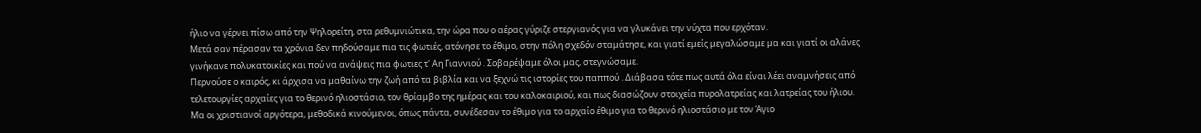ήλιο να γέρνει πίσω από την Ψηλορείτη, στα ρεθυμνιώτικα, την ώρα που ο αέρας γύριζε στεργιανός για να γλυκάνει την νύχτα που ερχόταν.
Μετά σαν πέρασαν τα χρόνια δεν πηδούσαμε πια τις φωτιές, ατόνησε το έθιμο, στην πόλη σχεδόν σταμάτησε, και γιατί εμείς μεγαλώσαμε μα και γιατί οι αλάνες γινήκανε πολυκατοικίες και πού να ανάψεις πια φωτιες τ' Αη Γιαννιού . Σοβαρέψαμε όλοι μας, στεγνώσαμε.
Περνούσε ο καιρός, κι άρχισα να μαθαίνω την ζωή από τα βιβλία και να ξεχνώ τις ιστορίες του παππού . Διάβασα τότε πως αυτά όλα είναι λέει αναμνήσεις από τελετουργίες αρχαίες για το θερινό ηλιοστάσιο, τον θρίαμβο της ημέρας και του καλοκαιριού, και πως διασώζουν στοιχεία πυρολατρείας και λατρείας του ήλιου. Μα οι χριστιανοί αργότερα, μεθοδικά κινούμενοι, όπως πάντα, συνέδεσαν το έθιμο για το αρχαίο έθιμο για το θερινό ηλιοστάσιο με τον Άγιο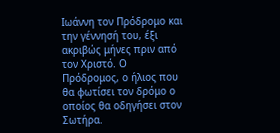Ιωάννη τον Πρόδρομο και την γέννησή του, έξι ακριβώς μήνες πριν από τον Χριστό. Ο Πρόδρομος, ο ήλιος που θα φωτίσει τον δρόμο ο οποίος θα οδηγήσει στον Σωτήρα.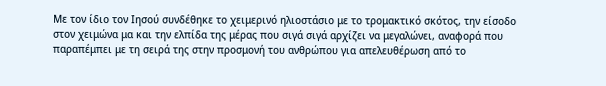Με τον ίδιο τον Ιησού συνδέθηκε το χειμερινό ηλιοστάσιο με το τρομακτικό σκότος, την είσοδο στον χειμώνα μα και την ελπίδα της μέρας που σιγά σιγά αρχίζει να μεγαλώνει, αναφορά που παραπέμπει με τη σειρά της στην προσμονή του ανθρώπου για απελευθέρωση από το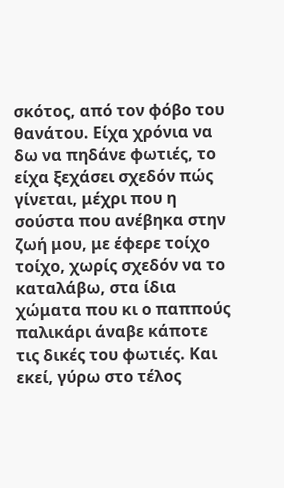σκότος, από τον φόβο του θανάτου. Είχα χρόνια να δω να πηδάνε φωτιές, το είχα ξεχάσει σχεδόν πώς γίνεται, μέχρι που η σούστα που ανέβηκα στην ζωή μου, με έφερε τοίχο τοίχο, χωρίς σχεδόν να το καταλάβω, στα ίδια χώματα που κι ο παππούς παλικάρι άναβε κάποτε τις δικές του φωτιές. Και εκεί, γύρω στο τέλος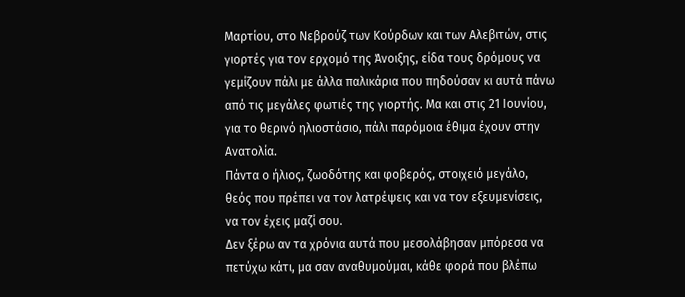Μαρτίου, στο Νεβρούζ των Κούρδων και των Αλεβιτών, στις γιορτές για τον ερχομό της Άνοιξης, είδα τους δρόμους να γεμίζουν πάλι με άλλα παλικάρια που πηδούσαν κι αυτά πάνω από τις μεγάλες φωτιές της γιορτής. Μα και στις 21 Ιουνίου, για το θερινό ηλιοστάσιο, πάλι παρόμοια έθιμα έχουν στην Ανατολία.
Πάντα ο ήλιος, ζωοδότης και φοβερός, στοιχειό μεγάλο, θεός που πρέπει να τον λατρέψεις και να τον εξευμενίσεις, να τον έχεις μαζί σου.
Δεν ξέρω αν τα χρόνια αυτά που μεσολάβησαν μπόρεσα να πετύχω κάτι, μα σαν αναθυμούμαι, κάθε φορά που βλέπω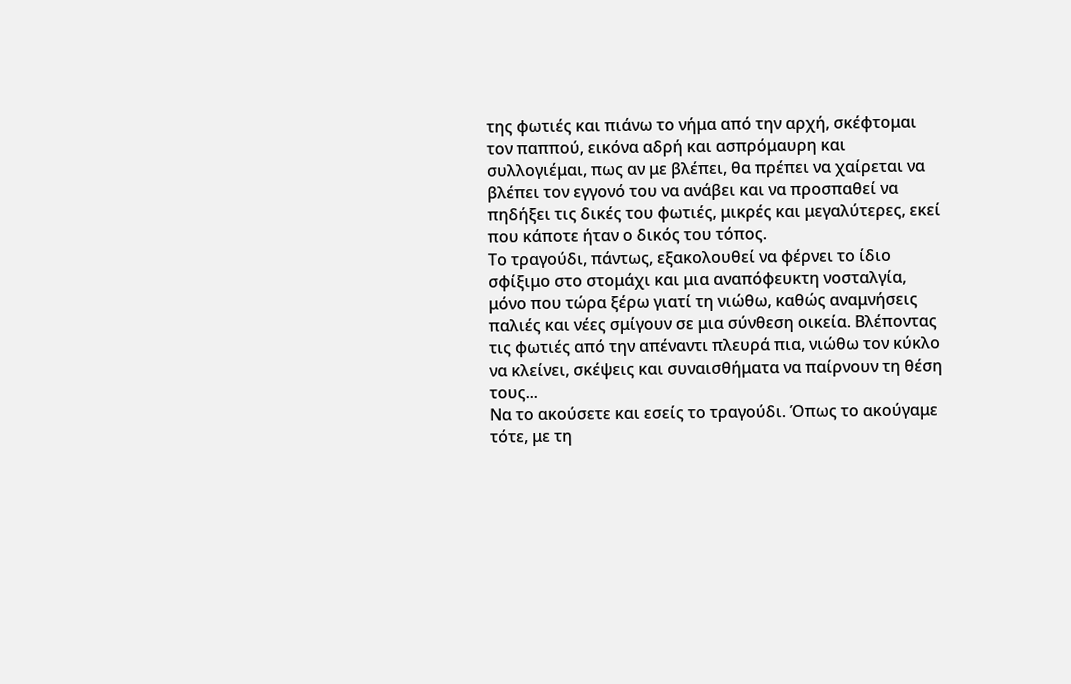της φωτιές και πιάνω το νήμα από την αρχή, σκέφτομαι τον παππού, εικόνα αδρή και ασπρόμαυρη και συλλογιέμαι, πως αν με βλέπει, θα πρέπει να χαίρεται να βλέπει τον εγγονό του να ανάβει και να προσπαθεί να πηδήξει τις δικές του φωτιές, μικρές και μεγαλύτερες, εκεί που κάποτε ήταν ο δικός του τόπος.
Το τραγούδι, πάντως, εξακολουθεί να φέρνει το ίδιο σφίξιμο στο στομάχι και μια αναπόφευκτη νοσταλγία, μόνο που τώρα ξέρω γιατί τη νιώθω, καθώς αναμνήσεις παλιές και νέες σμίγουν σε μια σύνθεση οικεία. Βλέποντας τις φωτιές από την απέναντι πλευρά πια, νιώθω τον κύκλο να κλείνει, σκέψεις και συναισθήματα να παίρνουν τη θέση τους...
Να το ακούσετε και εσείς το τραγούδι. Όπως το ακούγαμε τότε, με τη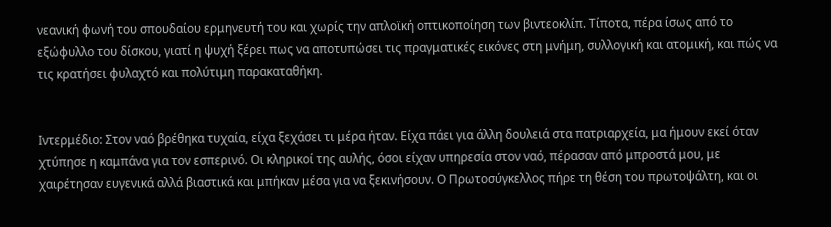νεανική φωνή του σπουδαίου ερμηνευτή του και χωρίς την απλοϊκή οπτικοποίηση των βιντεοκλίπ. Τίποτα, πέρα ίσως από το εξώφυλλο του δίσκου, γιατί η ψυχή ξέρει πως να αποτυπώσει τις πραγματικές εικόνες στη μνήμη, συλλογική και ατομική, και πώς να τις κρατήσει φυλαχτό και πολύτιμη παρακαταθήκη.


Ιντερμέδιο: Στον ναό βρέθηκα τυχαία, είχα ξεχάσει τι μέρα ήταν. Είχα πάει για άλλη δουλειά στα πατριαρχεία, μα ήμουν εκεί όταν χτύπησε η καμπάνα για τον εσπερινό. Οι κληρικοί της αυλής, όσοι είχαν υπηρεσία στον ναό, πέρασαν από μπροστά μου, με χαιρέτησαν ευγενικά αλλά βιαστικά και μπήκαν μέσα για να ξεκινήσουν. Ο Πρωτοσύγκελλος πήρε τη θέση του πρωτοψάλτη, και οι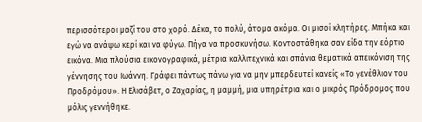περισσότεροι μαζί του στο χορό. Δέκα, το πολύ, άτομα ακόμα. Οι μισοί κλητήρες. Μπήκα και εγώ να ανάψω κερί και να φύγω. Πήγα να προσκυνήσω. Κοντοστάθηκα σαν είδα την εόρτιο εικόνα. Μια πλούσια εικονογραφικά, μέτρια καλλιτεχνικά και σπάνια θεματικά απεικόνιση της γέννησης του Ιωάννη. Γράφει πάντως πάνω για να μην μπερδευτεί κανείς «Το γενέθλιον του Προδρόμου». Η Ελισάβετ, ο Ζαχαρίας, η μαμμή, μια υπηρέτρια και ο μικρός Πρόδρομος που μόλις γεννήθηκε.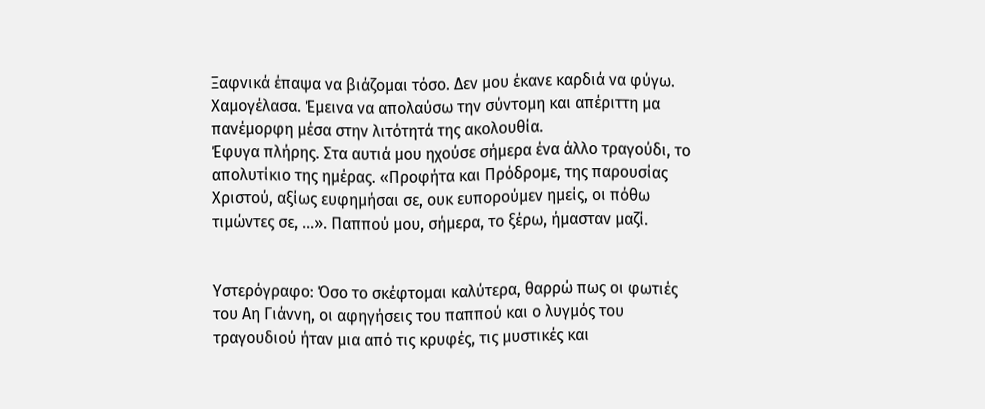Ξαφνικά έπαψα να βιάζομαι τόσο. Δεν μου έκανε καρδιά να φύγω. Χαμογέλασα. Έμεινα να απολαύσω την σύντομη και απέριττη μα πανέμορφη μέσα στην λιτότητά της ακολουθία.
Έφυγα πλήρης. Στα αυτιά μου ηχούσε σήμερα ένα άλλο τραγούδι, το απολυτίκιο της ημέρας. «Προφήτα και Πρόδρομε, της παρουσίας Χριστού, αξίως ευφημήσαι σε, ουκ ευπορούμεν ημείς, οι πόθω τιμώντες σε, …». Παππού μου, σήμερα, το ξέρω, ήμασταν μαζί.


Υστερόγραφο: Όσο το σκέφτομαι καλύτερα, θαρρώ πως οι φωτιές του Αη Γιάννη, οι αφηγήσεις του παππού και ο λυγμός του τραγουδιού ήταν μια από τις κρυφές, τις μυστικές και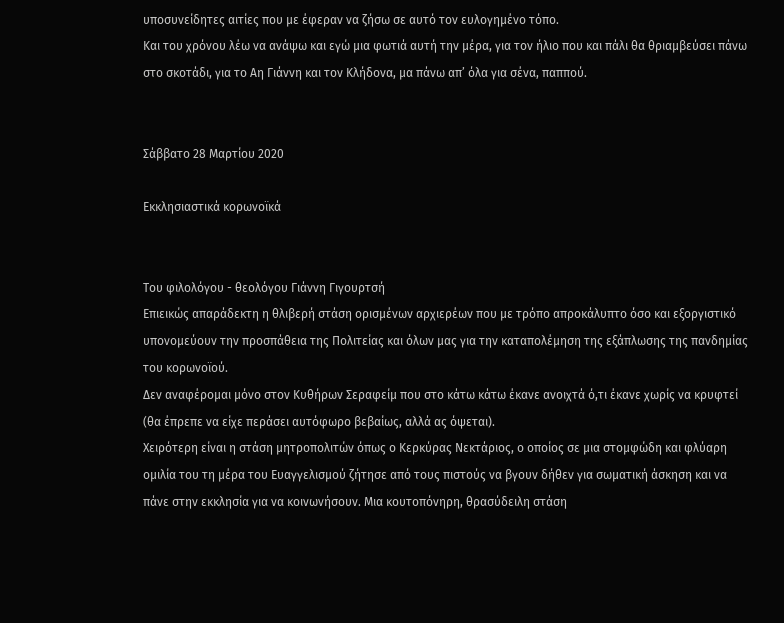υποσυνείδητες αιτίες που με έφεραν να ζήσω σε αυτό τον ευλογημένο τόπο.
Και του χρόνου λέω να ανάψω και εγώ μια φωτιά αυτή την μέρα, για τον ήλιο που και πάλι θα θριαμβεύσει πάνω στο σκοτάδι, για το Αη Γιάννη και τον Κλήδονα, μα πάνω απ’ όλα για σένα, παππού.


Σάββατο 28 Μαρτίου 2020

Εκκλησιαστικά κορωνοϊκά


Του φιλολόγου - θεολόγου Γιάννη Γιγουρτσή
Επιεικώς απαράδεκτη η θλιβερή στάση ορισμένων αρχιερέων που με τρόπο απροκάλυπτο όσο και εξοργιστικό υπονομεύουν την προσπάθεια της Πολιτείας και όλων μας για την καταπολέμηση της εξάπλωσης της πανδημίας του κορωνοϊού.
Δεν αναφέρομαι μόνο στον Κυθήρων Σεραφείμ που στο κάτω κάτω έκανε ανοιχτά ό,τι έκανε χωρίς να κρυφτεί (θα έπρεπε να είχε περάσει αυτόφωρο βεβαίως, αλλά ας όψεται).
Χειρότερη είναι η στάση μητροπολιτών όπως ο Κερκύρας Νεκτάριος, ο οποίος σε μια στομφώδη και φλύαρη ομιλία του τη μέρα του Ευαγγελισμού ζήτησε από τους πιστούς να βγουν δήθεν για σωματική άσκηση και να πάνε στην εκκλησία για να κοινωνήσουν. Μια κουτοπόνηρη, θρασύδειλη στάση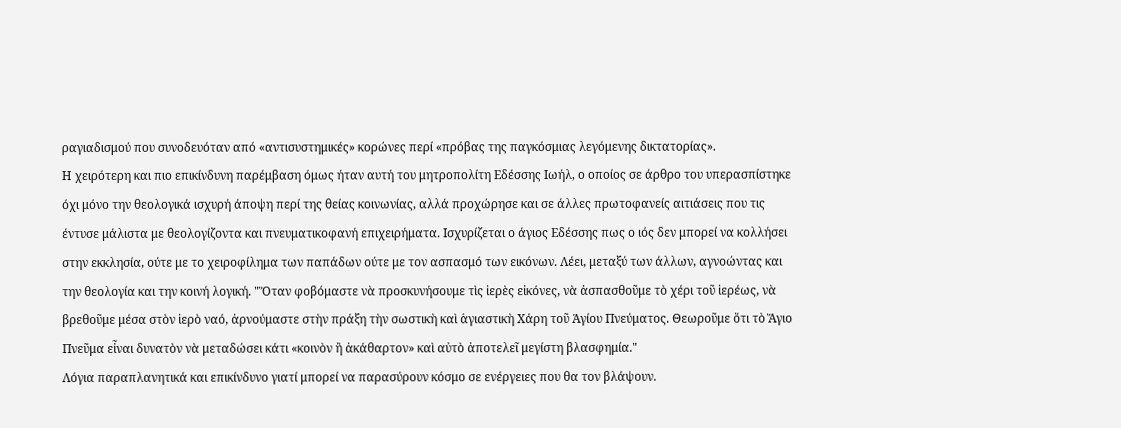ραγιαδισμού που συνοδευόταν από «αντισυστημικές» κορώνες περί «πρόβας της παγκόσμιας λεγόμενης δικτατορίας».
Η χειρότερη και πιο επικίνδυνη παρέμβαση όμως ήταν αυτή του μητροπολίτη Εδέσσης Ιωήλ, ο οποίος σε άρθρο του υπερασπίστηκε όχι μόνο την θεολογικά ισχυρή άποψη περί της θείας κοινωνίας, αλλά προχώρησε και σε άλλες πρωτοφανείς αιτιάσεις που τις έντυσε μάλιστα με θεολογίζοντα και πνευματικοφανή επιχειρήματα. Ισχυρίζεται ο άγιος Εδέσσης πως ο ιός δεν μπορεί να κολλήσει στην εκκλησία, ούτε με το χειροφίλημα των παπάδων ούτε με τον ασπασμό των εικόνων. Λέει, μεταξύ των άλλων, αγνοώντας και την θεολογία και την κοινή λογική. "Ὅταν φοβόμαστε νὰ προσκυνήσουμε τὶς ἱερὲς εἰκόνες, νὰ ἀσπασθοῦμε τὸ χέρι τοῦ ἱερέως, νὰ βρεθοῦμε μέσα στὸν ἱερὸ ναό, ἀρνούμαστε στὴν πράξη τὴν σωστικὴ καὶ ἁγιαστικὴ Χάρη τοῦ Ἁγίου Πνεύματος. Θεωροῦμε ὅτι τὸ Ἅγιο Πνεῦμα εἶναι δυνατὸν νὰ μεταδώσει κάτι «κοινὸν ἢ ἀκάθαρτον» καὶ αὐτὸ ἀποτελεῖ μεγίστη βλασφημία."
Λόγια παραπλανητικά και επικίνδυνο γιατί μπορεί να παρασύρουν κόσμο σε ενέργειες που θα τον βλάψουν.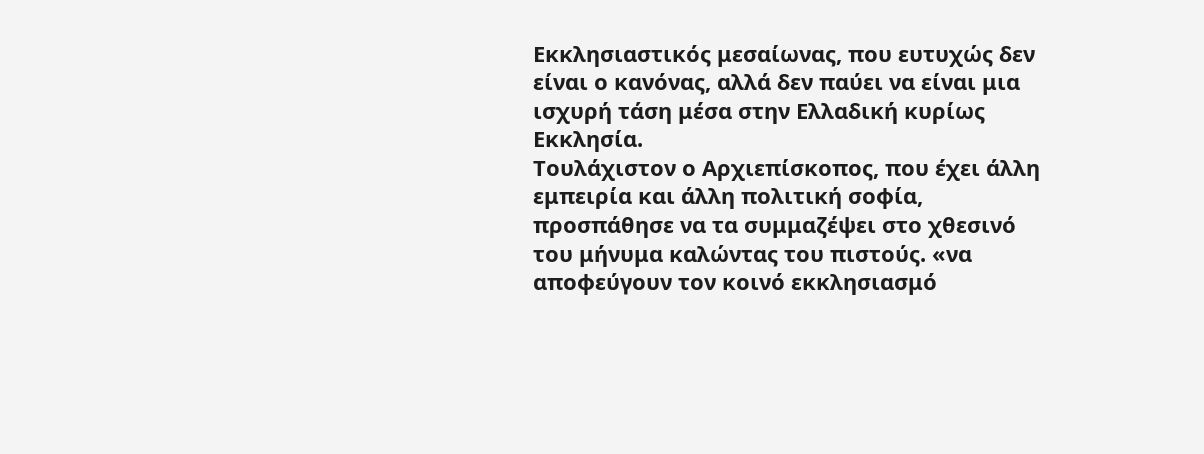Εκκλησιαστικός μεσαίωνας, που ευτυχώς δεν είναι ο κανόνας, αλλά δεν παύει να είναι μια ισχυρή τάση μέσα στην Ελλαδική κυρίως Εκκλησία.
Τουλάχιστον ο Αρχιεπίσκοπος, που έχει άλλη εμπειρία και άλλη πολιτική σοφία, προσπάθησε να τα συμμαζέψει στο χθεσινό του μήνυμα καλώντας του πιστούς. «να αποφεύγουν τον κοινό εκκλησιασμό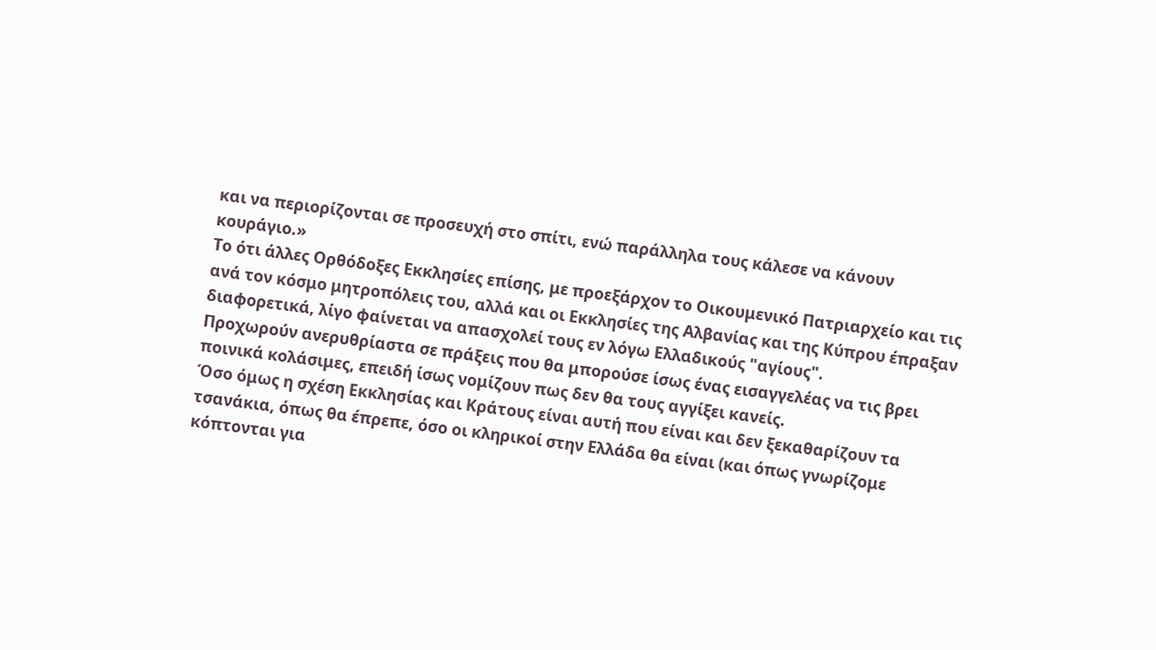και να περιορίζονται σε προσευχή στο σπίτι, ενώ παράλληλα τους κάλεσε να κάνουν κουράγιο.»
Το ότι άλλες Ορθόδοξες Εκκλησίες επίσης, με προεξάρχον το Οικουμενικό Πατριαρχείο και τις ανά τον κόσμο μητροπόλεις του, αλλά και οι Εκκλησίες της Αλβανίας και της Κύπρου έπραξαν διαφορετικά, λίγο φαίνεται να απασχολεί τους εν λόγω Ελλαδικούς "αγίους".
Προχωρούν ανερυθρίαστα σε πράξεις που θα μπορούσε ίσως ένας εισαγγελέας να τις βρει ποινικά κολάσιμες, επειδή ίσως νομίζουν πως δεν θα τους αγγίξει κανείς.
Όσο όμως η σχέση Εκκλησίας και Κράτους είναι αυτή που είναι και δεν ξεκαθαρίζουν τα τσανάκια, όπως θα έπρεπε, όσο οι κληρικοί στην Ελλάδα θα είναι (και όπως γνωρίζομε κόπτονται για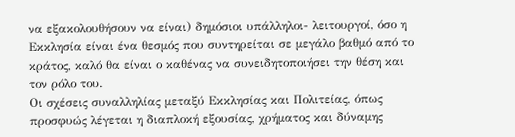να εξακολουθήσουν να είναι) δημόσιοι υπάλληλοι- λειτουργοί, όσο η Εκκλησία είναι ένα θεσμός που συντηρείται σε μεγάλο βαθμό από το κράτος, καλό θα είναι ο καθένας να συνειδητοποιήσει την θέση και τον ρόλο του.
Οι σχέσεις συναλληλίας μεταξύ Εκκλησίας και Πολιτείας, όπως προσφυώς λέγεται η διαπλοκή εξουσίας, χρήματος και δύναμης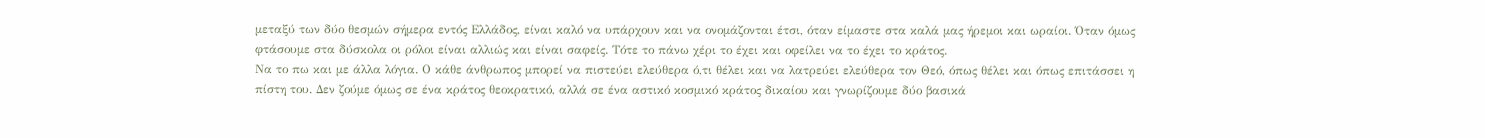μεταξύ των δύο θεσμών σήμερα εντός Ελλάδος, είναι καλό να υπάρχουν και να ονομάζονται έτσι, όταν είμαστε στα καλά μας ήρεμοι και ωραίοι. Όταν όμως φτάσουμε στα δύσκολα οι ρόλοι είναι αλλιώς και είναι σαφείς. Τότε το πάνω χέρι το έχει και οφείλει να το έχει το κράτος.
Να το πω και με άλλα λόγια. Ο κάθε άνθρωπος μπορεί να πιστεύει ελεύθερα ό,τι θέλει και να λατρεύει ελεύθερα τον Θεό, όπως θέλει και όπως επιτάσσει η πίστη του. Δεν ζούμε όμως σε ένα κράτος θεοκρατικό, αλλά σε ένα αστικό κοσμικό κράτος δικαίου και γνωρίζουμε δύο βασικά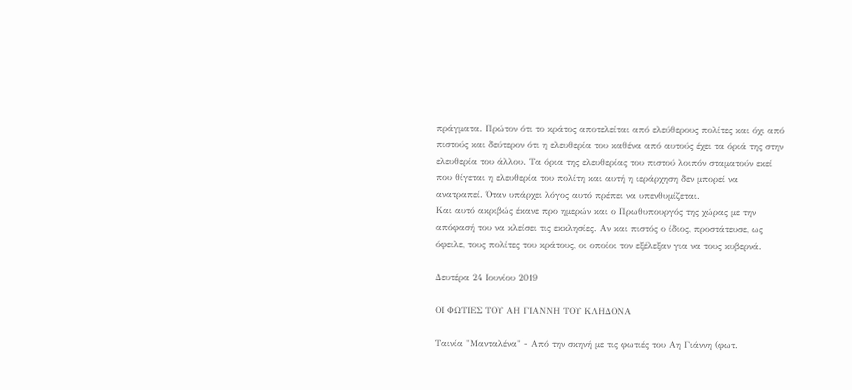πράγματα. Πρώτον ότι το κράτος αποτελείται από ελεύθερους πολίτες και όχι από πιστούς και δεύτερον ότι η ελευθερία του καθένα από αυτούς έχει τα όριά της στην ελευθερία του άλλου. Τα όρια της ελευθερίας του πιστού λοιπόν σταματούν εκεί που θίγεται η ελευθερία του πολίτη και αυτή η ιεράρχηση δεν μπορεί να ανατραπεί. Όταν υπάρχει λόγος αυτό πρέπει να υπενθυμίζεται.
Και αυτό ακριβώς έκανε προ ημερών και ο Πρωθυπουργός της χώρας με την απόφασή του να κλείσει τις εκκλησίες. Αν και πιστός ο ίδιος, προστάτευσε, ως όφειλε, τους πολίτες του κράτους, οι οποίοι τον εξέλεξαν για να τους κυβερνά.

Δευτέρα 24 Ιουνίου 2019

ΟΙ ΦΩΤΙΕΣ ΤΟΥ ΑΗ ΓΙΑΝΝΗ ΤΟΥ ΚΛΗΔΟΝΑ

Ταινία "Μανταλένα" - Από την σκηνή με τις φωτιές του Αη Γιάννη (φωτ.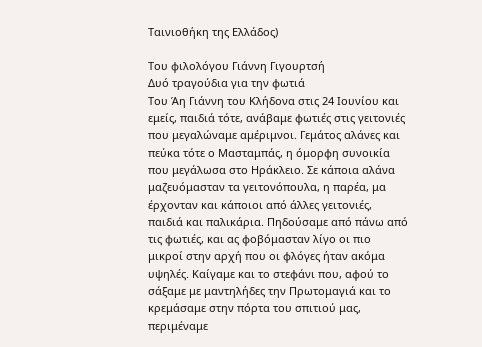Ταινιοθήκη της Ελλάδος)

Του φιλολόγου Γιάννη Γιγουρτσή
Δυό τραγούδια για την φωτιά
Του Άη Γιάννη του Κλήδονα στις 24 Ιουνίου και εμείς, παιδιά τότε, ανάβαμε φωτιές στις γειτονιές που μεγαλώναμε αμέριμνοι. Γεμάτος αλάνες και πεύκα τότε ο Μασταμπάς, η όμορφη συνοικία που μεγάλωσα στο Ηράκλειο. Σε κάποια αλάνα μαζευόμασταν τα γειτονόπουλα, η παρέα, μα έρχονταν και κάποιοι από άλλες γειτονιές, παιδιά και παλικάρια. Πηδούσαμε από πάνω από τις φωτιές, και ας φοβόμασταν λίγο οι πιο μικροί στην αρχή που οι φλόγες ήταν ακόμα υψηλές. Καίγαμε και το στεφάνι που, αφού το σάξαμε με μαντηλήδες την Πρωτομαγιά και το κρεμάσαμε στην πόρτα του σπιτιού μας, περιμέναμε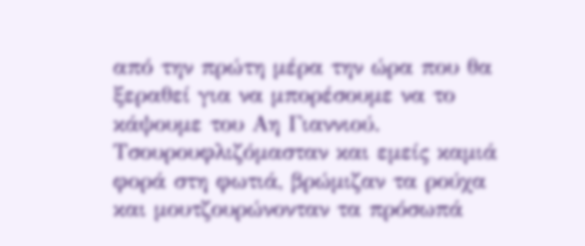από την πρώτη μέρα την ώρα που θα ξεραθεί για να μπορέσουμε να το κάψουμε του Αη Γιαννιού.
Τσουρουφλιζόμασταν και εμείς καμιά φορά στη φωτιά, βρώμιζαν τα ρούχα και μουτζουρώνονταν τα πρόσωπά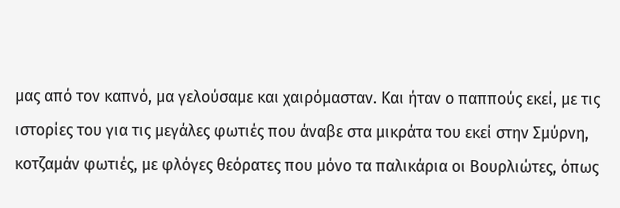μας από τον καπνό, μα γελούσαμε και χαιρόμασταν. Και ήταν ο παππούς εκεί, με τις ιστορίες του για τις μεγάλες φωτιές που άναβε στα μικράτα του εκεί στην Σμύρνη, κοτζαμάν φωτιές, με φλόγες θεόρατες που μόνο τα παλικάρια οι Βουρλιώτες, όπως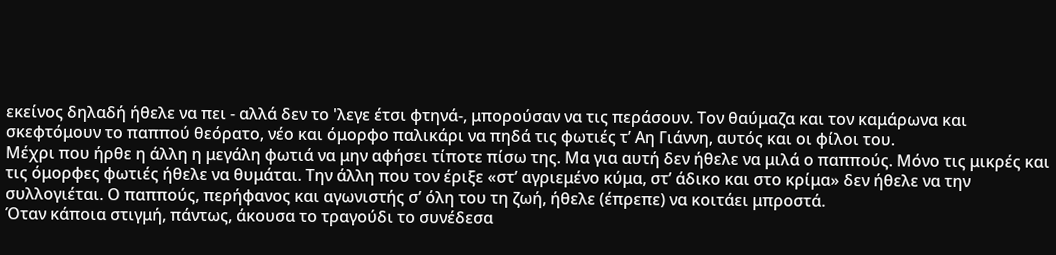εκείνος δηλαδή ήθελε να πει - αλλά δεν το 'λεγε έτσι φτηνά-, μπορούσαν να τις περάσουν. Τον θαύμαζα και τον καμάρωνα και σκεφτόμουν το παππού θεόρατο, νέο και όμορφο παλικάρι να πηδά τις φωτιές τ’ Αη Γιάννη, αυτός και οι φίλοι του.
Μέχρι που ήρθε η άλλη η μεγάλη φωτιά να μην αφήσει τίποτε πίσω της. Μα για αυτή δεν ήθελε να μιλά ο παππούς. Μόνο τις μικρές και τις όμορφες φωτιές ήθελε να θυμάται. Την άλλη που τον έριξε «στ’ αγριεμένο κύμα, στ’ άδικο και στο κρίμα» δεν ήθελε να την συλλογιέται. Ο παππούς, περήφανος και αγωνιστής σ’ όλη του τη ζωή, ήθελε (έπρεπε) να κοιτάει μπροστά.
Όταν κάποια στιγμή, πάντως, άκουσα το τραγούδι το συνέδεσα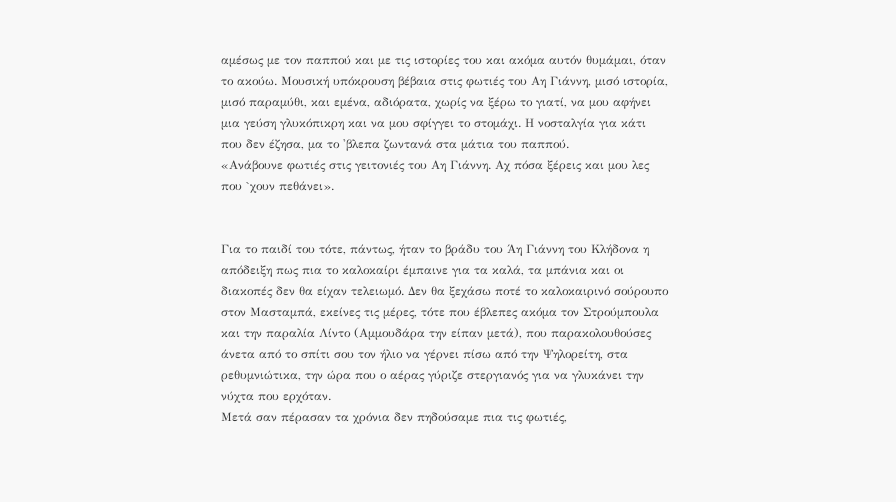αμέσως με τον παππού και με τις ιστορίες του και ακόμα αυτόν θυμάμαι, όταν το ακούω. Μουσική υπόκρουση βέβαια στις φωτιές του Αη Γιάννη, μισό ιστορία, μισό παραμύθι, και εμένα, αδιόρατα, χωρίς να ξέρω το γιατί, να μου αφήνει μια γεύση γλυκόπικρη και να μου σφίγγει το στομάχι. Η νοσταλγία για κάτι που δεν έζησα, μα το 'βλεπα ζωντανά στα μάτια του παππού.
«Ανάβουνε φωτιές στις γειτονιές του Αη Γιάννη. Αχ πόσα ξέρεις και μου λες που `χουν πεθάνει».


Για το παιδί του τότε, πάντως, ήταν το βράδυ του Άη Γιάννη του Κλήδονα η απόδειξη πως πια το καλοκαίρι έμπαινε για τα καλά, τα μπάνια και οι διακοπές δεν θα είχαν τελειωμό. Δεν θα ξεχάσω ποτέ το καλοκαιρινό σούρουπο στον Μασταμπά, εκείνες τις μέρες, τότε που έβλεπες ακόμα τον Στρούμπουλα και την παραλία Λίντο (Αμμουδάρα την είπαν μετά), που παρακολουθούσες άνετα από το σπίτι σου τον ήλιο να γέρνει πίσω από την Ψηλορείτη, στα ρεθυμνιώτικα, την ώρα που ο αέρας γύριζε στεργιανός για να γλυκάνει την νύχτα που ερχόταν.
Μετά σαν πέρασαν τα χρόνια δεν πηδούσαμε πια τις φωτιές,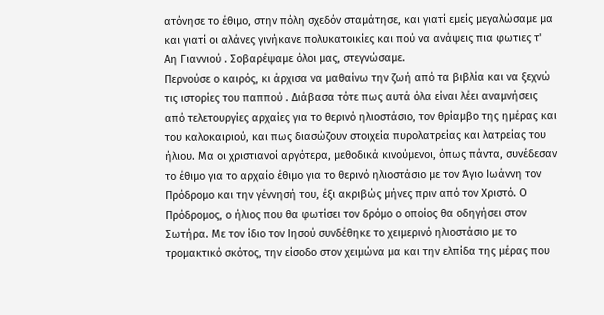ατόνησε το έθιμο, στην πόλη σχεδόν σταμάτησε, και γιατί εμείς μεγαλώσαμε μα και γιατί οι αλάνες γινήκανε πολυκατοικίες και πού να ανάψεις πια φωτιες τ' Αη Γιαννιού . Σοβαρέψαμε όλοι μας, στεγνώσαμε.
Περνούσε ο καιρός, κι άρχισα να μαθαίνω την ζωή από τα βιβλία και να ξεχνώ τις ιστορίες του παππού . Διάβασα τότε πως αυτά όλα είναι λέει αναμνήσεις από τελετουργίες αρχαίες για το θερινό ηλιοστάσιο, τον θρίαμβο της ημέρας και του καλοκαιριού, και πως διασώζουν στοιχεία πυρολατρείας και λατρείας του ήλιου. Μα οι χριστιανοί αργότερα, μεθοδικά κινούμενοι, όπως πάντα, συνέδεσαν το έθιμο για το αρχαίο έθιμο για το θερινό ηλιοστάσιο με τον Άγιο Ιωάννη τον Πρόδρομο και την γέννησή του, έξι ακριβώς μήνες πριν από τον Χριστό. Ο Πρόδρομος, ο ήλιος που θα φωτίσει τον δρόμο ο οποίος θα οδηγήσει στον Σωτήρα. Με τον ίδιο τον Ιησού συνδέθηκε το χειμερινό ηλιοστάσιο με το τρομακτικό σκότος, την είσοδο στον χειμώνα μα και την ελπίδα της μέρας που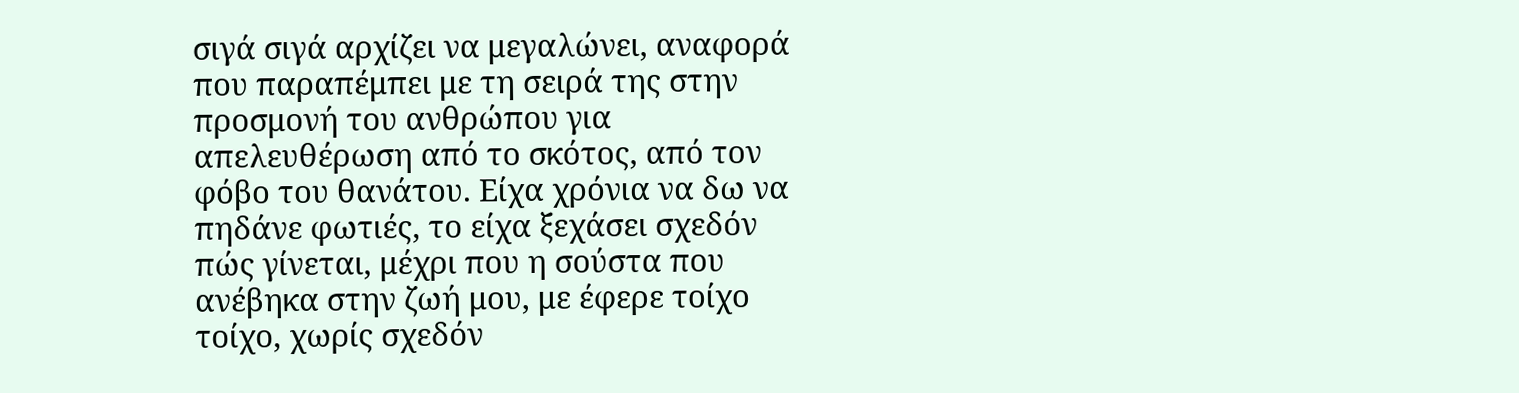σιγά σιγά αρχίζει να μεγαλώνει, αναφορά που παραπέμπει με τη σειρά της στην προσμονή του ανθρώπου για απελευθέρωση από το σκότος, από τον φόβο του θανάτου. Είχα χρόνια να δω να πηδάνε φωτιές, το είχα ξεχάσει σχεδόν πώς γίνεται, μέχρι που η σούστα που ανέβηκα στην ζωή μου, με έφερε τοίχο τοίχο, χωρίς σχεδόν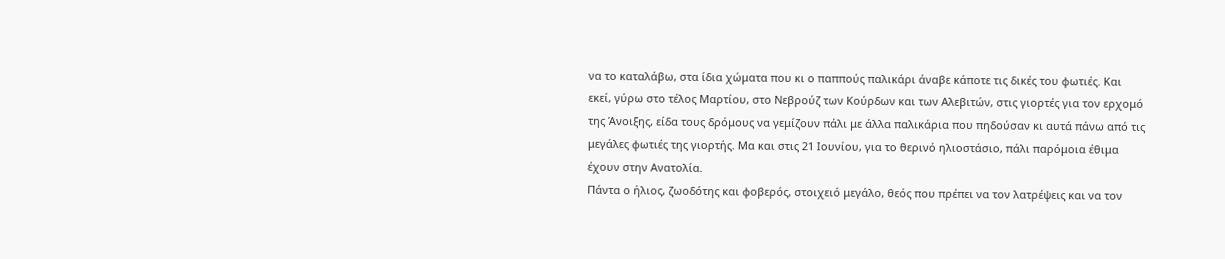να το καταλάβω, στα ίδια χώματα που κι ο παππούς παλικάρι άναβε κάποτε τις δικές του φωτιές. Και εκεί, γύρω στο τέλος Μαρτίου, στο Νεβρούζ των Κούρδων και των Αλεβιτών, στις γιορτές για τον ερχομό της Άνοιξης, είδα τους δρόμους να γεμίζουν πάλι με άλλα παλικάρια που πηδούσαν κι αυτά πάνω από τις μεγάλες φωτιές της γιορτής. Μα και στις 21 Ιουνίου, για το θερινό ηλιοστάσιο, πάλι παρόμοια έθιμα έχουν στην Ανατολία.
Πάντα ο ήλιος, ζωοδότης και φοβερός, στοιχειό μεγάλο, θεός που πρέπει να τον λατρέψεις και να τον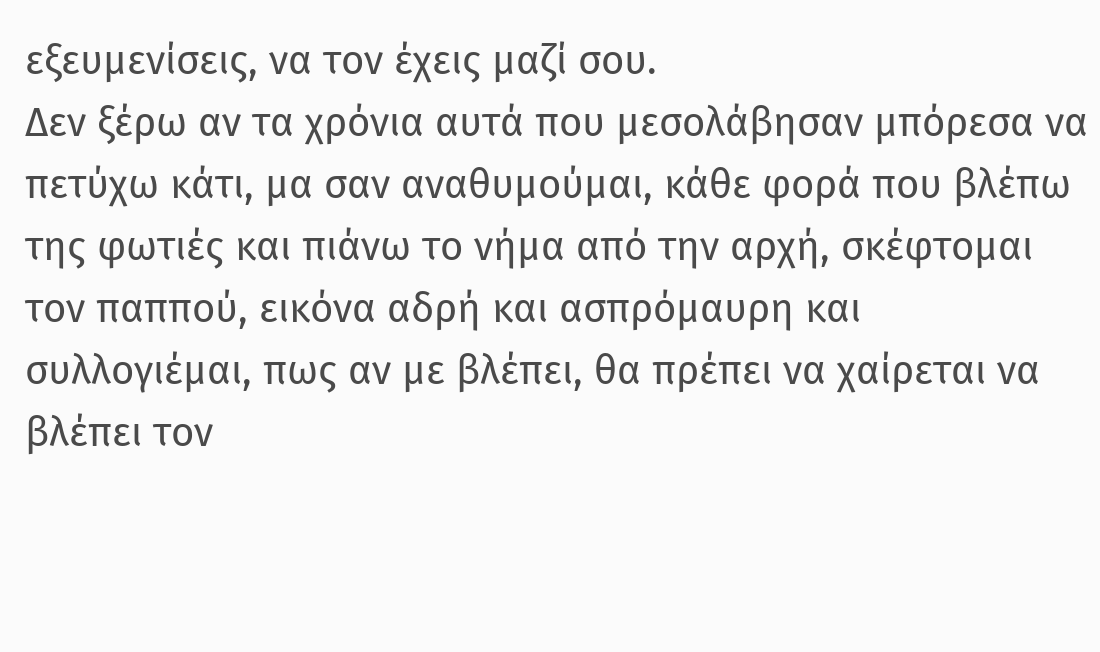εξευμενίσεις, να τον έχεις μαζί σου.
Δεν ξέρω αν τα χρόνια αυτά που μεσολάβησαν μπόρεσα να πετύχω κάτι, μα σαν αναθυμούμαι, κάθε φορά που βλέπω της φωτιές και πιάνω το νήμα από την αρχή, σκέφτομαι τον παππού, εικόνα αδρή και ασπρόμαυρη και συλλογιέμαι, πως αν με βλέπει, θα πρέπει να χαίρεται να βλέπει τον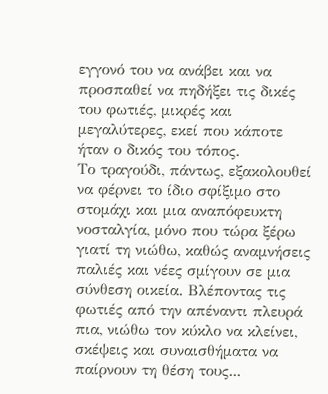εγγονό του να ανάβει και να προσπαθεί να πηδήξει τις δικές του φωτιές, μικρές και μεγαλύτερες, εκεί που κάποτε ήταν ο δικός του τόπος.
Το τραγούδι, πάντως, εξακολουθεί να φέρνει το ίδιο σφίξιμο στο στομάχι και μια αναπόφευκτη νοσταλγία, μόνο που τώρα ξέρω γιατί τη νιώθω, καθώς αναμνήσεις παλιές και νέες σμίγουν σε μια σύνθεση οικεία. Βλέποντας τις φωτιές από την απέναντι πλευρά πια, νιώθω τον κύκλο να κλείνει, σκέψεις και συναισθήματα να παίρνουν τη θέση τους...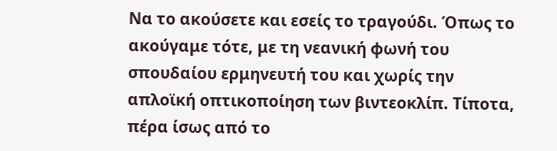Να το ακούσετε και εσείς το τραγούδι. Όπως το ακούγαμε τότε, με τη νεανική φωνή του σπουδαίου ερμηνευτή του και χωρίς την απλοϊκή οπτικοποίηση των βιντεοκλίπ. Τίποτα, πέρα ίσως από το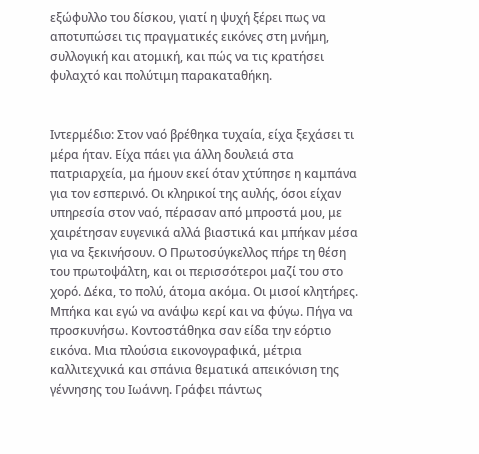εξώφυλλο του δίσκου, γιατί η ψυχή ξέρει πως να αποτυπώσει τις πραγματικές εικόνες στη μνήμη, συλλογική και ατομική, και πώς να τις κρατήσει φυλαχτό και πολύτιμη παρακαταθήκη.


Ιντερμέδιο: Στον ναό βρέθηκα τυχαία, είχα ξεχάσει τι μέρα ήταν. Είχα πάει για άλλη δουλειά στα πατριαρχεία, μα ήμουν εκεί όταν χτύπησε η καμπάνα για τον εσπερινό. Οι κληρικοί της αυλής, όσοι είχαν υπηρεσία στον ναό, πέρασαν από μπροστά μου, με χαιρέτησαν ευγενικά αλλά βιαστικά και μπήκαν μέσα για να ξεκινήσουν. Ο Πρωτοσύγκελλος πήρε τη θέση του πρωτοψάλτη, και οι περισσότεροι μαζί του στο χορό. Δέκα, το πολύ, άτομα ακόμα. Οι μισοί κλητήρες. Μπήκα και εγώ να ανάψω κερί και να φύγω. Πήγα να προσκυνήσω. Κοντοστάθηκα σαν είδα την εόρτιο εικόνα. Μια πλούσια εικονογραφικά, μέτρια καλλιτεχνικά και σπάνια θεματικά απεικόνιση της γέννησης του Ιωάννη. Γράφει πάντως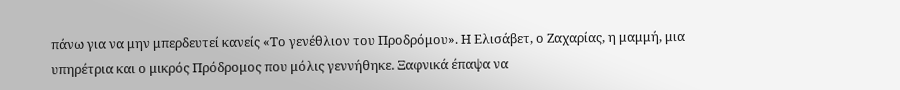πάνω για να μην μπερδευτεί κανείς «Το γενέθλιον του Προδρόμου». Η Ελισάβετ, ο Ζαχαρίας, η μαμμή, μια υπηρέτρια και ο μικρός Πρόδρομος που μόλις γεννήθηκε. Ξαφνικά έπαψα να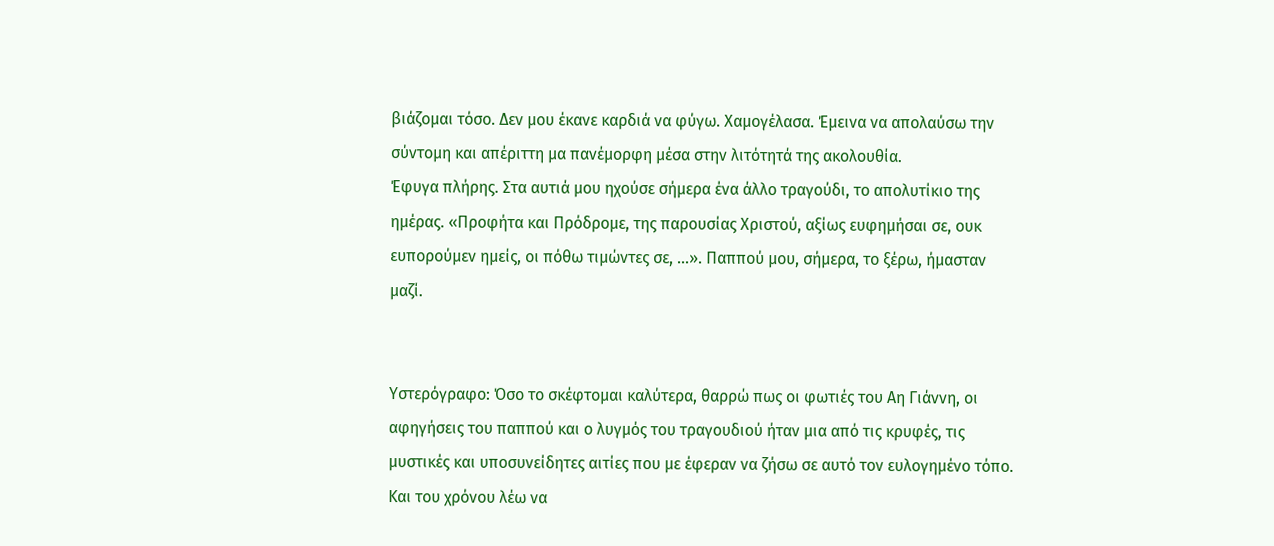βιάζομαι τόσο. Δεν μου έκανε καρδιά να φύγω. Χαμογέλασα. Έμεινα να απολαύσω την σύντομη και απέριττη μα πανέμορφη μέσα στην λιτότητά της ακολουθία.
Έφυγα πλήρης. Στα αυτιά μου ηχούσε σήμερα ένα άλλο τραγούδι, το απολυτίκιο της ημέρας. «Προφήτα και Πρόδρομε, της παρουσίας Χριστού, αξίως ευφημήσαι σε, ουκ ευπορούμεν ημείς, οι πόθω τιμώντες σε, …». Παππού μου, σήμερα, το ξέρω, ήμασταν μαζί.


Υστερόγραφο: Όσο το σκέφτομαι καλύτερα, θαρρώ πως οι φωτιές του Αη Γιάννη, οι αφηγήσεις του παππού και ο λυγμός του τραγουδιού ήταν μια από τις κρυφές, τις μυστικές και υποσυνείδητες αιτίες που με έφεραν να ζήσω σε αυτό τον ευλογημένο τόπο.
Και του χρόνου λέω να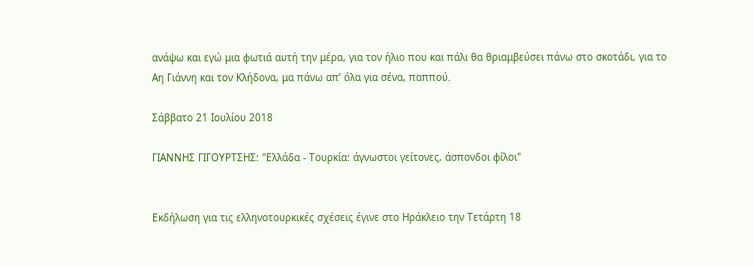ανάψω και εγώ μια φωτιά αυτή την μέρα, για τον ήλιο που και πάλι θα θριαμβεύσει πάνω στο σκοτάδι, για το Αη Γιάννη και τον Κλήδονα, μα πάνω απ’ όλα για σένα, παππού.

Σάββατο 21 Ιουλίου 2018

ΓΙΑΝΝΗΣ ΓΙΓΟΥΡΤΣΗΣ: "Ελλάδα - Τουρκία: άγνωστοι γείτονες, άσπονδοι φίλοι"


Εκδήλωση για τις ελληνοτουρκικές σχέσεις έγινε στο Ηράκλειο την Τετάρτη 18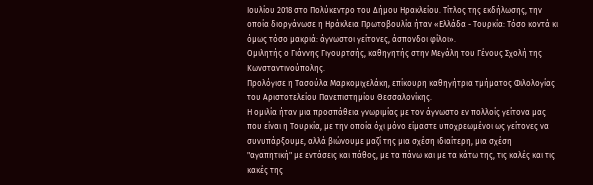Ιουλίου 2018 στο Πολύκεντρο του Δήμου Ηρακλείου. Τίτλος της εκδήλωσης, την οποία διοργάνωσε η Ηράκλεια Πρωτοβουλία ήταν «Ελλάδα - Τουρκία: Τόσο κοντά κι όμως τόσο μακριά: άγνωστοι γείτονες, άσπονδοι φίλοι».
Ομιλητής ο Γιάννης Γιγουρτσής, καθηγητής στην Μεγάλη του Γένους Σχολή της Κωνσταντινούπολης.
Προλόγισε η Τασούλα Μαρκομιχελάκη, επίκουρη καθηγήτρια τμήματος Φιλολογίας του Αριστοτελείου Πανεπιστημίου Θεσσαλονίκης.
Η ομιλία ήταν μια προσπάθεια γνωριμίας με τον άγνωστο εν πολλοίς γείτονα μας που είναι η Τουρκία, με την οποία όχι μόνο είμαστε υποχρεωμένοι ως γείτονες να συνυπάρξουμε, αλλά βιώνουμε μαζί της μια σχέση ιδιαίτερη, μια σχέση "αγαπητική" με εντάσεις και πάθος, με τα πάνω και με τα κάτω της, τις καλές και τις κακές της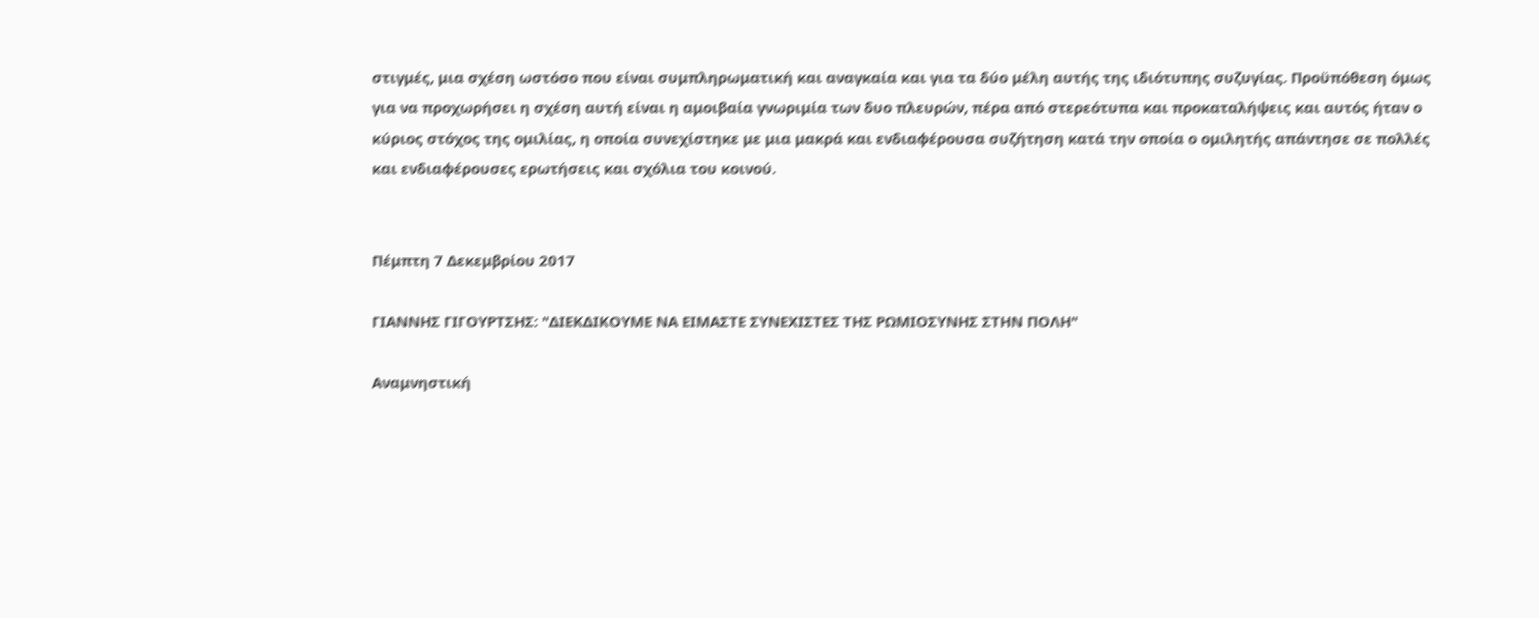στιγμές, μια σχέση ωστόσο που είναι συμπληρωματική και αναγκαία και για τα δύο μέλη αυτής της ιδιότυπης συζυγίας. Προϋπόθεση όμως για να προχωρήσει η σχέση αυτή είναι η αμοιβαία γνωριμία των δυο πλευρών, πέρα από στερεότυπα και προκαταλήψεις και αυτός ήταν ο κύριος στόχος της ομιλίας, η οποία συνεχίστηκε με μια μακρά και ενδιαφέρουσα συζήτηση κατά την οποία ο ομιλητής απάντησε σε πολλές και ενδιαφέρουσες ερωτήσεις και σχόλια του κοινού.


Πέμπτη 7 Δεκεμβρίου 2017

ΓΙΑΝΝΗΣ ΓΙΓΟΥΡΤΣΗΣ: "ΔΙΕΚΔΙΚΟΥΜΕ ΝΑ ΕΙΜΑΣΤΕ ΣΥΝΕΧΙΣΤΕΣ ΤΗΣ ΡΩΜΙΟΣΥΝΗΣ ΣΤΗΝ ΠΟΛΗ"

Αναμνηστική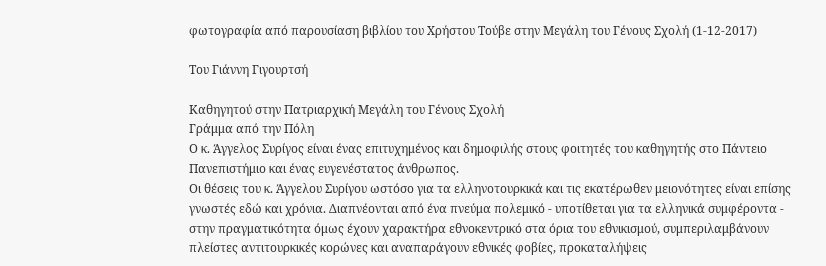φωτογραφία από παρουσίαση βιβλίου του Χρήστου Τούβε στην Μεγάλη του Γένους Σχολή (1-12-2017)

Του Γιάννη Γιγουρτσή

Καθηγητού στην Πατριαρχική Μεγάλη του Γένους Σχολή
Γράμμα από την Πόλη
Ο κ. Άγγελος Συρίγος είναι ένας επιτυχημένος και δημοφιλής στους φοιτητές του καθηγητής στο Πάντειο Πανεπιστήμιο και ένας ευγενέστατος άνθρωπος.
Οι θέσεις του κ. Άγγελου Συρίγου ωστόσο για τα ελληνοτουρκικά και τις εκατέρωθεν μειονότητες είναι επίσης γνωστές εδώ και χρόνια. Διαπνέονται από ένα πνεύμα πολεμικό - υποτίθεται για τα ελληνικά συμφέροντα - στην πραγματικότητα όμως έχουν χαρακτήρα εθνοκεντρικό στα όρια του εθνικισμού, συμπεριλαμβάνουν πλείστες αντιτουρκικές κορώνες και αναπαράγουν εθνικές φοβίες, προκαταλήψεις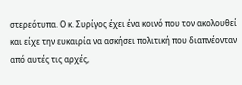στερεότυπα. Ο κ. Συρίγος έχει ένα κοινό που τον ακολουθεί και είχε την ευκαιρία να ασκήσει πολιτική που διαπνέονταν από αυτές τις αρχές,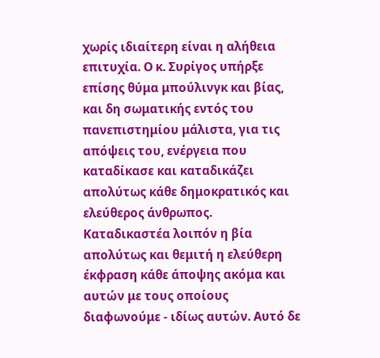χωρίς ιδιαίτερη είναι η αλήθεια επιτυχία. Ο κ. Συρίγος υπήρξε επίσης θύμα μπούλινγκ και βίας, και δη σωματικής εντός του πανεπιστημίου μάλιστα, για τις απόψεις του, ενέργεια που καταδίκασε και καταδικάζει απολύτως κάθε δημοκρατικός και ελεύθερος άνθρωπος. Καταδικαστέα λοιπόν η βία απολύτως και θεμιτή η ελεύθερη έκφραση κάθε άποψης ακόμα και αυτών με τους οποίους διαφωνούμε - ιδίως αυτών. Αυτό δε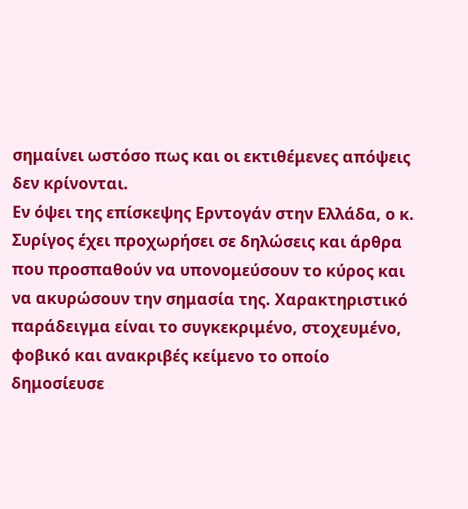σημαίνει ωστόσο πως και οι εκτιθέμενες απόψεις δεν κρίνονται.
Εν όψει της επίσκεψης Ερντογάν στην Ελλάδα, ο κ. Συρίγος έχει προχωρήσει σε δηλώσεις και άρθρα που προσπαθούν να υπονομεύσουν το κύρος και να ακυρώσουν την σημασία της. Χαρακτηριστικό παράδειγμα είναι το συγκεκριμένο, στοχευμένο, φοβικό και ανακριβές κείμενο το οποίο δημοσίευσε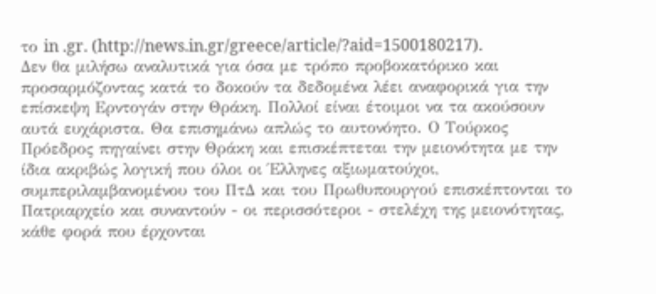το in .gr. (http://news.in.gr/greece/article/?aid=1500180217).
Δεν θα μιλήσω αναλυτικά για όσα με τρόπο προβοκατόρικο και προσαρμόζοντας κατά το δοκούν τα δεδομένα λέει αναφορικά για την επίσκεψη Ερντογάν στην Θράκη. Πολλοί είναι έτοιμοι να τα ακούσουν αυτά ευχάριστα. Θα επισημάνω απλώς το αυτονόητο. Ο Τούρκος Πρόεδρος πηγαίνει στην Θράκη και επισκέπτεται την μειονότητα με την ίδια ακριβώς λογική που όλοι οι Έλληνες αξιωματούχοι, συμπεριλαμβανομένου του ΠτΔ και του Πρωθυπουργού επισκέπτονται το Πατριαρχείο και συναντούν - οι περισσότεροι - στελέχη της μειονότητας, κάθε φορά που έρχονται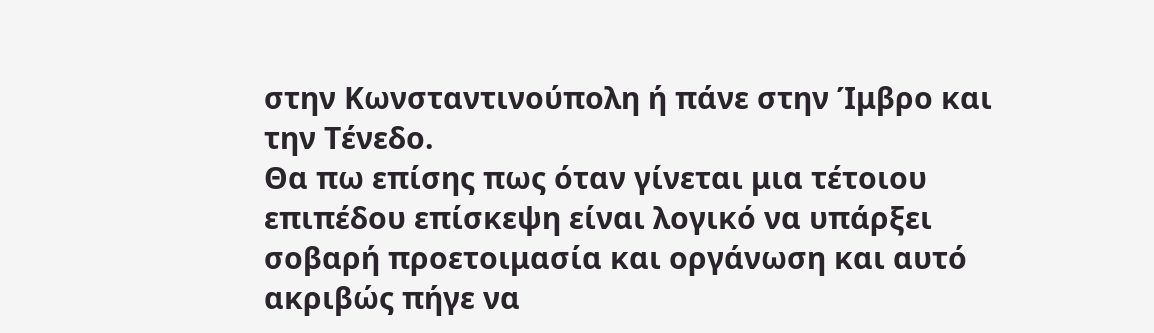στην Κωνσταντινούπολη ή πάνε στην Ίμβρο και την Τένεδο.
Θα πω επίσης πως όταν γίνεται μια τέτοιου επιπέδου επίσκεψη είναι λογικό να υπάρξει σοβαρή προετοιμασία και οργάνωση και αυτό ακριβώς πήγε να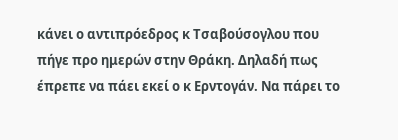κάνει ο αντιπρόεδρος κ Τσαβούσογλου που πήγε προ ημερών στην Θράκη. Δηλαδή πως έπρεπε να πάει εκεί ο κ Ερντογάν. Να πάρει το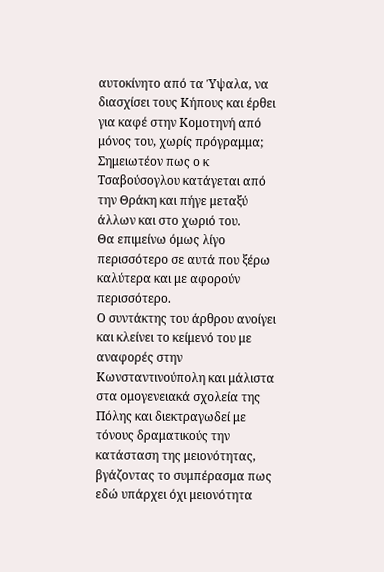αυτοκίνητο από τα Ύψαλα, να διασχίσει τους Κήπους και έρθει για καφέ στην Κομοτηνή από μόνος του, χωρίς πρόγραμμα; Σημειωτέον πως ο κ Τσαβούσογλου κατάγεται από την Θράκη και πήγε μεταξύ άλλων και στο χωριό του.
Θα επιμείνω όμως λίγο περισσότερο σε αυτά που ξέρω καλύτερα και με αφορούν περισσότερο.
Ο συντάκτης του άρθρου ανοίγει και κλείνει το κείμενό του με αναφορές στην Κωνσταντινούπολη και μάλιστα στα ομογενειακά σχολεία της Πόλης και διεκτραγωδεί με τόνους δραματικούς την κατάσταση της μειονότητας, βγάζοντας το συμπέρασμα πως εδώ υπάρχει όχι μειονότητα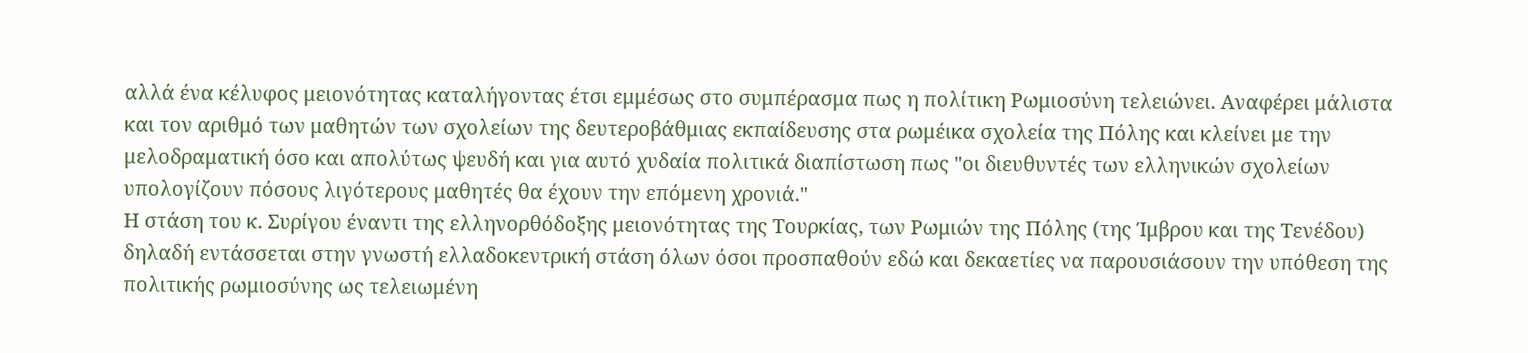αλλά ένα κέλυφος μειονότητας καταλήγοντας έτσι εμμέσως στο συμπέρασμα πως η πολίτικη Ρωμιοσύνη τελειώνει. Αναφέρει μάλιστα και τον αριθμό των μαθητών των σχολείων της δευτεροβάθμιας εκπαίδευσης στα ρωμέικα σχολεία της Πόλης και κλείνει με την μελοδραματική όσο και απολύτως ψευδή και για αυτό χυδαία πολιτικά διαπίστωση πως "οι διευθυντές των ελληνικών σχολείων υπολογίζουν πόσους λιγότερους μαθητές θα έχουν την επόμενη χρονιά."
Η στάση του κ. Συρίγου έναντι της ελληνορθόδοξης μειονότητας της Τουρκίας, των Ρωμιών της Πόλης (της Ίμβρου και της Τενέδου) δηλαδή εντάσσεται στην γνωστή ελλαδοκεντρική στάση όλων όσοι προσπαθούν εδώ και δεκαετίες να παρουσιάσουν την υπόθεση της πολιτικής ρωμιοσύνης ως τελειωμένη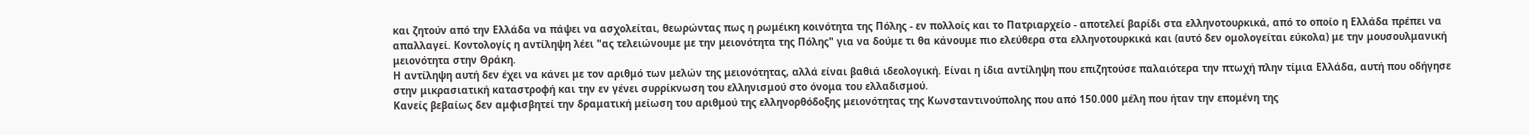και ζητούν από την Ελλάδα να πάψει να ασχολείται, θεωρώντας πως η ρωμέικη κοινότητα της Πόλης - εν πολλοίς και το Πατριαρχείο - αποτελεί βαρίδι στα ελληνοτουρκικά, από το οποίο η Ελλάδα πρέπει να απαλλαγεί. Κοντολογίς η αντίληψη λέει "ας τελειώνουμε με την μειονότητα της Πόλης" για να δούμε τι θα κάνουμε πιο ελεύθερα στα ελληνοτουρκικά και (αυτό δεν ομολογείται εύκολα) με την μουσουλμανική μειονότητα στην Θράκη.
Η αντίληψη αυτή δεν έχει να κάνει με τον αριθμό των μελών της μειονότητας, αλλά είναι βαθιά ιδεολογική. Είναι η ίδια αντίληψη που επιζητούσε παλαιότερα την πτωχή πλην τίμια Ελλάδα, αυτή που οδήγησε στην μικρασιατική καταστροφή και την εν γένει συρρίκνωση του ελληνισμού στο όνομα του ελλαδισμού.
Κανείς βεβαίως δεν αμφισβητεί την δραματική μείωση του αριθμού της ελληνορθόδοξης μειονότητας της Κωνσταντινούπολης που από 150.000 μέλη που ήταν την επομένη της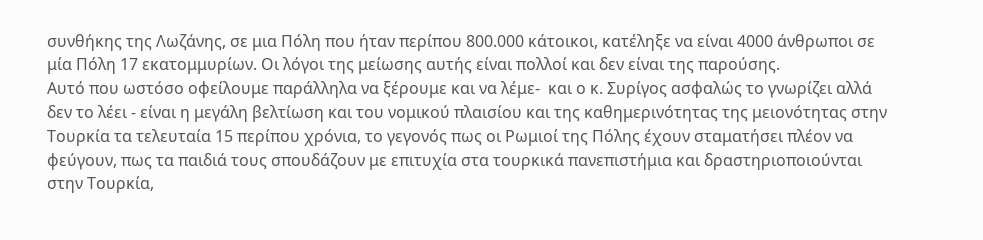συνθήκης της Λωζάνης, σε μια Πόλη που ήταν περίπου 800.000 κάτοικοι, κατέληξε να είναι 4000 άνθρωποι σε μία Πόλη 17 εκατομμυρίων. Οι λόγοι της μείωσης αυτής είναι πολλοί και δεν είναι της παρούσης.
Αυτό που ωστόσο οφείλουμε παράλληλα να ξέρουμε και να λέμε-  και ο κ. Συρίγος ασφαλώς το γνωρίζει αλλά δεν το λέει - είναι η μεγάλη βελτίωση και του νομικού πλαισίου και της καθημερινότητας της μειονότητας στην Τουρκία τα τελευταία 15 περίπου χρόνια, το γεγονός πως οι Ρωμιοί της Πόλης έχουν σταματήσει πλέον να φεύγουν, πως τα παιδιά τους σπουδάζουν με επιτυχία στα τουρκικά πανεπιστήμια και δραστηριοποιούνται στην Τουρκία,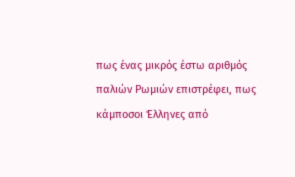πως ένας μικρός έστω αριθμός παλιών Ρωμιών επιστρέφει, πως κάμποσοι Έλληνες από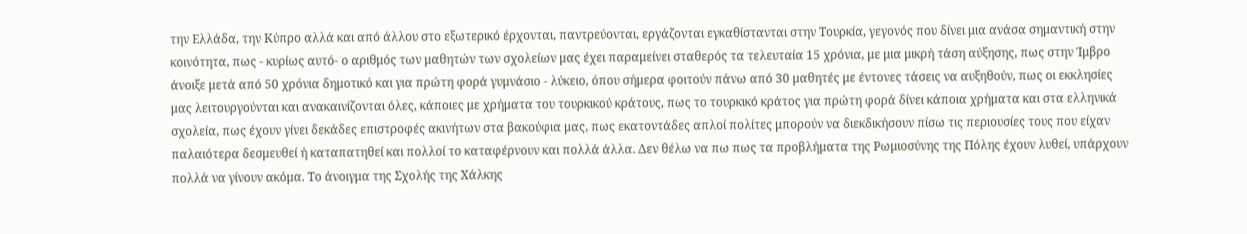την Ελλάδα, την Κύπρο αλλά και από άλλου στο εξωτερικό έρχονται, παντρεύονται, εργάζονται εγκαθίστανται στην Τουρκία, γεγονός που δίνει μια ανάσα σημαντική στην κοινότητα, πως - κυρίως αυτό- ο αριθμός των μαθητών των σχολείων μας έχει παραμείνει σταθερός τα τελευταία 15 χρόνια, με μια μικρή τάση αύξησης, πως στην Ίμβρο άνοιξε μετά από 50 χρόνια δημοτικό και για πρώτη φορά γυμνάσιο - λύκειο, όπου σήμερα φοιτούν πάνω από 30 μαθητές με έντονες τάσεις να αυξηθούν, πως οι εκκλησίες μας λειτουργούνται και ανακαινίζονται όλες, κάποιες με χρήματα του τουρκικού κράτους, πως το τουρκικό κράτος για πρώτη φορά δίνει κάποια χρήματα και στα ελληνικά σχολεία, πως έχουν γίνει δεκάδες επιστροφές ακινήτων στα βακούφια μας, πως εκατοντάδες απλοί πολίτες μπορούν να διεκδικήσουν πίσω τις περιουσίες τους που είχαν παλαιότερα δεσμευθεί ή καταπατηθεί και πολλοί το καταφέρνουν και πολλά άλλα. Δεν θέλω να πω πως τα προβλήματα της Ρωμιοσύνης της Πόλης έχουν λυθεί, υπάρχουν πολλά να γίνουν ακόμα. Το άνοιγμα της Σχολής της Χάλκης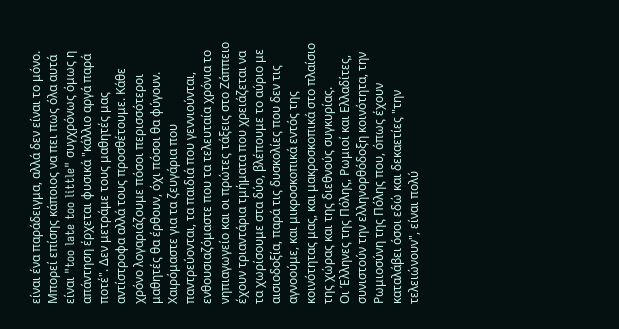είναι ένα παράδειγμα, αλλά δεν είναι το μόνο.
Μπορεί επίσης κάποιος να πει πως όλα αυτά είναι "too late too little" συγχρόνως όμως η απάντηση έρχεται φυσικά "κάλλιο αργά παρά ποτέ". Δεν μετράμε τους μαθητές μας αντίστροφα αλλά τους προσθέτουμε. Κάθε χρόνο λογαριάζουμε πόσοι περισσότεροι μαθητές θα έρθουν, όχι πόσοι θα φύγουν. Χαιρόμαστε για τα ζευγάρια που παντρεύονται, τα παιδιά που γεννιούνται, ενθουσιαζόμαστε που τα τελευταία χρόνια το νηπιαγωγείο και οι πρώτες τάξεις στο Ζάππειο έχουν τριαντάρια τμήματα που χρειάζεται να τα χωρίσουμε στα δύο, βλέπουμε το αύριο με αισιοδοξία, παρά τις δυσκολίες που δεν τις αγνοούμε, και μικροσκοπικά εντός της κοινότητας μας, και μακροσκοπικά στο πλαίσιο της χώρας και της διεθνούς συγκυρίας.
Οι Έλληνες της Πόλης, Ρωμιοί και Ελλαδίτες, συνιστούν την ελληνορθόδοξη κοινότητα, την Ρωμιοσύνη της Πόλης που, όπως έχουν καταλάβει όσοι εδώ και δεκαετίες "την τελειώνουν", είναι πολύ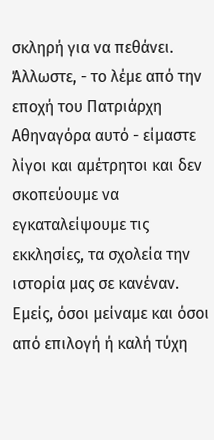σκληρή για να πεθάνει. Άλλωστε, - το λέμε από την εποχή του Πατριάρχη Αθηναγόρα αυτό - είμαστε λίγοι και αμέτρητοι και δεν σκοπεύουμε να εγκαταλείψουμε τις εκκλησίες, τα σχολεία την ιστορία μας σε κανέναν. Εμείς, όσοι μείναμε και όσοι από επιλογή ή καλή τύχη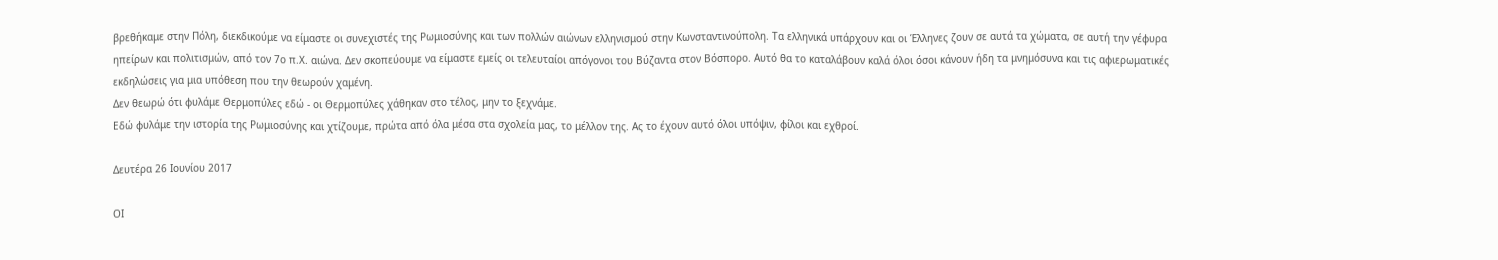βρεθήκαμε στην Πόλη, διεκδικούμε να είμαστε οι συνεχιστές της Ρωμιοσύνης και των πολλών αιώνων ελληνισμού στην Κωνσταντινούπολη. Τα ελληνικά υπάρχουν και οι Έλληνες ζουν σε αυτά τα χώματα, σε αυτή την γέφυρα ηπείρων και πολιτισμών, από τον 7ο π.Χ. αιώνα. Δεν σκοπεύουμε να είμαστε εμείς οι τελευταίοι απόγονοι του Βύζαντα στον Βόσπορο. Αυτό θα το καταλάβουν καλά όλοι όσοι κάνουν ήδη τα μνημόσυνα και τις αφιερωματικές εκδηλώσεις για μια υπόθεση που την θεωρούν χαμένη.
Δεν θεωρώ ότι φυλάμε Θερμοπύλες εδώ - οι Θερμοπύλες χάθηκαν στο τέλος, μην το ξεχνάμε.
Εδώ φυλάμε την ιστορία της Ρωμιοσύνης και χτίζουμε, πρώτα από όλα μέσα στα σχολεία μας, το μέλλον της. Ας το έχουν αυτό όλοι υπόψιν, φίλοι και εχθροί.

Δευτέρα 26 Ιουνίου 2017

ΟΙ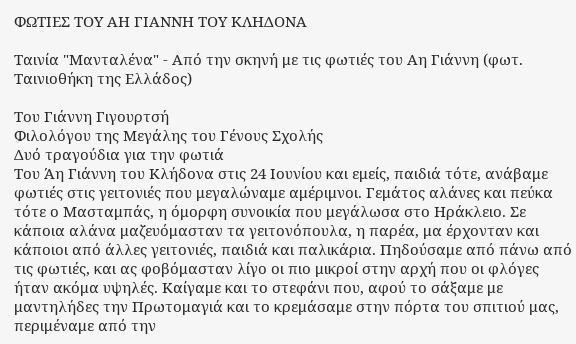ΦΩΤΙΕΣ ΤΟΥ ΑΗ ΓΙΑΝΝΗ ΤΟΥ ΚΛΗΔΟΝΑ

Ταινία "Μανταλένα" - Από την σκηνή με τις φωτιές του Αη Γιάννη (φωτ. Ταινιοθήκη της Ελλάδος)

Του Γιάννη Γιγουρτσή
Φιλολόγου της Μεγάλης του Γένους Σχολής
Δυό τραγούδια για την φωτιά
Του Άη Γιάννη του Κλήδονα στις 24 Ιουνίου και εμείς, παιδιά τότε, ανάβαμε φωτιές στις γειτονιές που μεγαλώναμε αμέριμνοι. Γεμάτος αλάνες και πεύκα τότε ο Μασταμπάς, η όμορφη συνοικία που μεγάλωσα στο Ηράκλειο. Σε κάποια αλάνα μαζευόμασταν τα γειτονόπουλα, η παρέα, μα έρχονταν και κάποιοι από άλλες γειτονιές, παιδιά και παλικάρια. Πηδούσαμε από πάνω από τις φωτιές, και ας φοβόμασταν λίγο οι πιο μικροί στην αρχή που οι φλόγες ήταν ακόμα υψηλές. Καίγαμε και το στεφάνι που, αφού το σάξαμε με μαντηλήδες την Πρωτομαγιά και το κρεμάσαμε στην πόρτα του σπιτιού μας, περιμέναμε από την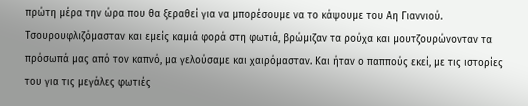πρώτη μέρα την ώρα που θα ξεραθεί για να μπορέσουμε να το κάψουμε του Αη Γιαννιού.
Τσουρουφλιζόμασταν και εμείς καμιά φορά στη φωτιά, βρώμιζαν τα ρούχα και μουτζουρώνονταν τα πρόσωπά μας από τον καπνό, μα γελούσαμε και χαιρόμασταν. Και ήταν ο παππούς εκεί, με τις ιστορίες του για τις μεγάλες φωτιές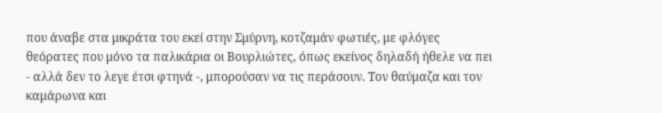που άναβε στα μικράτα του εκεί στην Σμύρνη, κοτζαμάν φωτιές, με φλόγες θεόρατες που μόνο τα παλικάρια οι Βουρλιώτες, όπως εκείνος δηλαδή ήθελε να πει - αλλά δεν το λεγε έτσι φτηνά -, μπορούσαν να τις περάσουν. Τον θαύμαζα και τον καμάρωνα και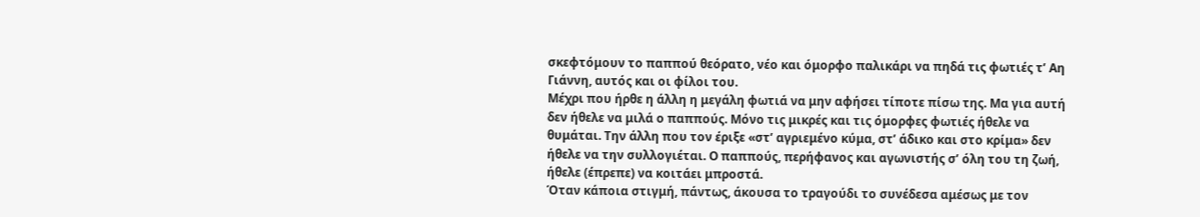σκεφτόμουν το παππού θεόρατο, νέο και όμορφο παλικάρι να πηδά τις φωτιές τ’ Αη Γιάννη, αυτός και οι φίλοι του.
Μέχρι που ήρθε η άλλη η μεγάλη φωτιά να μην αφήσει τίποτε πίσω της. Μα για αυτή δεν ήθελε να μιλά ο παππούς. Μόνο τις μικρές και τις όμορφες φωτιές ήθελε να θυμάται. Την άλλη που τον έριξε «στ’ αγριεμένο κύμα, στ’ άδικο και στο κρίμα» δεν ήθελε να την συλλογιέται. Ο παππούς, περήφανος και αγωνιστής σ’ όλη του τη ζωή, ήθελε (έπρεπε) να κοιτάει μπροστά.
Όταν κάποια στιγμή, πάντως, άκουσα το τραγούδι το συνέδεσα αμέσως με τον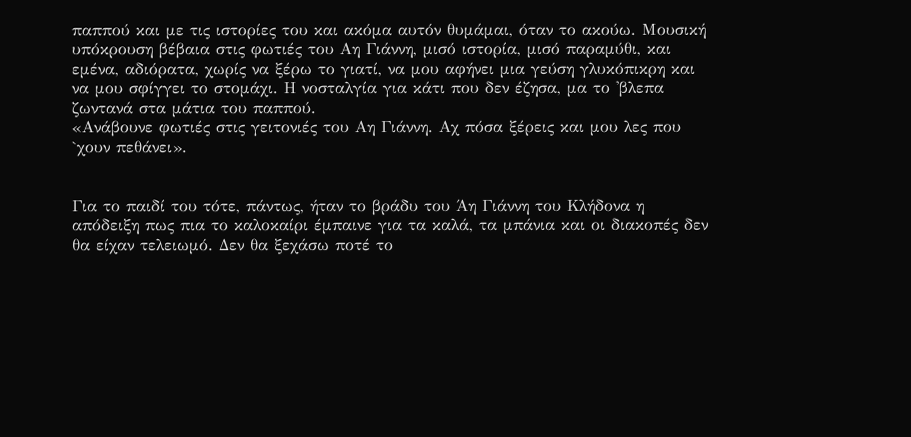παππού και με τις ιστορίες του και ακόμα αυτόν θυμάμαι, όταν το ακούω. Μουσική υπόκρουση βέβαια στις φωτιές του Αη Γιάννη, μισό ιστορία, μισό παραμύθι, και εμένα, αδιόρατα, χωρίς να ξέρω το γιατί, να μου αφήνει μια γεύση γλυκόπικρη και να μου σφίγγει το στομάχι. Η νοσταλγία για κάτι που δεν έζησα, μα το 'βλεπα ζωντανά στα μάτια του παππού.
«Ανάβουνε φωτιές στις γειτονιές του Αη Γιάννη. Αχ πόσα ξέρεις και μου λες που `χουν πεθάνει».


Για το παιδί του τότε, πάντως, ήταν το βράδυ του Άη Γιάννη του Κλήδονα η απόδειξη πως πια το καλοκαίρι έμπαινε για τα καλά, τα μπάνια και οι διακοπές δεν θα είχαν τελειωμό. Δεν θα ξεχάσω ποτέ το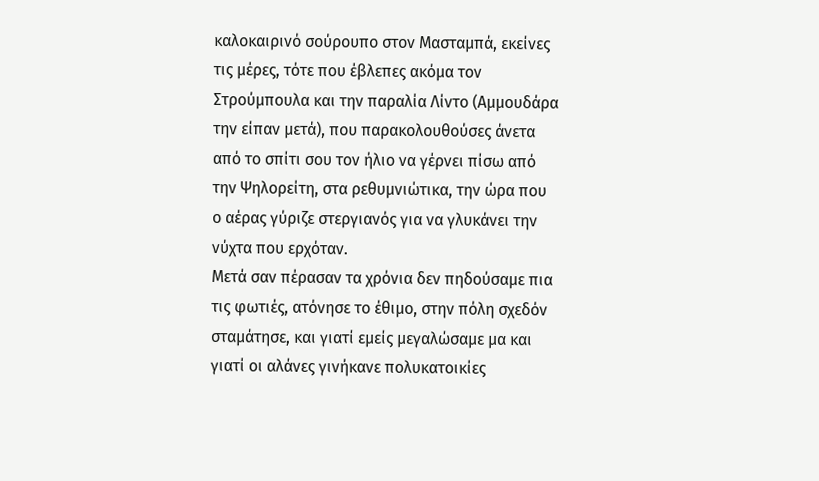καλοκαιρινό σούρουπο στον Μασταμπά, εκείνες τις μέρες, τότε που έβλεπες ακόμα τον Στρούμπουλα και την παραλία Λίντο (Αμμουδάρα την είπαν μετά), που παρακολουθούσες άνετα από το σπίτι σου τον ήλιο να γέρνει πίσω από την Ψηλορείτη, στα ρεθυμνιώτικα, την ώρα που ο αέρας γύριζε στεργιανός για να γλυκάνει την νύχτα που ερχόταν.
Μετά σαν πέρασαν τα χρόνια δεν πηδούσαμε πια τις φωτιές, ατόνησε το έθιμο, στην πόλη σχεδόν σταμάτησε, και γιατί εμείς μεγαλώσαμε μα και γιατί οι αλάνες γινήκανε πολυκατοικίες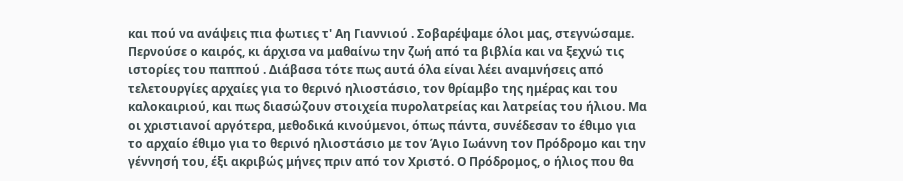και πού να ανάψεις πια φωτιες τ' Αη Γιαννιού . Σοβαρέψαμε όλοι μας, στεγνώσαμε.
Περνούσε ο καιρός, κι άρχισα να μαθαίνω την ζωή από τα βιβλία και να ξεχνώ τις ιστορίες του παππού . Διάβασα τότε πως αυτά όλα είναι λέει αναμνήσεις από τελετουργίες αρχαίες για το θερινό ηλιοστάσιο, τον θρίαμβο της ημέρας και του καλοκαιριού, και πως διασώζουν στοιχεία πυρολατρείας και λατρείας του ήλιου. Μα οι χριστιανοί αργότερα, μεθοδικά κινούμενοι, όπως πάντα, συνέδεσαν το έθιμο για το αρχαίο έθιμο για το θερινό ηλιοστάσιο με τον Άγιο Ιωάννη τον Πρόδρομο και την γέννησή του, έξι ακριβώς μήνες πριν από τον Χριστό. Ο Πρόδρομος, ο ήλιος που θα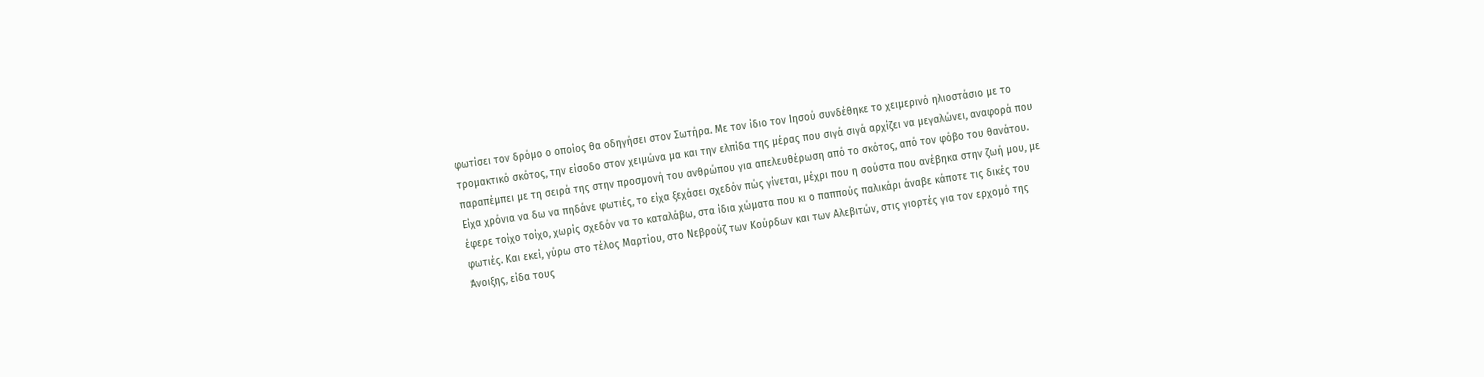φωτίσει τον δρόμο ο οποίος θα οδηγήσει στον Σωτήρα. Με τον ίδιο τον Ιησού συνδέθηκε το χειμερινό ηλιοστάσιο με το τρομακτικό σκότος, την είσοδο στον χειμώνα μα και την ελπίδα της μέρας που σιγά σιγά αρχίζει να μεγαλώνει, αναφορά που παραπέμπει με τη σειρά της στην προσμονή του ανθρώπου για απελευθέρωση από το σκότος, από τον φόβο του θανάτου. Είχα χρόνια να δω να πηδάνε φωτιές, το είχα ξεχάσει σχεδόν πώς γίνεται, μέχρι που η σούστα που ανέβηκα στην ζωή μου, με έφερε τοίχο τοίχο, χωρίς σχεδόν να το καταλάβω, στα ίδια χώματα που κι ο παππούς παλικάρι άναβε κάποτε τις δικές του φωτιές. Και εκεί, γύρω στο τέλος Μαρτίου, στο Νεβρούζ των Κούρδων και των Αλεβιτών, στις γιορτές για τον ερχομό της Άνοιξης, είδα τους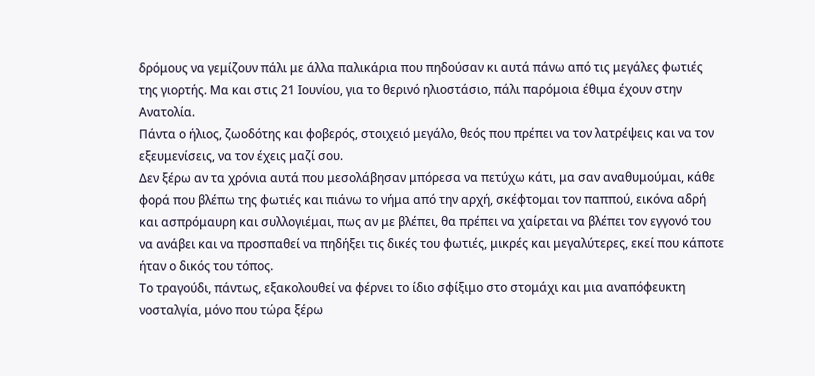δρόμους να γεμίζουν πάλι με άλλα παλικάρια που πηδούσαν κι αυτά πάνω από τις μεγάλες φωτιές της γιορτής. Μα και στις 21 Ιουνίου, για το θερινό ηλιοστάσιο, πάλι παρόμοια έθιμα έχουν στην Ανατολία.
Πάντα ο ήλιος, ζωοδότης και φοβερός, στοιχειό μεγάλο, θεός που πρέπει να τον λατρέψεις και να τον εξευμενίσεις, να τον έχεις μαζί σου.
Δεν ξέρω αν τα χρόνια αυτά που μεσολάβησαν μπόρεσα να πετύχω κάτι, μα σαν αναθυμούμαι, κάθε φορά που βλέπω της φωτιές και πιάνω το νήμα από την αρχή, σκέφτομαι τον παππού, εικόνα αδρή και ασπρόμαυρη και συλλογιέμαι, πως αν με βλέπει, θα πρέπει να χαίρεται να βλέπει τον εγγονό του να ανάβει και να προσπαθεί να πηδήξει τις δικές του φωτιές, μικρές και μεγαλύτερες, εκεί που κάποτε ήταν ο δικός του τόπος.
Το τραγούδι, πάντως, εξακολουθεί να φέρνει το ίδιο σφίξιμο στο στομάχι και μια αναπόφευκτη νοσταλγία, μόνο που τώρα ξέρω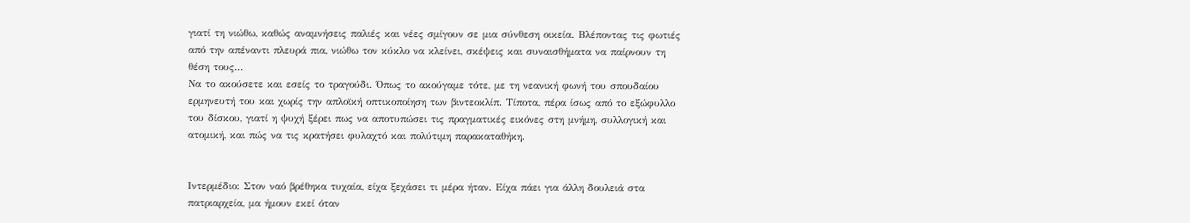γιατί τη νιώθω, καθώς αναμνήσεις παλιές και νέες σμίγουν σε μια σύνθεση οικεία. Βλέποντας τις φωτιές από την απέναντι πλευρά πια, νιώθω τον κύκλο να κλείνει, σκέψεις και συναισθήματα να παίρνουν τη θέση τους...
Να το ακούσετε και εσείς το τραγούδι. Όπως το ακούγαμε τότε, με τη νεανική φωνή του σπουδαίου ερμηνευτή του και χωρίς την απλοϊκή οπτικοποίηση των βιντεοκλίπ. Τίποτα, πέρα ίσως από το εξώφυλλο του δίσκου, γιατί η ψυχή ξέρει πως να αποτυπώσει τις πραγματικές εικόνες στη μνήμη, συλλογική και ατομική, και πώς να τις κρατήσει φυλαχτό και πολύτιμη παρακαταθήκη.


Ιντερμέδιο: Στον ναό βρέθηκα τυχαία, είχα ξεχάσει τι μέρα ήταν. Είχα πάει για άλλη δουλειά στα πατριαρχεία, μα ήμουν εκεί όταν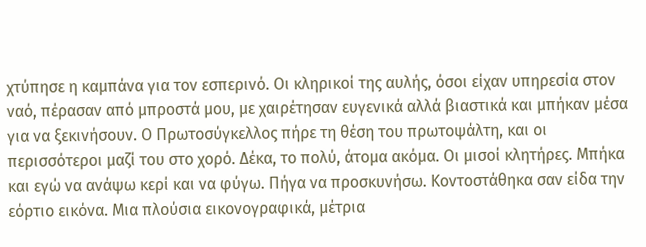χτύπησε η καμπάνα για τον εσπερινό. Οι κληρικοί της αυλής, όσοι είχαν υπηρεσία στον ναό, πέρασαν από μπροστά μου, με χαιρέτησαν ευγενικά αλλά βιαστικά και μπήκαν μέσα για να ξεκινήσουν. Ο Πρωτοσύγκελλος πήρε τη θέση του πρωτοψάλτη, και οι περισσότεροι μαζί του στο χορό. Δέκα, το πολύ, άτομα ακόμα. Οι μισοί κλητήρες. Μπήκα και εγώ να ανάψω κερί και να φύγω. Πήγα να προσκυνήσω. Κοντοστάθηκα σαν είδα την εόρτιο εικόνα. Μια πλούσια εικονογραφικά, μέτρια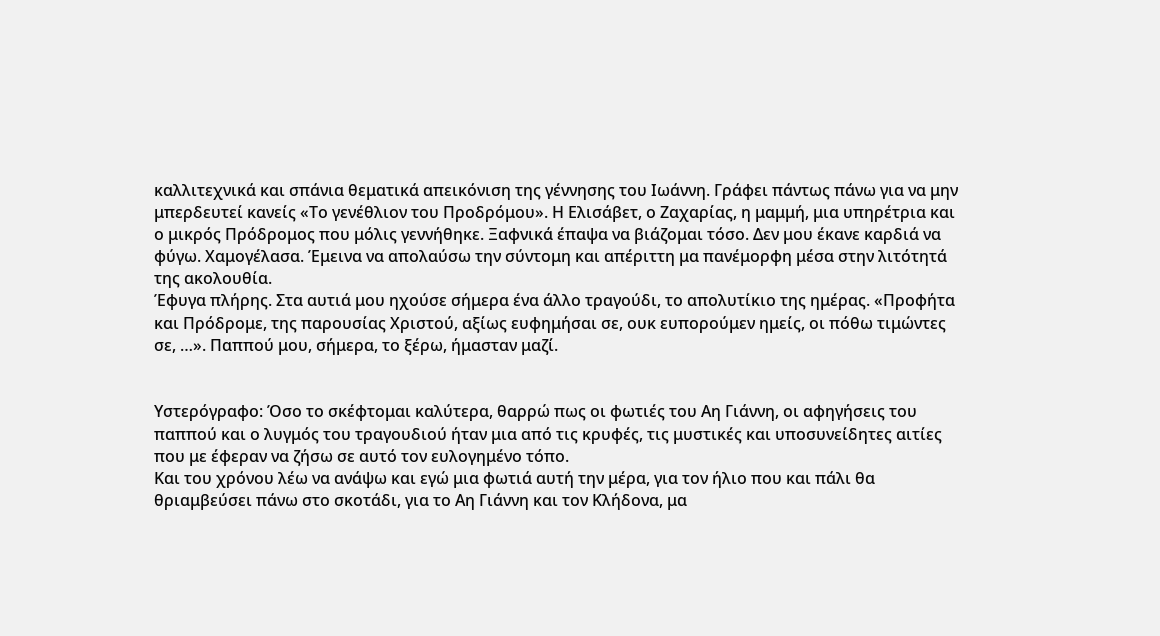καλλιτεχνικά και σπάνια θεματικά απεικόνιση της γέννησης του Ιωάννη. Γράφει πάντως πάνω για να μην μπερδευτεί κανείς «Το γενέθλιον του Προδρόμου». Η Ελισάβετ, ο Ζαχαρίας, η μαμμή, μια υπηρέτρια και ο μικρός Πρόδρομος που μόλις γεννήθηκε. Ξαφνικά έπαψα να βιάζομαι τόσο. Δεν μου έκανε καρδιά να φύγω. Χαμογέλασα. Έμεινα να απολαύσω την σύντομη και απέριττη μα πανέμορφη μέσα στην λιτότητά της ακολουθία.
Έφυγα πλήρης. Στα αυτιά μου ηχούσε σήμερα ένα άλλο τραγούδι, το απολυτίκιο της ημέρας. «Προφήτα και Πρόδρομε, της παρουσίας Χριστού, αξίως ευφημήσαι σε, ουκ ευπορούμεν ημείς, οι πόθω τιμώντες σε, …». Παππού μου, σήμερα, το ξέρω, ήμασταν μαζί.


Υστερόγραφο: Όσο το σκέφτομαι καλύτερα, θαρρώ πως οι φωτιές του Αη Γιάννη, οι αφηγήσεις του παππού και ο λυγμός του τραγουδιού ήταν μια από τις κρυφές, τις μυστικές και υποσυνείδητες αιτίες που με έφεραν να ζήσω σε αυτό τον ευλογημένο τόπο.
Και του χρόνου λέω να ανάψω και εγώ μια φωτιά αυτή την μέρα, για τον ήλιο που και πάλι θα θριαμβεύσει πάνω στο σκοτάδι, για το Αη Γιάννη και τον Κλήδονα, μα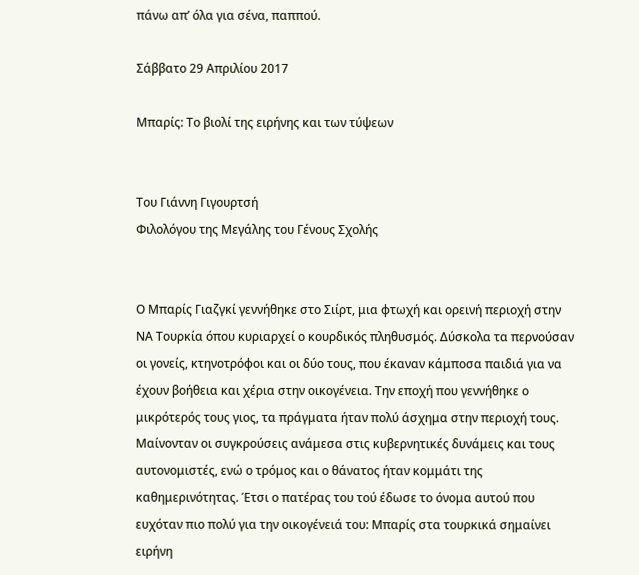πάνω απ’ όλα για σένα, παππού.

Σάββατο 29 Απριλίου 2017

Μπαρίς: Το βιολί της ειρήνης και των τύψεων


Του Γιάννη Γιγουρτσή
Φιλολόγου της Μεγάλης του Γένους Σχολής


Ο Μπαρίς Γιαζγκί γεννήθηκε στο Σιίρτ, μια φτωχή και ορεινή περιοχή στην ΝΑ Τουρκία όπου κυριαρχεί ο κουρδικός πληθυσμός. Δύσκολα τα περνούσαν οι γονείς, κτηνοτρόφοι και οι δύο τους, που έκαναν κάμποσα παιδιά για να έχουν βοήθεια και χέρια στην οικογένεια. Την εποχή που γεννήθηκε ο μικρότερός τους γιος, τα πράγματα ήταν πολύ άσχημα στην περιοχή τους. Μαίνονταν οι συγκρούσεις ανάμεσα στις κυβερνητικές δυνάμεις και τους αυτονομιστές, ενώ ο τρόμος και ο θάνατος ήταν κομμάτι της καθημερινότητας. Έτσι ο πατέρας του τού έδωσε το όνομα αυτού που ευχόταν πιο πολύ για την οικογένειά του: Μπαρίς στα τουρκικά σημαίνει ειρήνη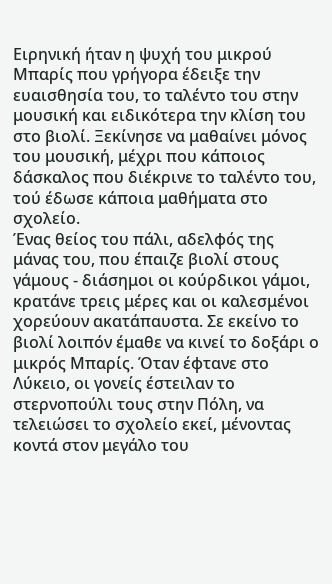Ειρηνική ήταν η ψυχή του μικρού Μπαρίς που γρήγορα έδειξε την ευαισθησία του, το ταλέντο του στην μουσική και ειδικότερα την κλίση του στο βιολί. Ξεκίνησε να μαθαίνει μόνος του μουσική, μέχρι που κάποιος δάσκαλος που διέκρινε το ταλέντο του, τού έδωσε κάποια μαθήματα στο σχολείο.
Ένας θείος του πάλι, αδελφός της μάνας του, που έπαιζε βιολί στους γάμους - διάσημοι οι κούρδικοι γάμοι, κρατάνε τρεις μέρες και οι καλεσμένοι χορεύουν ακατάπαυστα. Σε εκείνο το βιολί λοιπόν έμαθε να κινεί το δοξάρι ο μικρός Μπαρίς. Όταν έφτανε στο Λύκειο, οι γονείς έστειλαν το στερνοπούλι τους στην Πόλη, να τελειώσει το σχολείο εκεί, μένοντας κοντά στον μεγάλο του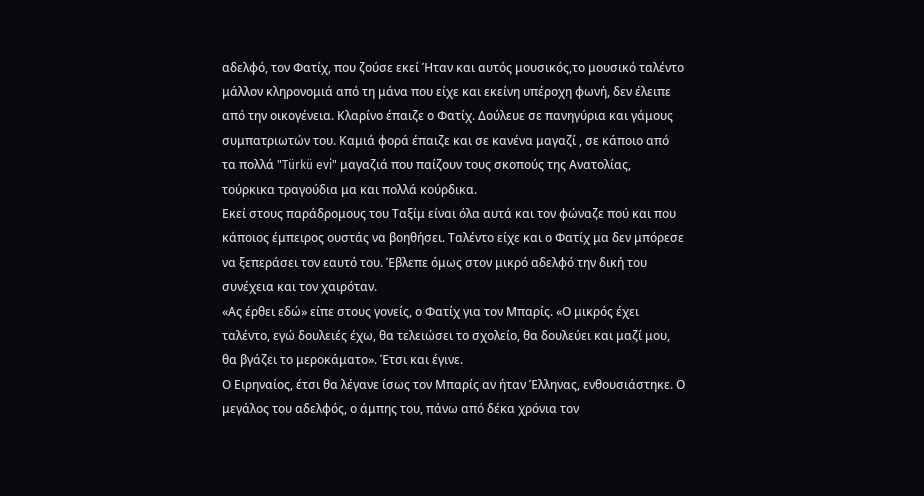αδελφό, τον Φατίχ, που ζούσε εκεί Ήταν και αυτός μουσικός,το μουσικό ταλέντο μάλλον κληρονομιά από τη μάνα που είχε και εκείνη υπέροχη φωνή, δεν έλειπε από την οικογένεια. Κλαρίνο έπαιζε ο Φατίχ. Δούλευε σε πανηγύρια και γάμους συμπατριωτών του. Καμιά φορά έπαιζε και σε κανένα μαγαζί , σε κάποιο από τα πολλά "Türkü evi" μαγαζιά που παίζουν τους σκοπούς της Ανατολίας, τούρκικα τραγούδια μα και πολλά κούρδικα.
Εκεί στους παράδρομους του Ταξίμ είναι όλα αυτά και τον φώναζε πού και που κάποιος έμπειρος ουστάς να βοηθήσει. Ταλέντο είχε και ο Φατίχ μα δεν μπόρεσε να ξεπεράσει τον εαυτό του. Έβλεπε όμως στον μικρό αδελφό την δική του συνέχεια και τον χαιρόταν.
«Ας έρθει εδώ» είπε στους γονείς, ο Φατίχ για τον Μπαρίς. «Ο μικρός έχει ταλέντο, εγώ δουλειές έχω, θα τελειώσει το σχολείο, θα δουλεύει και μαζί μου, θα βγάζει το μεροκάματο». Έτσι και έγινε.
Ο Ειρηναίος, έτσι θα λέγανε ίσως τον Μπαρίς αν ήταν Έλληνας, ενθουσιάστηκε. Ο μεγάλος του αδελφός, ο άμπης του, πάνω από δέκα χρόνια τον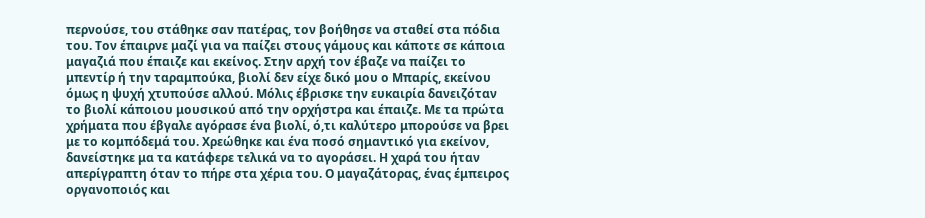περνούσε, του στάθηκε σαν πατέρας, τον βοήθησε να σταθεί στα πόδια του. Τον έπαιρνε μαζί για να παίζει στους γάμους και κάποτε σε κάποια μαγαζιά που έπαιζε και εκείνος. Στην αρχή τον έβαζε να παίζει το μπεντίρ ή την ταραμπούκα, βιολί δεν είχε δικό μου ο Μπαρίς, εκείνου όμως η ψυχή χτυπούσε αλλού. Μόλις έβρισκε την ευκαιρία δανειζόταν το βιολί κάποιου μουσικού από την ορχήστρα και έπαιζε. Με τα πρώτα χρήματα που έβγαλε αγόρασε ένα βιολί, ό,τι καλύτερο μπορούσε να βρει με το κομπόδεμά του. Χρεώθηκε και ένα ποσό σημαντικό για εκείνον, δανείστηκε μα τα κατάφερε τελικά να το αγοράσει. Η χαρά του ήταν απερίγραπτη όταν το πήρε στα χέρια του. Ο μαγαζάτορας, ένας έμπειρος οργανοποιός και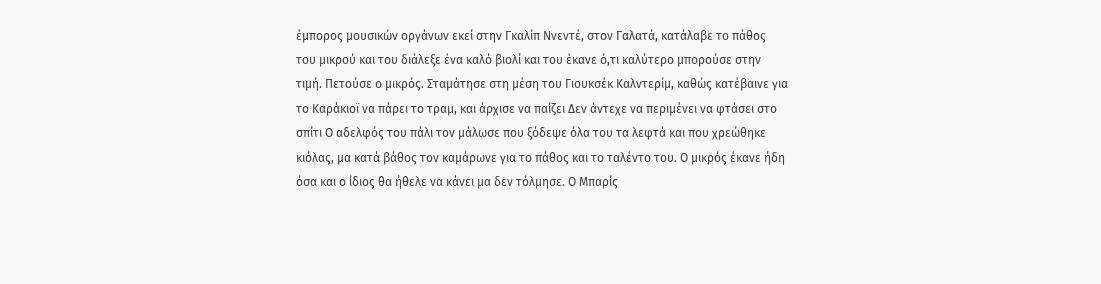έμπορος μουσικών οργάνων εκεί στην Γκαλίπ Ννεντέ, στον Γαλατά, κατάλαβε το πάθος του μικρού και του διάλεξε ένα καλό βιολί και του έκανε ό,τι καλύτερο μπορούσε στην τιμή. Πετούσε ο μικρός. Σταμάτησε στη μέση του Γιουκσέκ Καλντερίμ, καθώς κατέβαινε για το Καράκιοϊ να πάρει το τραμ, και άρχισε να παίζει Δεν άντεχε να περιμένει να φτάσει στο σπίτι Ο αδελφός του πάλι τον μάλωσε που ξόδεψε όλα του τα λεφτά και που χρεώθηκε κιόλας, μα κατά βάθος τον καμάρωνε για το πάθος και το ταλέντο του. Ο μικρός έκανε ήδη όσα και ο ίδιος θα ήθελε να κάνει μα δεν τόλμησε. Ο Μπαρίς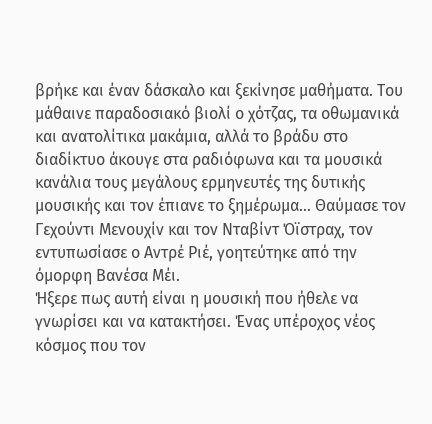βρήκε και έναν δάσκαλο και ξεκίνησε μαθήματα. Του μάθαινε παραδοσιακό βιολί ο χότζας, τα οθωμανικά και ανατολίτικα μακάμια, αλλά το βράδυ στο διαδίκτυο άκουγε στα ραδιόφωνα και τα μουσικά κανάλια τους μεγάλους ερμηνευτές της δυτικής μουσικής και τον έπιανε το ξημέρωμα... Θαύμασε τον Γεχούντι Μενουχίν και τον Νταβίντ Όϊστραχ, τον εντυπωσίασε ο Αντρέ Ριέ, γοητεύτηκε από την όμορφη Βανέσα Μέι.
Ήξερε πως αυτή είναι η μουσική που ήθελε να γνωρίσει και να κατακτήσει. Ένας υπέροχος νέος κόσμος που τον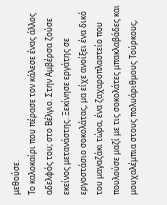μεθούσε.
Το καλοκαίρι που πέρασε τον κάλεσε ένας άλλος αδελφός του; στο Βέλγιο. Στην Αμβέρσα ζούσε εκείνος μετανάστης. Ξεκίνησε εργάτης σε εργοστάσιο σοκολάτας, μα είχε ανοίξει ένα δικό του μαγαζάκι τώρα, ένα ζαχαροπλαστείο που πουλούσε μαζί με τις σοκολάτες μπακλαβάδες και μουχαλέμπια στους πολυάριθμους Τούρκους,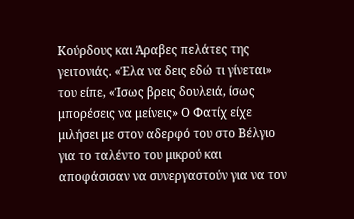Κούρδους και Άραβες πελάτες της γειτονιάς. «Έλα να δεις εδώ τι γίνεται» του είπε, «Ίσως βρεις δουλειά, ίσως μπορέσεις να μείνεις» Ο Φατίχ είχε μιλήσει με στον αδερφό του στο Βέλγιο για το ταλέντο του μικρού και αποφάσισαν να συνεργαστούν για να τον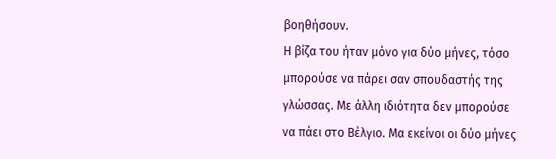βοηθήσουν.
Η βίζα του ήταν μόνο για δύο μήνες, τόσο μπορούσε να πάρει σαν σπουδαστής της γλώσσας. Με άλλη ιδιότητα δεν μπορούσε να πάει στο Βέλγιο. Μα εκείνοι οι δύο μήνες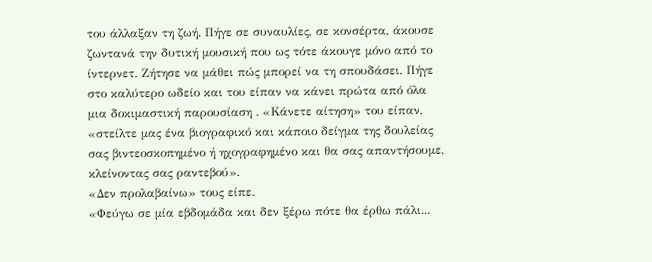του άλλαξαν τη ζωή. Πήγε σε συναυλίες, σε κονσέρτα, άκουσε ζωντανά την δυτική μουσική που ως τότε άκουγε μόνο από το ίντερνετ. Ζήτησε να μάθει πώς μπορεί να τη σπουδάσει. Πήγε στο καλύτερο ωδείο και του είπαν να κάνει πρώτα από όλα μια δοκιμαστική παρουσίαση . «Κάνετε αίτηση» του είπαν, «στείλτε μας ένα βιογραφικό και κάποιο δείγμα της δουλείας σας βιντεοσκοπημένο ή ηχογραφημένο και θα σας απαντήσουμε, κλείνοντας σας ραντεβού».
«Δεν προλαβαίνω» τους είπε.
«Φεύγω σε μία εβδομάδα και δεν ξέρω πότε θα έρθω πάλι...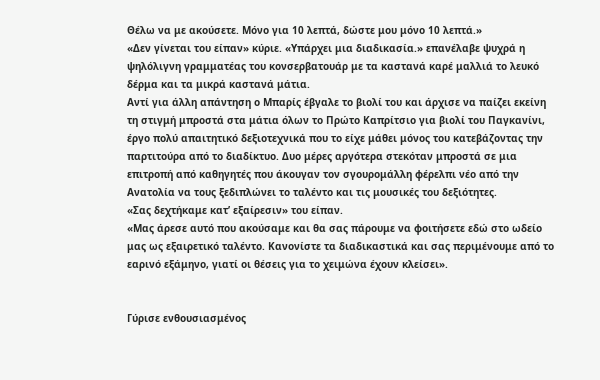Θέλω να με ακούσετε. Μόνο για 10 λεπτά, δώστε μου μόνο 10 λεπτά.»
«Δεν γίνεται του είπαν» κύριε. «Υπάρχει μια διαδικασία.» επανέλαβε ψυχρά η ψηλόλιγνη γραμματέας του κονσερβατουάρ με τα καστανά καρέ μαλλιά το λευκό δέρμα και τα μικρά καστανά μάτια.
Αντί για άλλη απάντηση ο Μπαρίς έβγαλε το βιολί του και άρχισε να παίζει εκείνη τη στιγμή μπροστά στα μάτια όλων το Πρώτο Καπρίτσιο για βιολί του Παγκανίνι, έργο πολύ απαιτητικό δεξιοτεχνικά που το είχε μάθει μόνος του κατεβάζοντας την παρτιτούρα από το διαδίκτυο. Δυο μέρες αργότερα στεκόταν μπροστά σε μια επιτροπή από καθηγητές που άκουγαν τον σγουρομάλλη φέρελπι νέο από την Ανατολία να τους ξεδιπλώνει το ταλέντο και τις μουσικές του δεξιότητες.
«Σας δεχτήκαμε κατ’ εξαίρεσιν» του είπαν.
«Μας άρεσε αυτό που ακούσαμε και θα σας πάρουμε να φοιτήσετε εδώ στο ωδείο μας ως εξαιρετικό ταλέντο. Κανονίστε τα διαδικαστικά και σας περιμένουμε από το εαρινό εξάμηνο, γιατί οι θέσεις για το χειμώνα έχουν κλείσει».


Γύρισε ενθουσιασμένος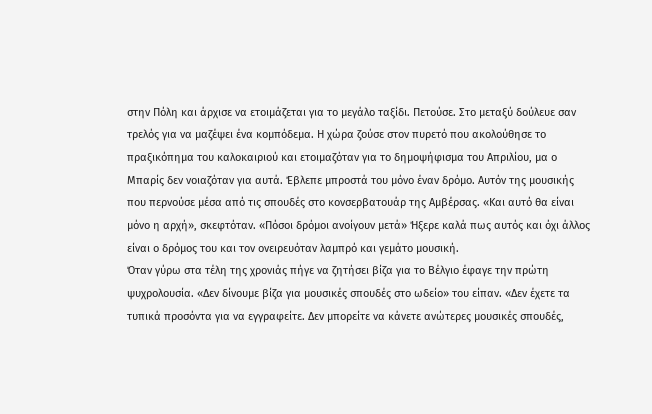στην Πόλη και άρχισε να ετοιμάζεται για το μεγάλο ταξίδι. Πετούσε. Στο μεταξύ δούλευε σαν τρελός για να μαζέψει ένα κομπόδεμα. Η χώρα ζούσε στον πυρετό που ακολούθησε το πραξικόπημα του καλοκαιριού και ετοιμαζόταν για το δημοψήφισμα του Απριλίου, μα ο Μπαρίς δεν νοιαζόταν για αυτά. Έβλεπε μπροστά του μόνο έναν δρόμο. Αυτόν της μουσικής που περνούσε μέσα από τις σπουδές στο κονσερβατουάρ της Αμβέρσας. «Και αυτό θα είναι μόνο η αρχή», σκεφτόταν. «Πόσοι δρόμοι ανοίγουν μετά» Ήξερε καλά πως αυτός και όχι άλλος είναι ο δρόμος του και τον ονειρευόταν λαμπρό και γεμάτο μουσική.
Όταν γύρω στα τέλη της χρονιάς πήγε να ζητήσει βίζα για το Βέλγιο έφαγε την πρώτη ψυχρολουσία. «Δεν δίνουμε βίζα για μουσικές σπουδές στο ωδείο» του είπαν. «Δεν έχετε τα τυπικά προσόντα για να εγγραφείτε. Δεν μπορείτε να κάνετε ανώτερες μουσικές σπουδές,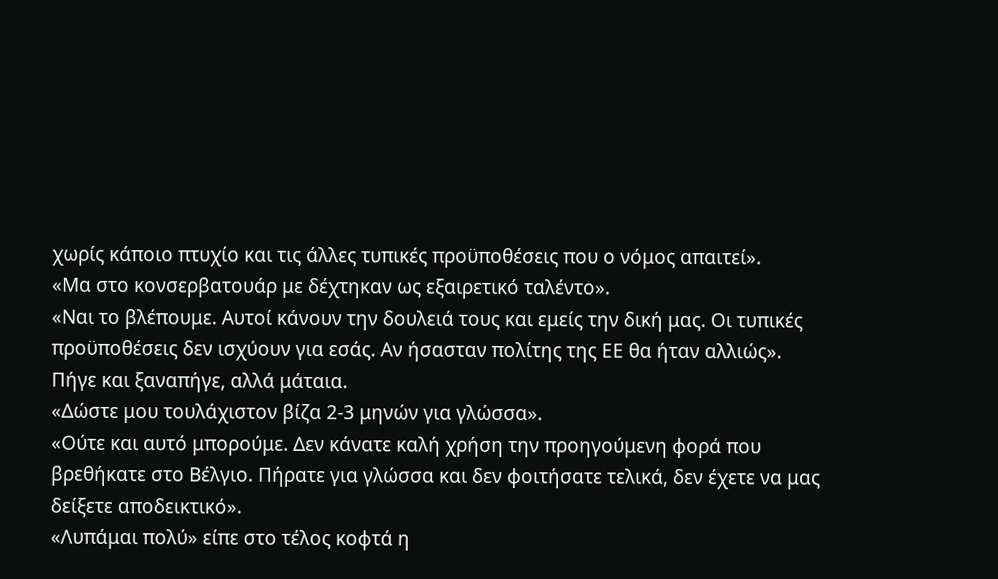χωρίς κάποιο πτυχίο και τις άλλες τυπικές προϋποθέσεις που ο νόμος απαιτεί».
«Μα στο κονσερβατουάρ με δέχτηκαν ως εξαιρετικό ταλέντο».
«Ναι το βλέπουμε. Αυτοί κάνουν την δουλειά τους και εμείς την δική μας. Οι τυπικές προϋποθέσεις δεν ισχύουν για εσάς. Αν ήσασταν πολίτης της ΕΕ θα ήταν αλλιώς».
Πήγε και ξαναπήγε, αλλά μάταια.
«Δώστε μου τουλάχιστον βίζα 2-3 μηνών για γλώσσα».
«Ούτε και αυτό μπορούμε. Δεν κάνατε καλή χρήση την προηγούμενη φορά που βρεθήκατε στο Βέλγιο. Πήρατε για γλώσσα και δεν φοιτήσατε τελικά, δεν έχετε να μας δείξετε αποδεικτικό».
«Λυπάμαι πολύ» είπε στο τέλος κοφτά η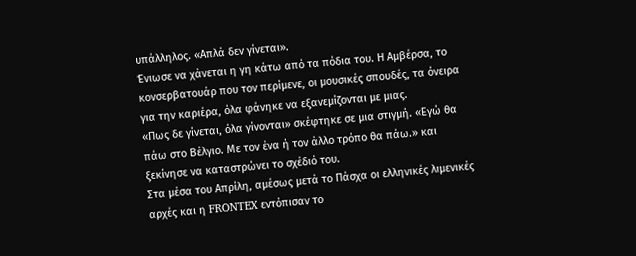υπάλληλος. «Απλά δεν γίνεται».
Ένιωσε να χάνεται η γη κάτω από τα πόδια του. Η Αμβέρσα, το κονσερβατουάρ που τον περίμενε, οι μουσικές σπουδές, τα όνειρα για την καριέρα, όλα φάνηκε να εξανεμίζονται με μιας.
«Πως δε γίνεται, όλα γίνονται» σκέφτηκε σε μια στιγμή. «Εγώ θα πάω στο Βέλγιο. Με τον ένα ή τον άλλο τρόπο θα πάω.» και ξεκίνησε να καταστρώνει το σχέδιό του.
Στα μέσα του Απρίλη, αμέσως μετά το Πάσχα οι ελληνικές λιμενικές αρχές και η FRONTEX εντόπισαν το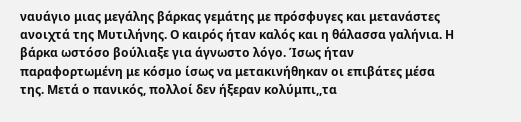ναυάγιο μιας μεγάλης βάρκας γεμάτης με πρόσφυγες και μετανάστες ανοιχτά της Μυτιλήνης. Ο καιρός ήταν καλός και η θάλασσα γαλήνια. Η βάρκα ωστόσο βούλιαξε για άγνωστο λόγο. Ίσως ήταν παραφορτωμένη με κόσμο ίσως να μετακινήθηκαν οι επιβάτες μέσα της. Μετά ο πανικός, πολλοί δεν ήξεραν κολύμπι,,τα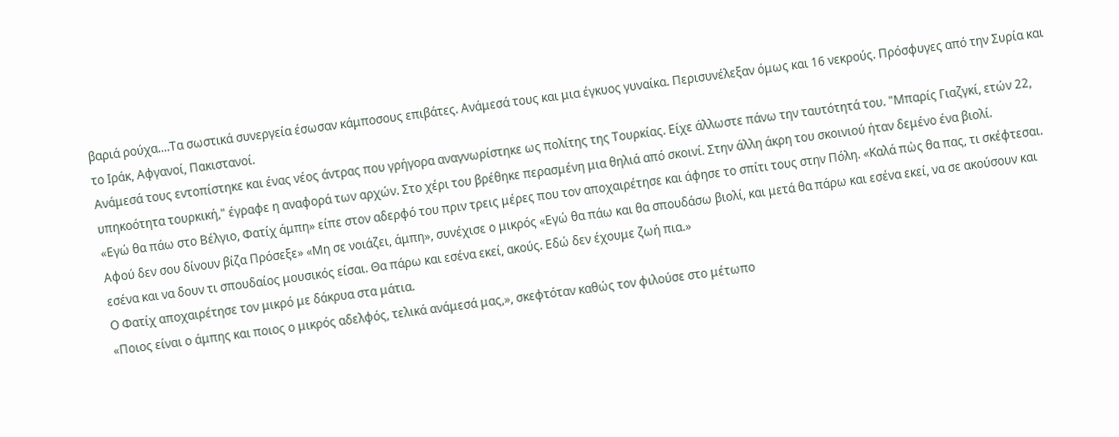βαριά ρούχα....Τα σωστικά συνεργεία έσωσαν κάμποσους επιβάτες. Ανάμεσά τους και μια έγκυος γυναίκα. Περισυνέλεξαν όμως και 16 νεκρούς. Πρόσφυγες από την Συρία και το Ιράκ, Αφγανοί, Πακιστανοί.
Ανάμεσά τους εντοπίστηκε και ένας νέος άντρας που γρήγορα αναγνωρίστηκε ως πολίτης της Τουρκίας. Είχε άλλωστε πάνω την ταυτότητά του. "Μπαρίς Γιαζγκί, ετών 22, υπηκοότητα τουρκική," έγραφε η αναφορά των αρχών. Στο χέρι του βρέθηκε περασμένη μια θηλιά από σκοινί. Στην άλλη άκρη του σκοινιού ήταν δεμένο ένα βιολί.
«Εγώ θα πάω στο Βέλγιο, Φατίχ άμπη» είπε στον αδερφό του πριν τρεις μέρες που τον αποχαιρέτησε και άφησε το σπίτι τους στην Πόλη. «Καλά πὠς θα πας, τι σκέφτεσαι. Αφού δεν σου δίνουν βίζα Πρόσεξε» «Μη σε νοιάζει, άμπη», συνέχισε ο μικρός «Εγώ θα πάω και θα σπουδάσω βιολί, και μετά θα πάρω και εσένα εκεί, να σε ακούσουν και εσένα και να δουν τι σπουδαίος μουσικός είσαι. Θα πάρω και εσένα εκεί, ακούς. Εδώ δεν έχουμε ζωή πια.»
Ο Φατίχ αποχαιρέτησε τον μικρό με δάκρυα στα μάτια.
«Ποιος είναι ο άμπης και ποιος ο μικρός αδελφός, τελικά ανάμεσά μας,», σκεφτόταν καθώς τον φιλούσε στο μέτωπο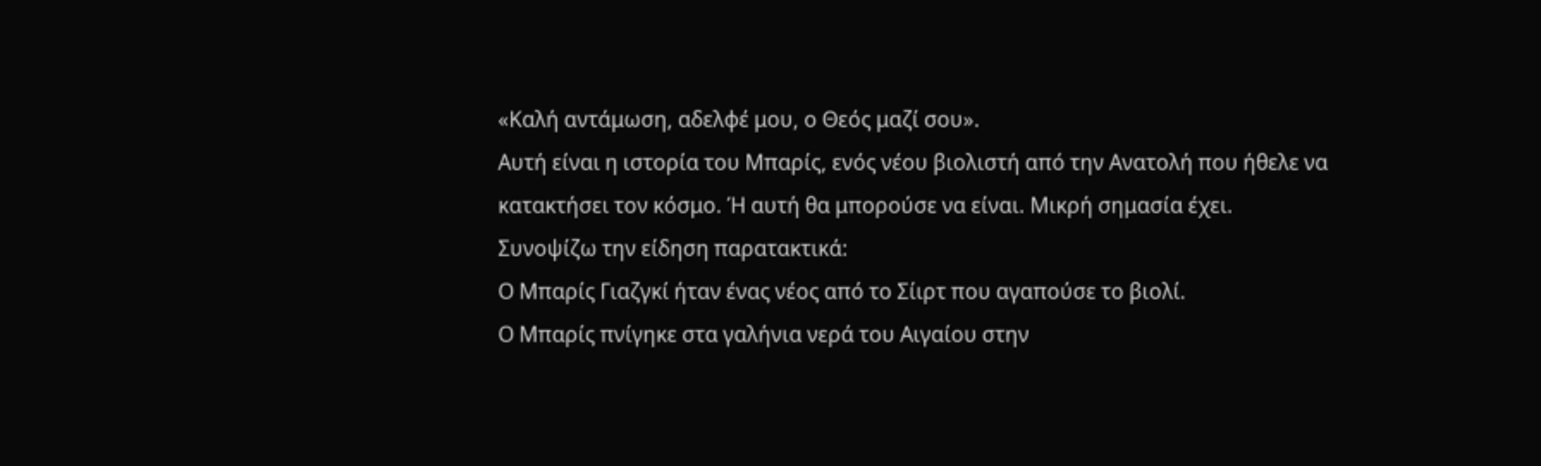«Καλή αντάμωση, αδελφέ μου, ο Θεός μαζί σου».
Αυτή είναι η ιστορία του Μπαρίς, ενός νέου βιολιστή από την Ανατολή που ήθελε να κατακτήσει τον κόσμο. Ή αυτή θα μπορούσε να είναι. Μικρή σημασία έχει.
Συνοψίζω την είδηση παρατακτικά:
Ο Μπαρίς Γιαζγκί ήταν ένας νέος από το Σίιρτ που αγαπούσε το βιολί.
Ο Μπαρίς πνίγηκε στα γαλήνια νερά του Αιγαίου στην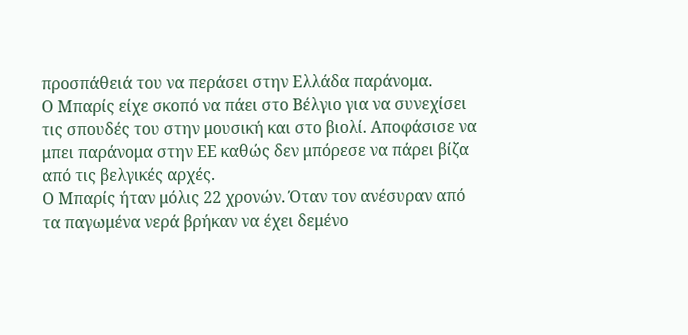προσπάθειά του να περάσει στην Ελλάδα παράνομα.
Ο Μπαρίς είχε σκοπό να πάει στο Βέλγιο για να συνεχίσει τις σπουδές του στην μουσική και στο βιολί. Αποφάσισε να μπει παράνομα στην ΕΕ καθώς δεν μπόρεσε να πάρει βίζα από τις βελγικές αρχές.
Ο Μπαρίς ήταν μόλις 22 χρονών. Όταν τον ανέσυραν από τα παγωμένα νερά βρήκαν να έχει δεμένο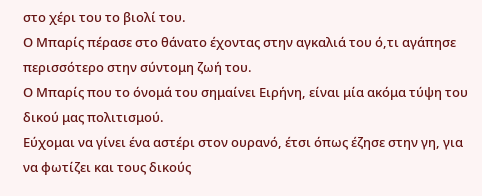στο χέρι του το βιολί του.
Ο Μπαρίς πέρασε στο θάνατο έχοντας στην αγκαλιά του ό,τι αγάπησε περισσότερο στην σύντομη ζωή του.
Ο Μπαρίς που το όνομά του σημαίνει Ειρήνη, είναι μία ακόμα τύψη του δικού μας πολιτισμού.
Εύχομαι να γίνει ένα αστέρι στον ουρανό, έτσι όπως έζησε στην γη, για να φωτίζει και τους δικούς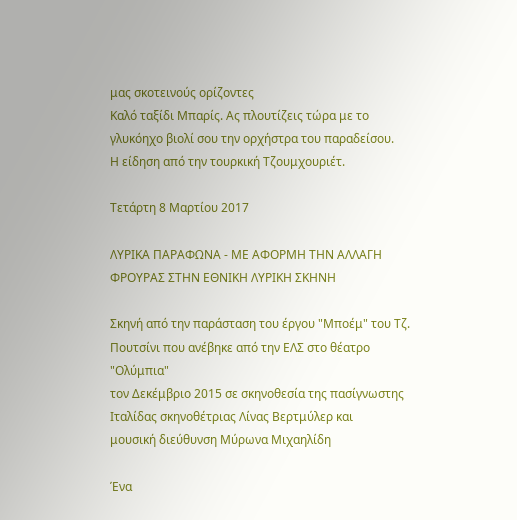μας σκοτεινούς ορίζοντες
Καλό ταξίδι Μπαρίς. Ας πλουτίζεις τώρα με το γλυκόηχο βιολί σου την ορχήστρα του παραδείσου.
Η είδηση από την τουρκική Τζουμχουριέτ.

Τετάρτη 8 Μαρτίου 2017

ΛΥΡΙΚΑ ΠΑΡΑΦΩΝΑ - ΜΕ ΑΦΟΡΜΗ ΤΗΝ ΑΛΛΑΓΗ ΦΡΟΥΡΑΣ ΣΤΗΝ ΕΘΝΙΚΗ ΛΥΡΙΚΗ ΣΚΗΝΗ

Σκηνή από την παράσταση του έργου "Μποέμ" του Τζ. Πουτσίνι που ανέβηκε από την ΕΛΣ στο θέατρο "Ολύμπια"
τον Δεκέμβριο 2015 σε σκηνοθεσία της πασίγνωστης Ιταλίδας σκηνοθέτριας Λίνας Βερτμύλερ και
μουσική διεύθυνση Μύρωνα Μιχαηλίδη

Ένα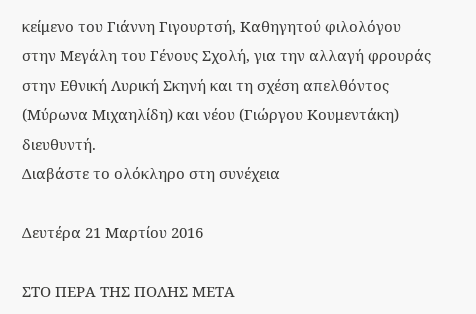κείμενο του Γιάννη Γιγουρτσή, Καθηγητού φιλολόγου στην Μεγάλη του Γένους Σχολή, για την αλλαγή φρουράς στην Εθνική Λυρική Σκηνή και τη σχέση απελθόντος (Μύρωνα Μιχαηλίδη) και νέου (Γιώργου Κουμεντάκη) διευθυντή.
Διαβάστε το ολόκληρο στη συνέχεια

Δευτέρα 21 Μαρτίου 2016

ΣΤΟ ΠΕΡΑ ΤΗΣ ΠΟΛΗΣ ΜΕΤΑ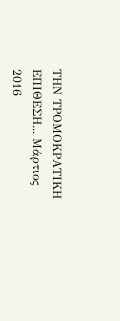ΤΗΝ ΤΡΟΜΟΚΡΑΤΙΚΗ ΕΠΙΘΕΣΗ... Μάρτιος 2016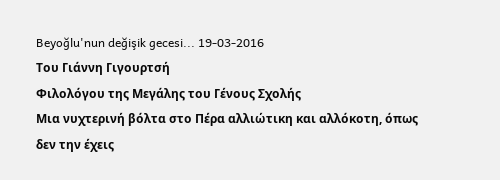Beyoğlu'nun değişik gecesi... 19-03-2016
Του Γιάννη Γιγουρτσή
Φιλολόγου της Μεγάλης του Γένους Σχολής
Μια νυχτερινή βόλτα στο Πέρα αλλιώτικη και αλλόκοτη, όπως δεν την έχεις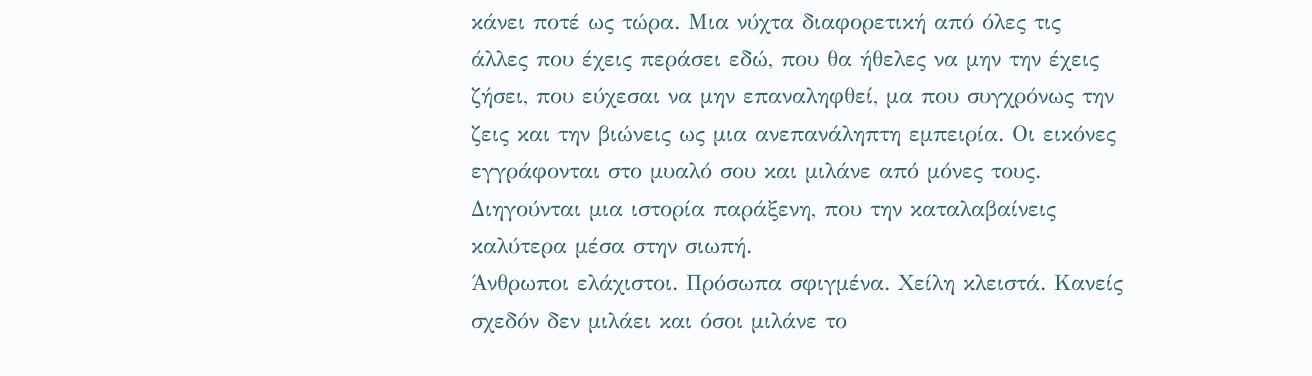κάνει ποτέ ως τώρα. Μια νύχτα διαφορετική από όλες τις άλλες που έχεις περάσει εδώ, που θα ήθελες να μην την έχεις ζήσει, που εύχεσαι να μην επαναληφθεί, μα που συγχρόνως την ζεις και την βιώνεις ως μια ανεπανάληπτη εμπειρία. Οι εικόνες εγγράφονται στο μυαλό σου και μιλάνε από μόνες τους. Διηγούνται μια ιστορία παράξενη, που την καταλαβαίνεις καλύτερα μέσα στην σιωπή.
Άνθρωποι ελάχιστοι. Πρόσωπα σφιγμένα. Χείλη κλειστά. Κανείς σχεδόν δεν μιλάει και όσοι μιλάνε το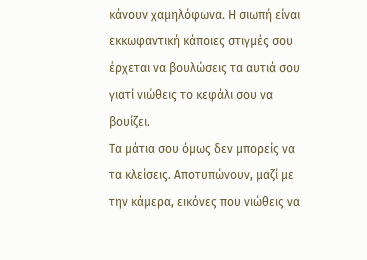κάνουν χαμηλόφωνα. Η σιωπή είναι εκκωφαντική κάποιες στιγμές σου έρχεται να βουλώσεις τα αυτιά σου γιατί νιώθεις το κεφάλι σου να βουίζει.
Τα μάτια σου όμως δεν μπορείς να τα κλείσεις. Αποτυπώνουν, μαζί με την κάμερα, εικόνες που νιώθεις να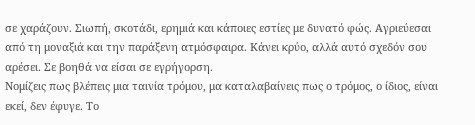σε χαράζουν. Σιωπή, σκοτάδι, ερημιά και κάποιες εστίες με δυνατό φώς. Αγριεύεσαι από τη μοναξιά και την παράξενη ατμόσφαιρα. Κάνει κρύο, αλλά αυτό σχεδόν σου αρέσει. Σε βοηθά να είσαι σε εγρήγορση.
Νομίζεις πως βλέπεις μια ταινία τρόμου, μα καταλαβαίνεις πως ο τρόμος, ο ίδιος, είναι εκεί, δεν έφυγε. Το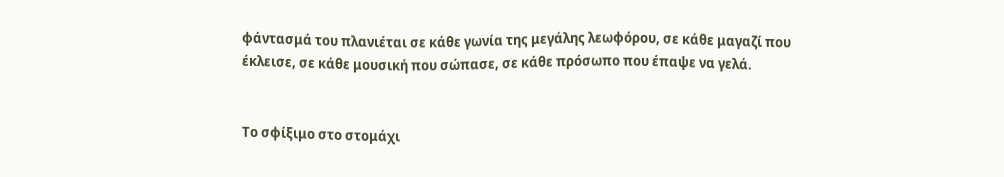φάντασμά του πλανιέται σε κάθε γωνία της μεγάλης λεωφόρου, σε κάθε μαγαζί που έκλεισε, σε κάθε μουσική που σώπασε, σε κάθε πρόσωπο που έπαψε να γελά.


Το σφίξιμο στο στομάχι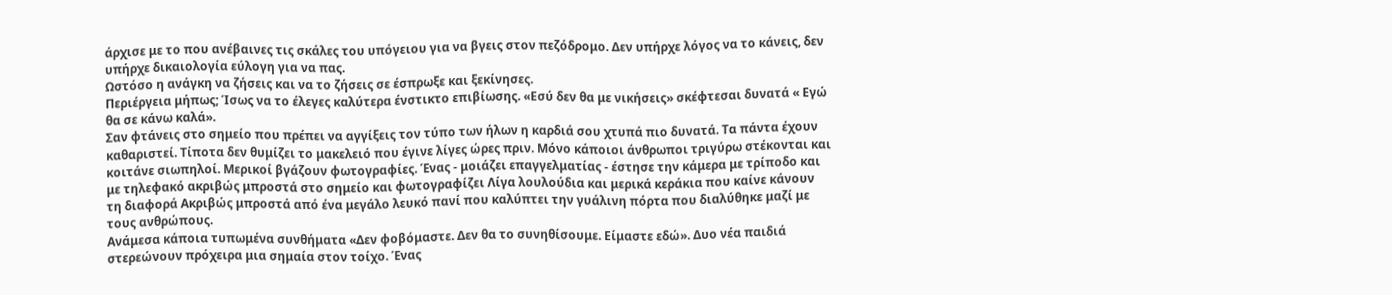άρχισε με το που ανέβαινες τις σκάλες του υπόγειου για να βγεις στον πεζόδρομο. Δεν υπήρχε λόγος να το κάνεις, δεν υπήρχε δικαιολογία εύλογη για να πας.
Ωστόσο η ανάγκη να ζήσεις και να το ζήσεις σε έσπρωξε και ξεκίνησες.
Περιέργεια μήπως; Ίσως να το έλεγες καλύτερα ένστικτο επιβίωσης. «Εσύ δεν θα με νικήσεις» σκέφτεσαι δυνατά « Εγώ θα σε κάνω καλά».
Σαν φτάνεις στο σημείο που πρέπει να αγγίξεις τον τύπο των ήλων η καρδιά σου χτυπά πιο δυνατά. Τα πάντα έχουν καθαριστεί. Τίποτα δεν θυμίζει το μακελειό που έγινε λίγες ώρες πριν. Μόνο κάποιοι άνθρωποι τριγύρω στέκονται και κοιτάνε σιωπηλοί. Μερικοί βγάζουν φωτογραφίες. Ένας - μοιάζει επαγγελματίας - έστησε την κάμερα με τρίποδο και με τηλεφακό ακριβώς μπροστά στο σημείο και φωτογραφίζει Λίγα λουλούδια και μερικά κεράκια που καίνε κάνουν τη διαφορά Ακριβώς μπροστά από ένα μεγάλο λευκό πανί που καλύπτει την γυάλινη πόρτα που διαλύθηκε μαζί με τους ανθρώπους.
Ανάμεσα κάποια τυπωμένα συνθήματα «Δεν φοβόμαστε. Δεν θα το συνηθίσουμε. Είμαστε εδώ». Δυο νέα παιδιά στερεώνουν πρόχειρα μια σημαία στον τοίχο. Ένας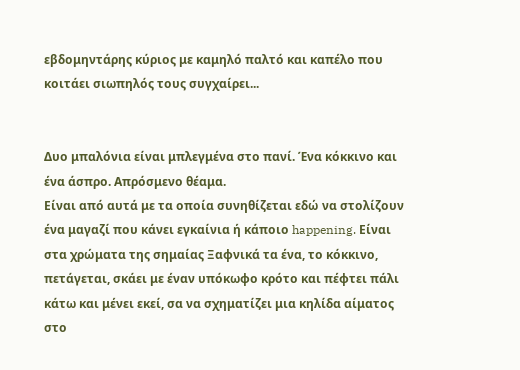εβδομηντάρης κύριος με καμηλό παλτό και καπέλο που κοιτάει σιωπηλός τους συγχαίρει...


Δυο μπαλόνια είναι μπλεγμένα στο πανί. Ένα κόκκινο και ένα άσπρο. Απρόσμενο θέαμα.
Είναι από αυτά με τα οποία συνηθίζεται εδώ να στολίζουν ένα μαγαζί που κάνει εγκαίνια ή κάποιο happening. Είναι στα χρώματα της σημαίας Ξαφνικά τα ένα, το κόκκινο, πετάγεται, σκάει με έναν υπόκωφο κρότο και πέφτει πάλι κάτω και μένει εκεί, σα να σχηματίζει μια κηλίδα αίματος στο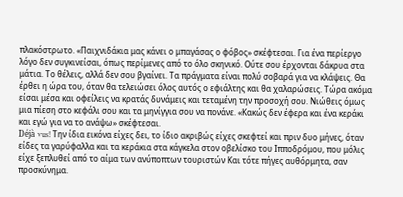πλακόστρωτο. «Παιχνιδάκια μας κάνει ο μπαγάσας ο φόβος» σκέφτεσαι. Για ένα περίεργο λόγο δεν συγκινείσαι, όπως περίμενες από το όλο σκηνικό. Ούτε σου έρχονται δάκρυα στα μάτια. Το θέλεις, αλλά δεν σου βγαίνει. Τα πράγματα είναι πολύ σοβαρά για να κλάψεις. Θα έρθει η ώρα του, όταν θα τελειώσει όλος αυτός ο εφιάλτης και θα χαλαρώσεις. Τώρα ακόμα είσαι μέσα και οφείλεις να κρατάς δυνάμεις και τεταμένη την προσοχή σου. Νιώθεις όμως μια πίεση στο κεφάλι σου και τα μηνίγγια σου να πονάνε. «Κακώς δεν έφερα και ένα κεράκι και εγώ για να το ανάψω» σκέφτεσαι.
Déjà vus! Την ίδια εικόνα είχες δει, το ίδιο ακριβώς είχες σκεφτεί και πριν δυο μήνες, όταν είδες τα γαρύφαλλα και τα κεράκια στα κάγκελα στον οβελίσκο του Ιπποδρόμου, που μόλις είχε ξεπλυθεί από το αίμα των ανύποπτων τουριστών Και τότε πήγες αυθόρμητα, σαν προσκύνημα.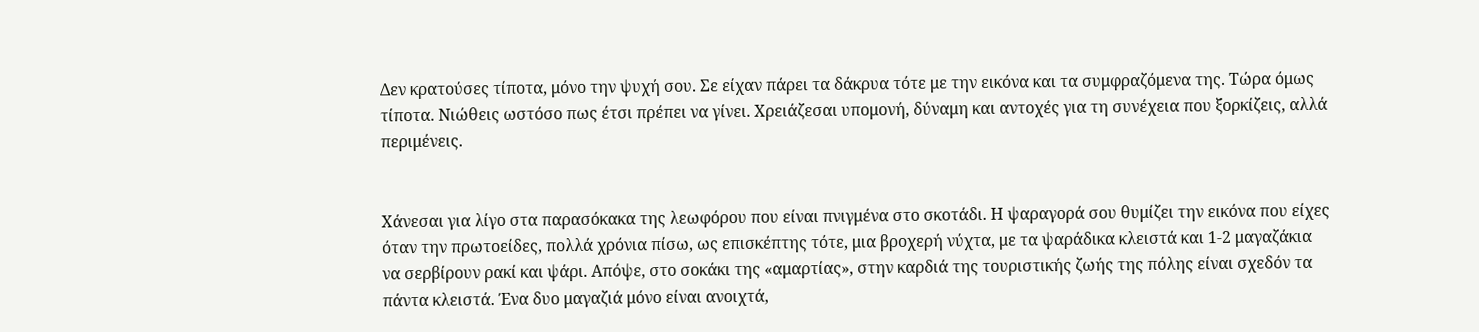Δεν κρατούσες τίποτα, μόνο την ψυχή σου. Σε είχαν πάρει τα δάκρυα τότε με την εικόνα και τα συμφραζόμενα της. Τώρα όμως τίποτα. Νιώθεις ωστόσο πως έτσι πρέπει να γίνει. Χρειάζεσαι υπομονή, δύναμη και αντοχές για τη συνέχεια που ξορκίζεις, αλλά περιμένεις.


Χάνεσαι για λίγο στα παρασόκακα της λεωφόρου που είναι πνιγμένα στο σκοτάδι. Η ψαραγορά σου θυμίζει την εικόνα που είχες όταν την πρωτοείδες, πολλά χρόνια πίσω, ως επισκέπτης τότε, μια βροχερή νύχτα, με τα ψαράδικα κλειστά και 1-2 μαγαζάκια να σερβίρουν ρακί και ψάρι. Απόψε, στο σοκάκι της «αμαρτίας», στην καρδιά της τουριστικής ζωής της πόλης είναι σχεδόν τα πάντα κλειστά. Ένα δυο μαγαζιά μόνο είναι ανοιχτά,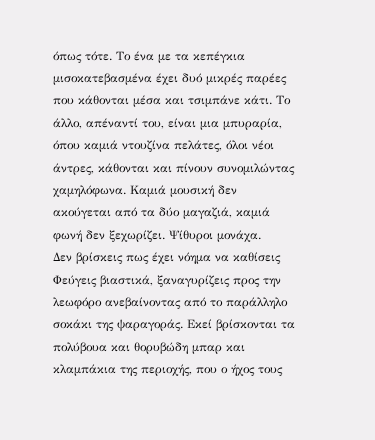όπως τότε. Το ένα με τα κεπέγκια μισοκατεβασμένα έχει δυό μικρές παρέες που κάθονται μέσα και τσιμπάνε κάτι. Το άλλο, απέναντί του, είναι μια μπυραρία, όπου καμιά ντουζίνα πελάτες, όλοι νέοι άντρες, κάθονται και πίνουν συνομιλώντας χαμηλόφωνα. Καμιά μουσική δεν ακούγεται από τα δύο μαγαζιά, καμιά φωνή δεν ξεχωρίζει. Ψίθυροι μονάχα.
Δεν βρίσκεις πως έχει νόημα να καθίσεις Φεύγεις βιαστικά, ξαναγυρίζεις προς την λεωφόρο ανεβαίνοντας από το παράλληλο σοκάκι της ψαραγοράς. Εκεί βρίσκονται τα πολύβουα και θορυβώδη μπαρ και κλαμπάκια της περιοχής, που ο ήχος τους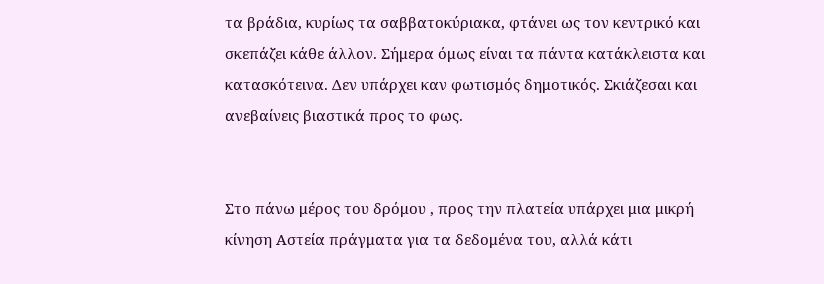τα βράδια, κυρίως τα σαββατοκύριακα, φτάνει ως τον κεντρικό και σκεπάζει κάθε άλλον. Σήμερα όμως είναι τα πάντα κατάκλειστα και κατασκότεινα. Δεν υπάρχει καν φωτισμός δημοτικός. Σκιάζεσαι και ανεβαίνεις βιαστικά προς το φως.


Στο πάνω μέρος του δρόμου , προς την πλατεία υπάρχει μια μικρή κίνηση Αστεία πράγματα για τα δεδομένα του, αλλά κάτι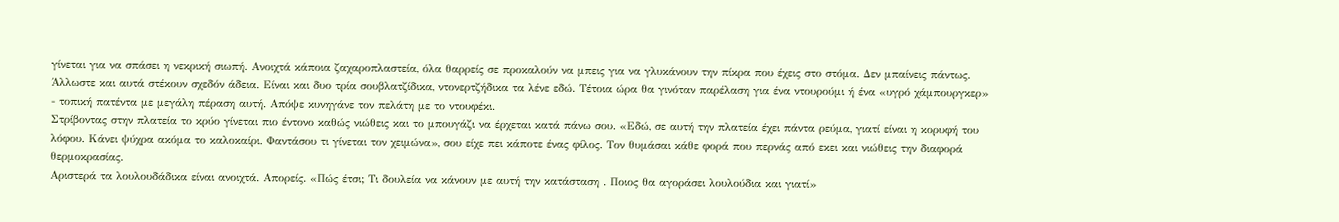γίνεται για να σπάσει η νεκρική σιωπή. Ανοιχτά κάποια ζαχαροπλαστεία, όλα θαρρείς σε προκαλούν να μπεις για να γλυκάνουν την πίκρα που έχεις στο στόμα. Δεν μπαίνεις πάντως. Άλλωστε και αυτά στέκουν σχεδόν άδεια. Είναι και δυο τρία σουβλατζίδικα, ντονερτζήδικα τα λένε εδώ. Τέτοια ώρα θα γινόταν παρέλαση για ένα ντουρούμι ή ένα «υγρό χάμπουργκερ» - τοπική πατέντα με μεγάλη πέραση αυτή. Απόψε κυνηγάνε τον πελάτη με το ντουφέκι.
Στρίβοντας στην πλατεία το κρύο γίνεται πιο έντονο καθώς νιώθεις και το μπουγάζι να έρχεται κατά πάνω σου. «Εδώ, σε αυτή την πλατεία έχει πάντα ρεύμα, γιατί είναι η κορυφή του λόφου. Κάνει ψύχρα ακόμα το καλοκαίρι. Φαντάσου τι γίνεται τον χειμώνα», σου είχε πει κάποτε ένας φίλος. Τον θυμάσαι κάθε φορά που περνάς από εκει και νιώθεις την διαφορά θερμοκρασίας.
Αριστερά τα λουλουδάδικα είναι ανοιχτά. Απορείς. «Πώς έτσι; Τι δουλεία να κάνουν με αυτή την κατάσταση . Ποιος θα αγοράσει λουλούδια και γιατί»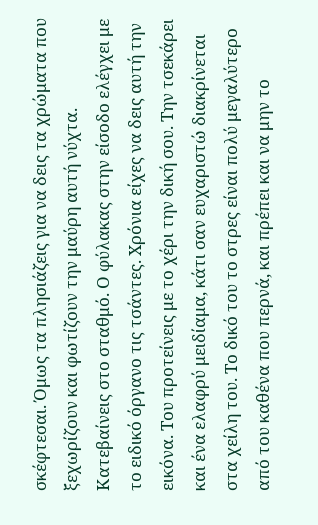σκέφτεσαι. Όμως τα πλησιάζεις για να δεις τα χρώματα που ξεχωρίζουν και φωτίζουν την μαύρη αυτή νύχτα.
Κατεβαίνεις στο σταθμό. Ο φύλακας στην είσοδο ελέγχει με το ειδικό όργανο τις τσάντες. Χρόνια είχες να δεις αυτή την εικόνα. Του προτείνεις με το χέρι την δική σου. Την τσεκάρει και ένα ελαφρύ μειδίαμα, κάτι σαν ευχαριστώ διακρίνεται στα χείλη του. Το δικό του το στρες είναι πολύ μεγαλύτερο από του καθένα που περνά, και πρέπει και να μην το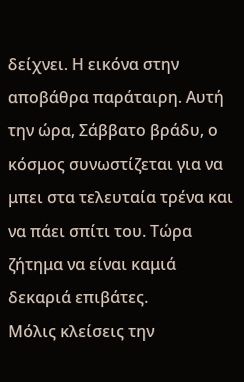δείχνει. Η εικόνα στην αποβάθρα παράταιρη. Αυτή την ώρα, Σάββατο βράδυ, ο κόσμος συνωστίζεται για να μπει στα τελευταία τρένα και να πάει σπίτι του. Τώρα ζήτημα να είναι καμιά δεκαριά επιβάτες.
Μόλις κλείσεις την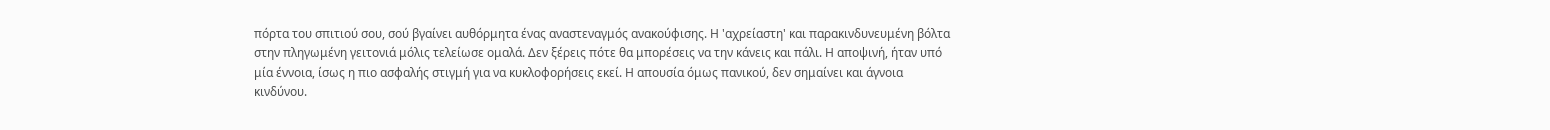πόρτα του σπιτιού σου, σού βγαίνει αυθόρμητα ένας αναστεναγμός ανακούφισης. Η 'αχρείαστη' και παρακινδυνευμένη βόλτα στην πληγωμένη γειτονιά μόλις τελείωσε ομαλά. Δεν ξέρεις πότε θα μπορέσεις να την κάνεις και πάλι. Η αποψινή, ήταν υπό μία έννοια, ίσως η πιο ασφαλής στιγμή για να κυκλοφορήσεις εκεί. Η απουσία όμως πανικού, δεν σημαίνει και άγνοια κινδύνου.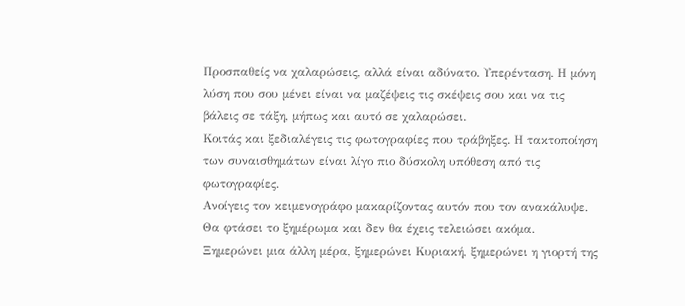Προσπαθείς να χαλαρώσεις, αλλά είναι αδύνατο. Υπερένταση. Η μόνη λύση που σου μένει είναι να μαζέψεις τις σκέψεις σου και να τις βάλεις σε τάξη, μήπως και αυτό σε χαλαρώσει.
Κοιτάς και ξεδιαλέγεις τις φωτογραφίες που τράβηξες. Η τακτοποίηση των συναισθημάτων είναι λίγο πιο δύσκολη υπόθεση από τις φωτογραφίες.
Ανοίγεις τον κειμενογράφο μακαρίζοντας αυτόν που τον ανακάλυψε.
Θα φτάσει το ξημέρωμα και δεν θα έχεις τελειώσει ακόμα.
Ξημερώνει μια άλλη μέρα, ξημερώνει Κυριακή, ξημερώνει η γιορτή της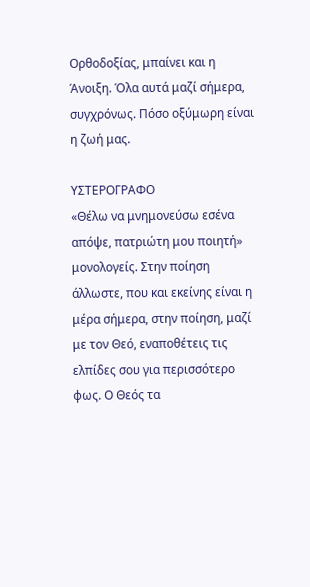Ορθοδοξίας, μπαίνει και η Άνοιξη. Όλα αυτά μαζί σήμερα, συγχρόνως. Πόσο οξύμωρη είναι η ζωή μας.

ΥΣΤΕΡΟΓΡΑΦΟ
«Θέλω να μνημονεύσω εσένα απόψε, πατριώτη μου ποιητή» μονολογείς. Στην ποίηση άλλωστε, που και εκείνης είναι η μέρα σήμερα, στην ποίηση, μαζί με τον Θεό, εναποθέτεις τις ελπίδες σου για περισσότερο φως. Ο Θεός τα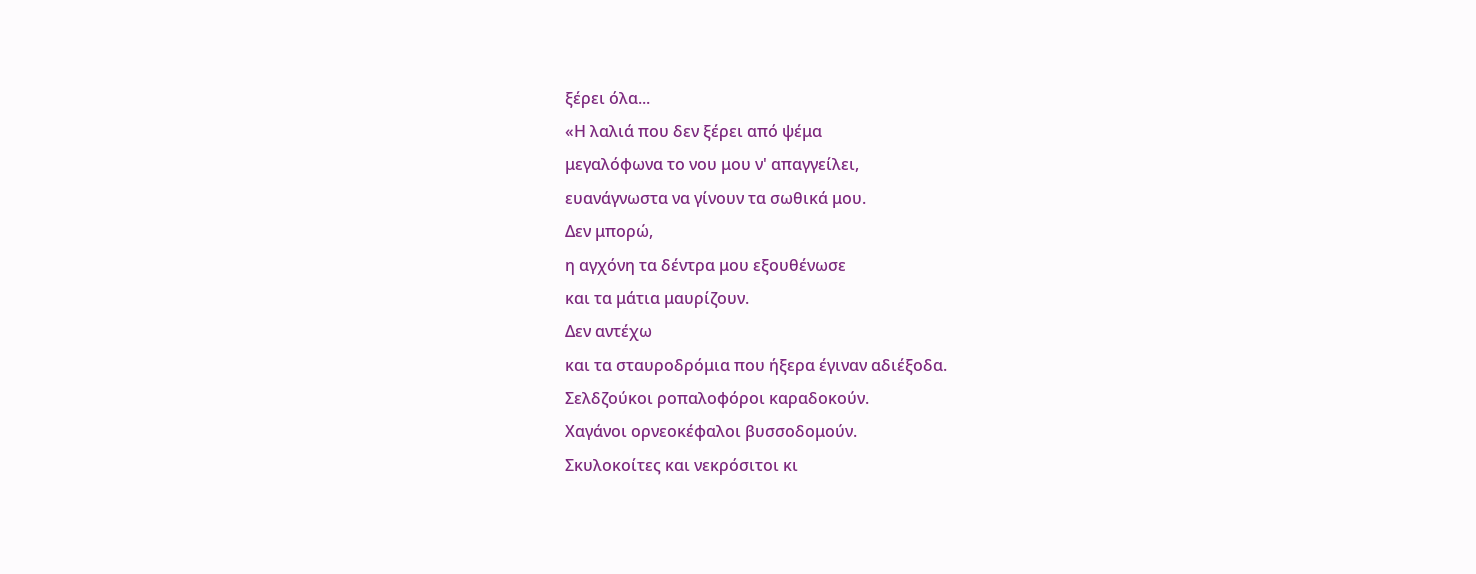ξέρει όλα...
«Η λαλιά που δεν ξέρει από ψέμα
μεγαλόφωνα το νου μου ν' απαγγείλει,
ευανάγνωστα να γίνουν τα σωθικά μου.
Δεν μπορώ,
η αγχόνη τα δέντρα μου εξουθένωσε
και τα μάτια μαυρίζουν.
Δεν αντέχω
και τα σταυροδρόμια που ήξερα έγιναν αδιέξοδα.
Σελδζούκοι ροπαλοφόροι καραδοκούν.
Χαγάνοι ορνεοκέφαλοι βυσσοδομούν.
Σκυλοκοίτες και νεκρόσιτοι κι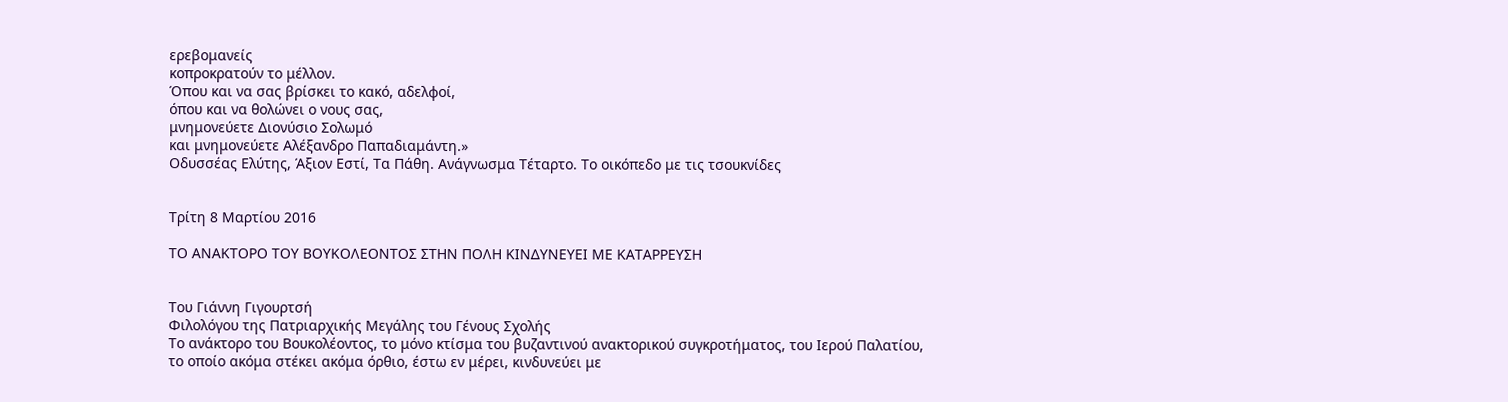ερεβομανείς
κοπροκρατούν το μέλλον.
Όπου και να σας βρίσκει το κακό, αδελφοί,
όπου και να θολώνει ο νους σας,
μνημονεύετε Διονύσιο Σολωμό
και μνημονεύετε Αλέξανδρο Παπαδιαμάντη.»
Οδυσσέας Ελύτης, Άξιον Εστί, Τα Πάθη. Ανάγνωσμα Τέταρτο. Το οικόπεδο με τις τσουκνίδες


Τρίτη 8 Μαρτίου 2016

ΤΟ ΑΝΑΚΤΟΡΟ ΤΟΥ ΒΟΥΚΟΛΕΟΝΤΟΣ ΣΤΗΝ ΠΟΛΗ ΚΙΝΔΥΝΕΥΕΙ ΜΕ ΚΑΤΑΡΡΕΥΣΗ


Του Γιάννη Γιγουρτσή
Φιλολόγου της Πατριαρχικής Μεγάλης του Γένους Σχολής
Το ανάκτορο του Βουκολέοντος, το μόνο κτίσμα του βυζαντινού ανακτορικού συγκροτήματος, του Ιερού Παλατίου, το οποίο ακόμα στέκει ακόμα όρθιο, έστω εν μέρει, κινδυνεύει με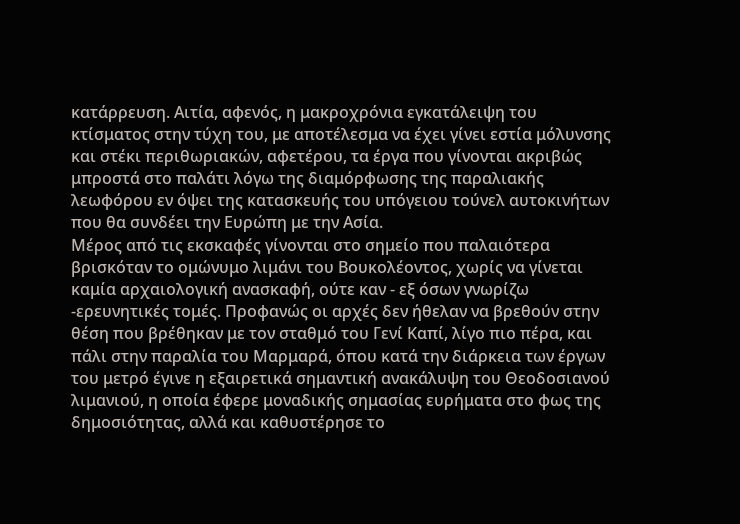κατάρρευση. Αιτία, αφενός, η μακροχρόνια εγκατάλειψη του κτίσματος στην τύχη του, με αποτέλεσμα να έχει γίνει εστία μόλυνσης και στέκι περιθωριακών, αφετέρου, τα έργα που γίνονται ακριβώς μπροστά στο παλάτι λόγω της διαμόρφωσης της παραλιακής λεωφόρου εν όψει της κατασκευής του υπόγειου τούνελ αυτοκινήτων που θα συνδέει την Ευρώπη με την Ασία.
Μέρος από τις εκσκαφές γίνονται στο σημείο που παλαιότερα βρισκόταν το ομώνυμο λιμάνι του Βουκολέοντος, χωρίς να γίνεται καμία αρχαιολογική ανασκαφή, ούτε καν - εξ όσων γνωρίζω -ερευνητικές τομές. Προφανώς οι αρχές δεν ήθελαν να βρεθούν στην θέση που βρέθηκαν με τον σταθμό του Γενί Καπί, λίγο πιο πέρα, και πάλι στην παραλία του Μαρμαρά, όπου κατά την διάρκεια των έργων του μετρό έγινε η εξαιρετικά σημαντική ανακάλυψη του Θεοδοσιανού λιμανιού, η οποία έφερε μοναδικής σημασίας ευρήματα στο φως της δημοσιότητας, αλλά και καθυστέρησε το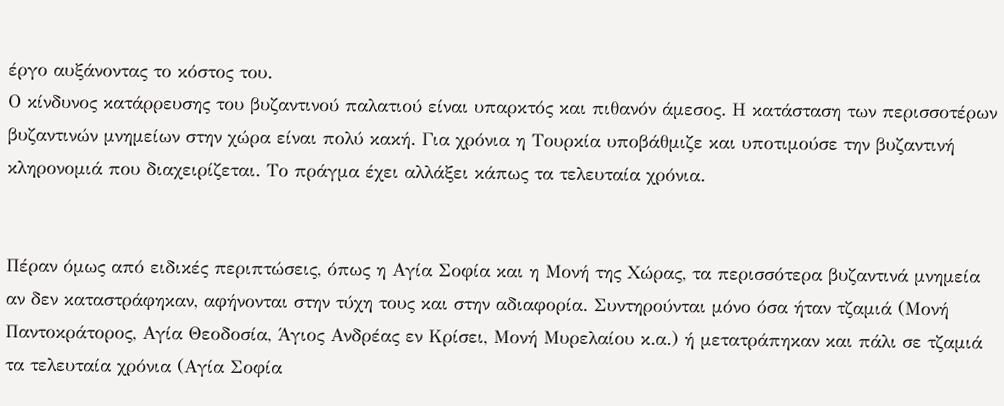έργο αυξάνοντας το κόστος του.
Ο κίνδυνος κατάρρευσης του βυζαντινού παλατιού είναι υπαρκτός και πιθανόν άμεσος. Η κατάσταση των περισσοτέρων βυζαντινών μνημείων στην χώρα είναι πολύ κακή. Για χρόνια η Τουρκία υποβάθμιζε και υποτιμούσε την βυζαντινή κληρονομιά που διαχειρίζεται. Το πράγμα έχει αλλάξει κάπως τα τελευταία χρόνια.


Πέραν όμως από ειδικές περιπτώσεις, όπως η Αγία Σοφία και η Μονή της Χώρας, τα περισσότερα βυζαντινά μνημεία αν δεν καταστράφηκαν, αφήνονται στην τύχη τους και στην αδιαφορία. Συντηρούνται μόνο όσα ήταν τζαμιά (Μονή Παντοκράτορος, Αγία Θεοδοσία, Άγιος Ανδρέας εν Κρίσει, Μονή Μυρελαίου κ.α.) ή μετατράπηκαν και πάλι σε τζαμιά τα τελευταία χρόνια (Αγία Σοφία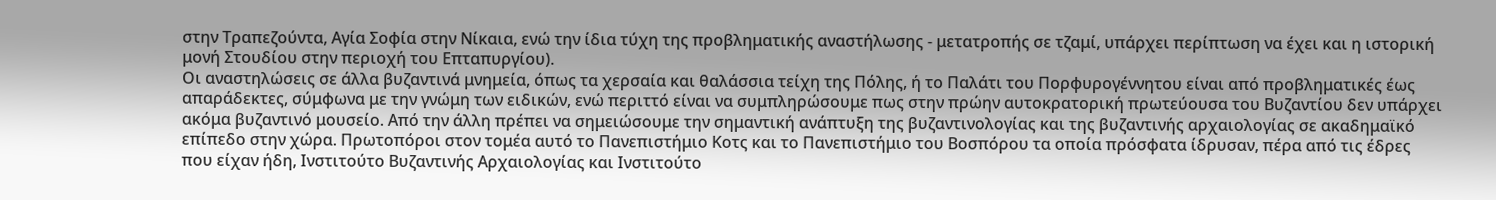στην Τραπεζούντα, Αγία Σοφία στην Νίκαια, ενώ την ίδια τύχη της προβληματικής αναστήλωσης - μετατροπής σε τζαμί, υπάρχει περίπτωση να έχει και η ιστορική μονή Στουδίου στην περιοχή του Επταπυργίου).
Οι αναστηλώσεις σε άλλα βυζαντινά μνημεία, όπως τα χερσαία και θαλάσσια τείχη της Πόλης, ή το Παλάτι του Πορφυρογέννητου είναι από προβληματικές έως απαράδεκτες, σύμφωνα με την γνώμη των ειδικών, ενώ περιττό είναι να συμπληρώσουμε πως στην πρώην αυτοκρατορική πρωτεύουσα του Βυζαντίου δεν υπάρχει ακόμα βυζαντινό μουσείο. Από την άλλη πρέπει να σημειώσουμε την σημαντική ανάπτυξη της βυζαντινολογίας και της βυζαντινής αρχαιολογίας σε ακαδημαϊκό επίπεδο στην χώρα. Πρωτοπόροι στον τομέα αυτό το Πανεπιστήμιο Κοτς και το Πανεπιστήμιο του Βοσπόρου τα οποία πρόσφατα ίδρυσαν, πέρα από τις έδρες που είχαν ήδη, Ινστιτούτο Βυζαντινής Αρχαιολογίας και Ινστιτούτο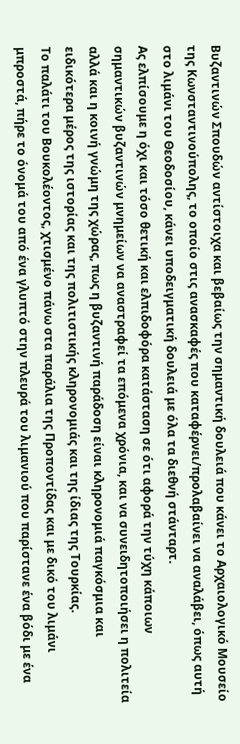Βυζαντινών Σπουδών αντίστοιχα και βεβαίως την σημαντική δουλειά που κάνει το Αρχαιολογικό Μουσείο της Κωνσταντινούπολης, το οποίο στις ανασκαφές που καταφέρνει/προλαβαίνει να αναλάβει, όπως αυτή στο λιμάνι του Θεοδοσίου, κάνει υποδειγματική δουλειά με όλα τα διεθνή στάνταρτ.
Ας ελπίσουμε η όχι και τόσο θετική και ελπιδοφόρα κατάσταση σε ότι αφορά την τύχη κάποιων σημαντικών βυζαντινών μνημείων να αναστραφεί τα επόμενα χρόνια, και να συνειδητοποιήσει η πολιτεία αλλά και η κοινή γνώμη της χώρας, πως η βυζαντινή παράδοση είναι κληρονομιά παγκόσμια και ειδικότερα μέρος της ιστορίας και της πολιτιστικής κληρονομιάς και της ίδιας της Τουρκίας.
Το παλάτι του Βουκολέοντος, χτισμένο πάνω στα παράλια της Προποντίδας και με δικό του λιμάνι μπροστά, πήρε το όνομά του από ένα γλυπτό στην πλευρά του λιμανιού που παρίστανε ένα βόδι με ένα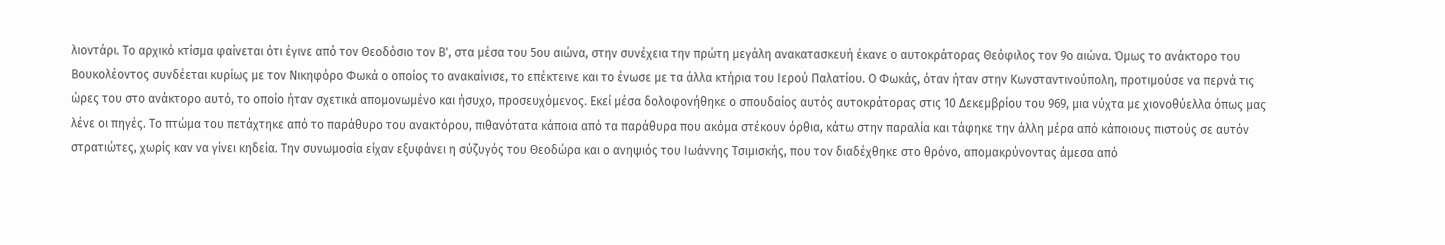λιοντάρι. Το αρχικό κτίσμα φαίνεται ότι έγινε από τον Θεοδόσιο τον Β', στα μέσα του 5ου αιώνα, στην συνέχεια την πρώτη μεγάλη ανακατασκευή έκανε ο αυτοκράτορας Θεόφιλος τον 9ο αιώνα. Όμως το ανάκτορο του Βουκολέοντος συνδέεται κυρίως με τον Νικηφόρο Φωκά ο οποίος το ανακαίνισε, το επέκτεινε και το ένωσε με τα άλλα κτήρια του Ιερού Παλατίου. Ο Φωκάς, όταν ήταν στην Κωνσταντινούπολη, προτιμούσε να περνά τις ώρες του στο ανάκτορο αυτό, το οποίο ήταν σχετικά απομονωμένο και ήσυχο, προσευχόμενος. Εκεί μέσα δολοφονήθηκε ο σπουδαίος αυτός αυτοκράτορας στις 10 Δεκεμβρίου του 969, μια νύχτα με χιονοθύελλα όπως μας λένε οι πηγές. Το πτώμα του πετάχτηκε από το παράθυρο του ανακτόρου, πιθανότατα κάποια από τα παράθυρα που ακόμα στέκουν όρθια, κάτω στην παραλία και τάφηκε την άλλη μέρα από κάποιους πιστούς σε αυτόν στρατιώτες, χωρίς καν να γίνει κηδεία. Την συνωμοσία είχαν εξυφάνει η σύζυγός του Θεοδώρα και ο ανηψιός του Ιωάννης Τσιμισκής, που τον διαδέχθηκε στο θρόνο, απομακρύνοντας άμεσα από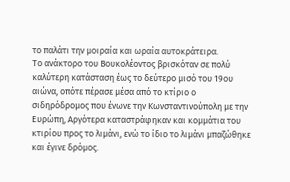το παλάτι την μοιραία και ωραία αυτοκράτειρα.
Το ανάκτορο του Βουκολέοντος βρισκόταν σε πολύ καλύτερη κατάσταση έως το δεύτερο μισό του 19ου αιώνα, οπότε πέρασε μέσα από το κτίριο ο σιδηρόδρομος που ένωνε την Κωνσταντινούπολη με την Ευρώπη, Αργότερα καταστράφηκαν και κομμάτια του κτιρίου προς το λιμάνι, ενώ το ίδιο το λιμάνι μπαζώθηκε και έγινε δρόμος.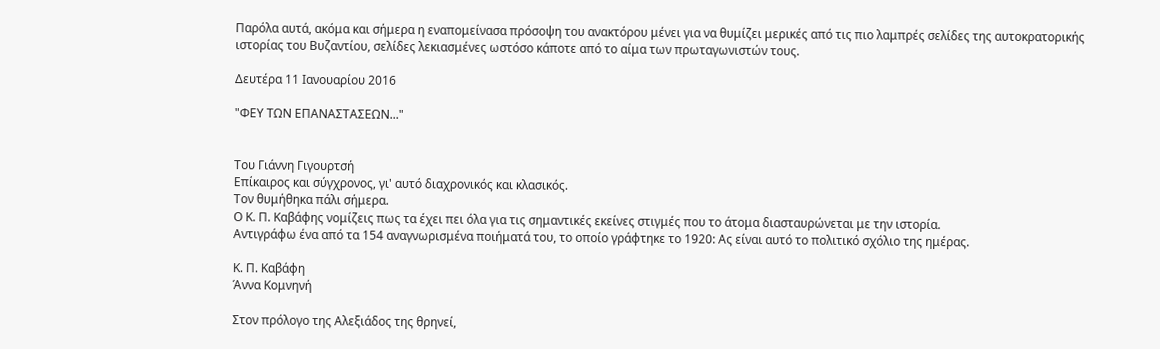Παρόλα αυτά, ακόμα και σήμερα η εναπομείνασα πρόσοψη του ανακτόρου μένει για να θυμίζει μερικές από τις πιο λαμπρές σελίδες της αυτοκρατορικής ιστορίας του Βυζαντίου, σελίδες λεκιασμένες ωστόσο κάποτε από το αίμα των πρωταγωνιστών τους.

Δευτέρα 11 Ιανουαρίου 2016

"ΦΕΥ ΤΩΝ ΕΠΑΝΑΣΤΑΣΕΩΝ..."


Του Γιάννη Γιγουρτσή
Επίκαιρος και σύγχρονος, γι' αυτό διαχρονικός και κλασικός.
Τον θυμήθηκα πάλι σήμερα.
Ο Κ. Π. Καβάφης νομίζεις πως τα έχει πει όλα για τις σημαντικές εκείνες στιγμές που το άτομα διασταυρώνεται με την ιστορία.
Αντιγράφω ένα από τα 154 αναγνωρισμένα ποιήματά του, το οποίο γράφτηκε το 1920: Ας είναι αυτό το πολιτικό σχόλιο της ημέρας.

Κ. Π. Καβάφη
Άννα Κομνηνή

Στον πρόλογο της Aλεξιάδος της θρηνεί,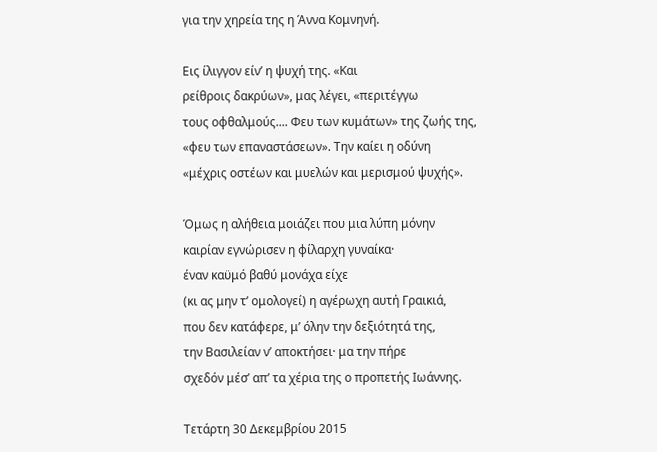για την χηρεία της η Άννα Κομνηνή.

Εις ίλιγγον είν’ η ψυχή της. «Και
ρείθροις δακρύων», μας λέγει, «περιτέγγω
τους οφθαλμούς.... Φευ των κυμάτων» της ζωής της,
«φευ των επαναστάσεων». Την καίει η οδύνη
«μέχρις οστέων και μυελών και μερισμού ψυχής».

Όμως η αλήθεια μοιάζει που μια λύπη μόνην
καιρίαν εγνώρισεν η φίλαρχη γυναίκα·
έναν καϋμό βαθύ μονάχα είχε
(κι ας μην τ’ ομολογεί) η αγέρωχη αυτή Γραικιά,
που δεν κατάφερε, μ’ όλην την δεξιότητά της,
την Βασιλείαν ν’ αποκτήσει· μα την πήρε
σχεδόν μέσ’ απ’ τα χέρια της ο προπετής Ιωάννης.

Τετάρτη 30 Δεκεμβρίου 2015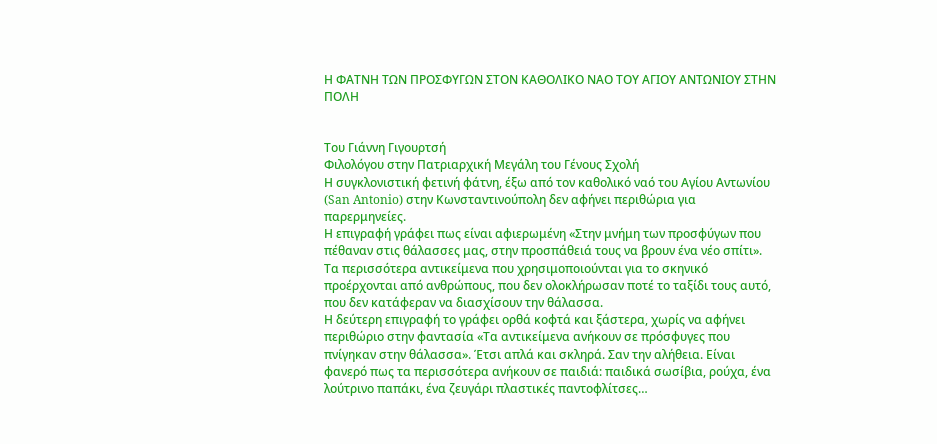Η ΦΑΤΝΗ ΤΩΝ ΠΡΟΣΦΥΓΩΝ ΣΤΟΝ ΚΑΘΟΛΙΚΟ ΝΑΟ ΤΟΥ ΑΓΙΟΥ ΑΝΤΩΝΙΟΥ ΣΤΗΝ ΠΟΛΗ


Του Γιάννη Γιγουρτσή
Φιλολόγου στην Πατριαρχική Μεγάλη του Γένους Σχολή
Η συγκλονιστική φετινή φάτνη, έξω από τον καθολικό ναό του Αγίου Αντωνίου (San Antonio) στην Κωνσταντινούπολη δεν αφήνει περιθώρια για παρερμηνείες.
Η επιγραφή γράφει πως είναι αφιερωμένη «Στην μνήμη των προσφύγων που πέθαναν στις θάλασσες μας, στην προσπάθειά τους να βρουν ένα νέο σπίτι».
Τα περισσότερα αντικείμενα που χρησιμοποιούνται για το σκηνικό προέρχονται από ανθρώπους, που δεν ολοκλήρωσαν ποτέ το ταξίδι τους αυτό, που δεν κατάφεραν να διασχίσουν την θάλασσα.
Η δεύτερη επιγραφή το γράφει ορθά κοφτά και ξάστερα, χωρίς να αφήνει περιθώριο στην φαντασία «Τα αντικείμενα ανήκουν σε πρόσφυγες που πνίγηκαν στην θάλασσα». Έτσι απλά και σκληρά. Σαν την αλήθεια. Είναι φανερό πως τα περισσότερα ανήκουν σε παιδιά: παιδικά σωσίβια, ρούχα, ένα λούτρινο παπάκι, ένα ζευγάρι πλαστικές παντοφλίτσες…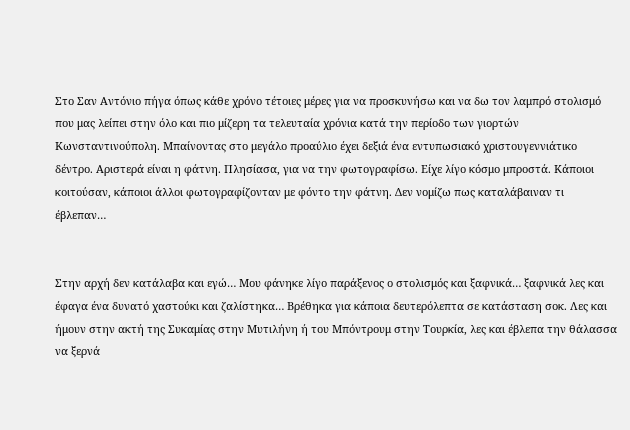Στο Σαν Αντόνιο πήγα όπως κάθε χρόνο τέτοιες μέρες για να προσκυνήσω και να δω τον λαμπρό στολισμό που μας λείπει στην όλο και πιο μίζερη τα τελευταία χρόνια κατά την περίοδο των γιορτών Κωνσταντινούπολη. Μπαίνοντας στο μεγάλο προαύλιο έχει δεξιά ένα εντυπωσιακό χριστουγεννιάτικο δέντρο. Αριστερά είναι η φάτνη. Πλησίασα, για να την φωτογραφίσω. Είχε λίγο κόσμο μπροστά. Κάποιοι κοιτούσαν, κάποιοι άλλοι φωτογραφίζονταν με φόντο την φάτνη. Δεν νομίζω πως καταλάβαιναν τι έβλεπαν…


Στην αρχή δεν κατάλαβα και εγώ… Μου φάνηκε λίγο παράξενος ο στολισμός και ξαφνικά… ξαφνικά λες και έφαγα ένα δυνατό χαστούκι και ζαλίστηκα… Βρέθηκα για κάποια δευτερόλεπτα σε κατάσταση σοκ. Λες και ήμουν στην ακτή της Συκαμίας στην Μυτιλήνη ή του Μπόντρουμ στην Τουρκία, λες και έβλεπα την θάλασσα να ξερνά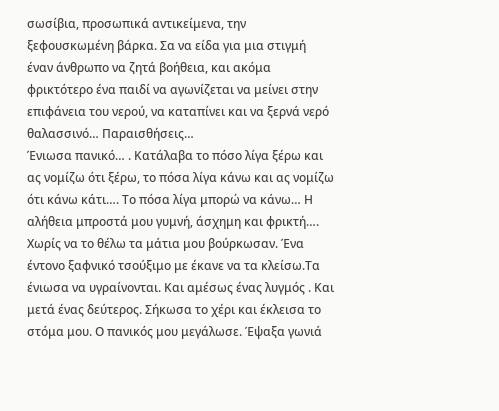σωσίβια, προσωπικά αντικείμενα, την ξεφουσκωμένη βάρκα. Σα να είδα για μια στιγμή έναν άνθρωπο να ζητά βοήθεια, και ακόμα φρικτότερο ένα παιδί να αγωνίζεται να μείνει στην επιφάνεια του νερού, να καταπίνει και να ξερνά νερό θαλασσινό… Παραισθήσεις…
Ένιωσα πανικό… . Κατάλαβα το πόσο λίγα ξέρω και ας νομίζω ότι ξέρω, το πόσα λίγα κάνω και ας νομίζω ότι κάνω κάτι…. Το πόσα λίγα μπορώ να κάνω… Η αλήθεια μπροστά μου γυμνή, άσχημη και φρικτή…. Χωρίς να το θέλω τα μάτια μου βούρκωσαν. Ένα έντονο ξαφνικό τσούξιμο με έκανε να τα κλείσω.Τα ένιωσα να υγραίνονται. Και αμέσως ένας λυγμός . Και μετά ένας δεύτερος. Σήκωσα το χέρι και έκλεισα το στόμα μου. Ο πανικός μου μεγάλωσε. Έψαξα γωνιά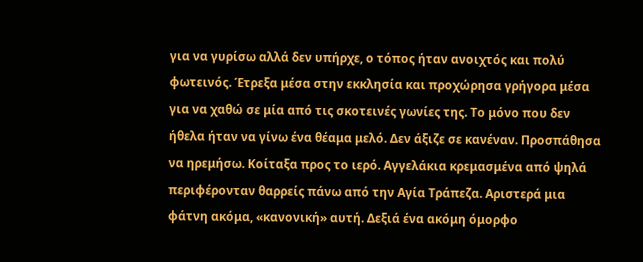για να γυρίσω αλλά δεν υπήρχε, ο τόπος ήταν ανοιχτός και πολύ φωτεινός. Έτρεξα μέσα στην εκκλησία και προχώρησα γρήγορα μέσα για να χαθώ σε μία από τις σκοτεινές γωνίες της. Το μόνο που δεν ήθελα ήταν να γίνω ένα θέαμα μελό. Δεν άξιζε σε κανέναν. Προσπάθησα να ηρεμήσω. Κοίταξα προς το ιερό. Αγγελάκια κρεμασμένα από ψηλά περιφέρονταν θαρρείς πάνω από την Αγία Τράπεζα. Αριστερά μια φάτνη ακόμα, «κανονική» αυτή. Δεξιά ένα ακόμη όμορφο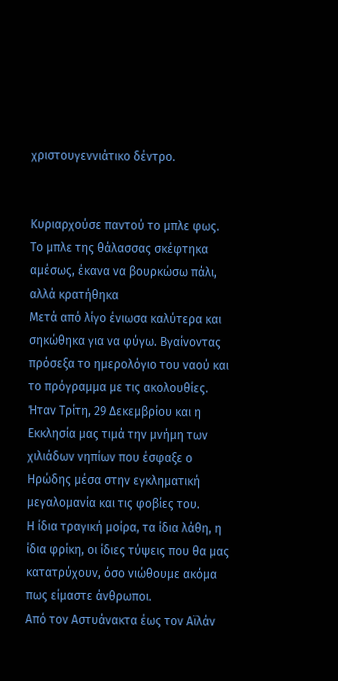χριστουγεννιάτικο δέντρο.


Κυριαρχούσε παντού το μπλε φως. Το μπλε της θάλασσας σκέφτηκα αμέσως, έκανα να βουρκώσω πάλι, αλλά κρατήθηκα
Μετά από λίγο ένιωσα καλύτερα και σηκώθηκα για να φύγω. Βγαίνοντας πρόσεξα το ημερολόγιο του ναού και το πρόγραμμα με τις ακολουθίες.
Ήταν Τρίτη, 29 Δεκεμβρίου και η Εκκλησία μας τιμά την μνήμη των χιλιάδων νηπίων που έσφαξε ο Ηρώδης μέσα στην εγκληματική μεγαλομανία και τις φοβίες του.
Η ίδια τραγική μοίρα, τα ίδια λάθη, η ίδια φρίκη, οι ίδιες τύψεις που θα μας κατατρύχουν, όσο νιώθουμε ακόμα πως είμαστε άνθρωποι.
Από τον Αστυάνακτα έως τον Αϊλάν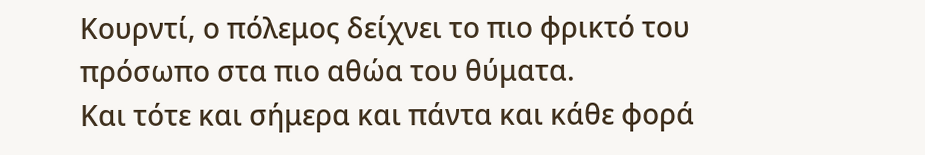Κουρντί, ο πόλεμος δείχνει το πιο φρικτό του πρόσωπο στα πιο αθώα του θύματα.
Και τότε και σήμερα και πάντα και κάθε φορά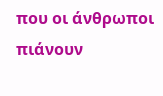που οι άνθρωποι πιάνουν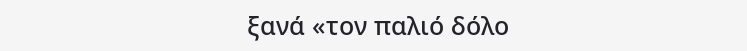ξανά «τον παλιό δόλο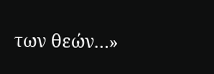των θεών…»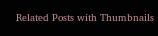Related Posts with Thumbnails